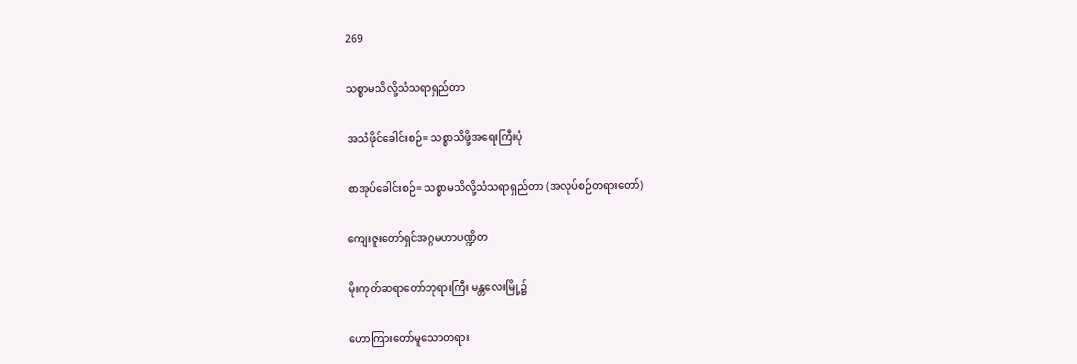269

သစ္စာမသိလို့သံသရာရှည်တာ

အသံဖိုင်ခေါင်းစဉ်= သစ္စာသိဖို့အရေးကြီးပုံ

စာအုပ်ခေါင်းစဉ်= သစ္စာမသိလို့သံသရာရှည်တာ (အလုပ်စဉ်တရားတော်)

ကျေးဇူးတော်ရှင်အဂ္ဂမဟာပဏ္ဍိတ

မိုးကုတ်ဆရာတော်ဘုရားကြီး မန္တလေးမြို့၌

ဟောကြားတော်မူသောတရား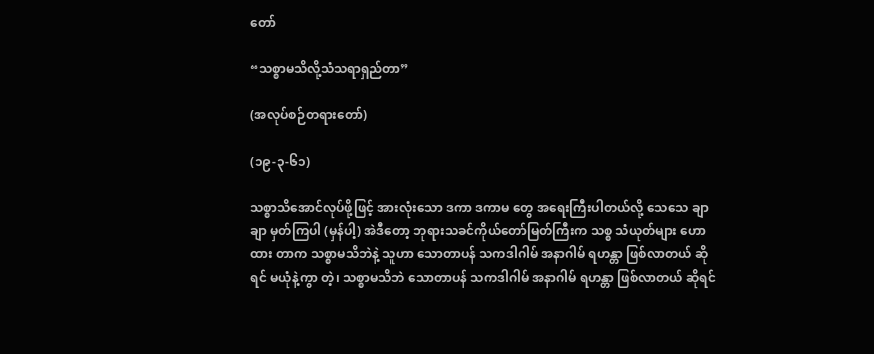တော်

“သစ္စာမသိလို့သံသရာရှည်တာ”

(အလုပ်စဉ်တရားတော်)

(၁၉-၃-၆၁)

သစ္စာသိအောင်လုပ်ဖို့ဖြင့် အားလုံးသော ဒကာ ဒကာမ တွေ အရေးကြီးပါတယ်လို့ သေသေ ချာချာ မှတ်ကြပါ (မှန်ပါ့) အဲဒီတော့ ဘုရားသခင်ကိုယ်တော်မြတ်ကြီးက သစ္စ သံယုတ်များ ဟောထား တာက သစ္စာမသိဘဲနဲ့ သူဟာ သောတာပန် သကဒါဂါမ် အနာဂါမ် ရဟန္တာ ဖြစ်လာတယ် ဆိုရင် မယုံနဲ့ကွာ တဲ့၊ သစ္စာမသိဘဲ သောတာပန် သကဒါဂါမ် အနာဂါမ် ရဟန္တာ ဖြစ်လာတယ် ဆိုရင်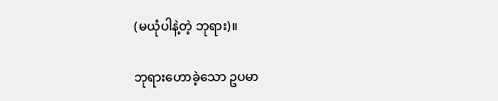(မယုံပါနဲ့တဲ့ ဘုရား)။

ဘုရားဟောခဲ့သော ဥပမာ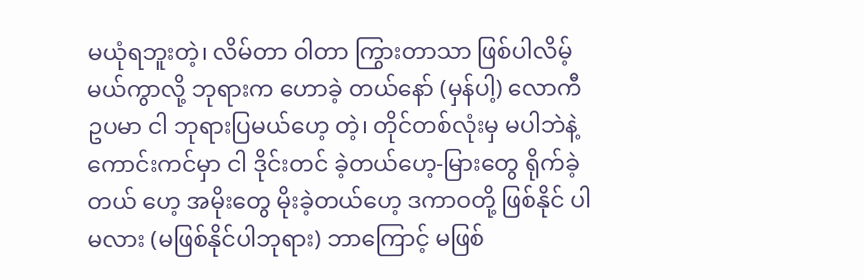မယုံရဘူးတဲ့၊ လိမ်တာ ဝါတာ ကြွားတာသာ ဖြစ်ပါလိမ့် မယ်ကွာလို့ ဘုရားက ဟောခဲ့ တယ်နော် (မှန်ပါ့) လောကီ ဥပမာ ငါ ဘုရားပြမယ်ဟေ့ တဲ့၊ တိုင်တစ်လုံးမှ မပါဘဲနဲ့ ကောင်းကင်မှာ ငါ ဒိုင်းတင် ခဲ့တယ်ဟေ့-မြားတွေ ရိုက်ခဲ့တယ် ဟေ့ အမိုးတွေ မိုးခဲ့တယ်ဟေ့ ဒကာဝတို့ ဖြစ်နိုင် ပါမလား (မဖြစ်နိုင်ပါဘုရား) ဘာကြောင့် မဖြစ်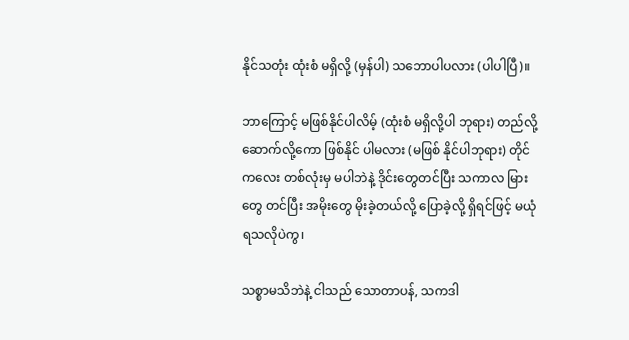နိုင်သတုံး ထုံးစံ မရှိလို့ (မှန်ပါ) သဘောပါပလား (ပါပါပြီ)။

ဘာကြောင့် မဖြစ်နိုင်ပါလိမ့် (ထုံးစံ မရှိလို့ပါ ဘုရား) တည်လို့ ဆောက်လို့ကော ဖြစ်နိုင် ပါမလား (မဖြစ် နိုင်ပါဘုရား) တိုင်ကလေး တစ်လုံးမှ မပါဘဲနဲ့ ဒိုင်းတွေတင်ပြီး သကာလ မြားတွေ တင်ပြီး အမိုးတွေ မိုးခဲ့တယ်လို့ ပြောခဲ့လို့ ရှိရင်ဖြင့် မယုံရသလိုပဲကွ၊

သစ္စာမသိဘဲနဲ့ ငါသည် သောတာပန်, သကဒါ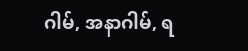ဂါမ်, အနာဂါမ်, ရ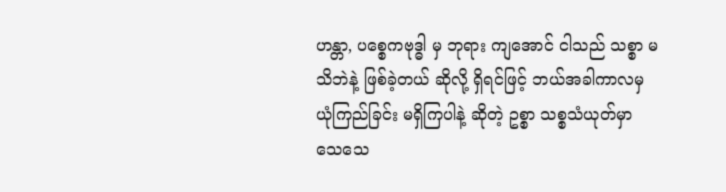ဟန္တာ, ပစ္စေကဗုဒ္ဓါ မှ ဘုရား ကျအောင် ငါသည် သစ္စာ မသိဘဲနဲ့ ဖြစ်ခဲ့တယ် ဆိုလို့ ရှိရင်ဖြင့် ဘယ်အခါကာလမှ ယုံကြည်ခြင်း မရှိကြပါနဲ့ ဆိုတဲ့ ဥစ္စာ သစ္စသံယုတ်မှာ သေသေ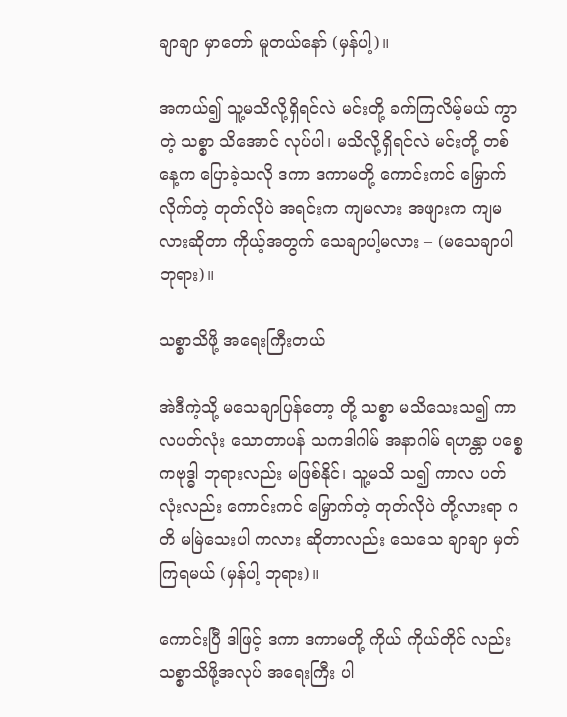ချာချာ မှာတော် မူတယ်နော် (မှန်ပါ့)။

အကယ်၍ သူ့မသိလို့ရှိရင်လဲ မင်းတို့ ခက်ကြလိမ့်မယ် ကွာတဲ့ သစ္စာ သိအောင် လုပ်ပါ၊ မသိလို့ရှိရင်လဲ မင်းတို့ တစ်နေ့က ပြောခဲ့သလို ဒကာ ဒကာမတို့ ကောင်းကင် မြှောက် လိုက်တဲ့ တုတ်လိုပဲ အရင်းက ကျမလား အဖျားက ကျမလားဆိုတာ ကိုယ့်အတွက် သေချာပါ့မလား – (မသေချာပါ ဘုရား)။

သစ္စာသိဖို့ အရေးကြီးတယ်

အဲဒီကဲ့သို့ မသေချာပြန်တော့ တို့ သစ္စာ မသိသေးသ၍ ကာလပတ်လုံး သောတာပန် သကဒါဂါမ် အနာဂါမ် ရဟန္တာ ပစ္စေကဗုဒ္ဓါ ဘုရားလည်း မဖြစ်နိုင်၊ သူ့မသိ သ၍ ကာလ ပတ်လုံးလည်း ကောင်းကင် မြှောက်တဲ့ တုတ်လိုပဲ တို့လားရာ ဂတိ မမြဲသေးပါ ကလား ဆိုတာလည်း သေသေ ချာချာ မှတ်ကြရမယ် (မှန်ပါ့ ဘုရား)။

ကောင်းပြီ ဒါဖြင့် ဒကာ ဒကာမတို့ ကိုယ် ကိုယ်တိုင် လည်း သစ္စာသိဖို့အလုပ် အရေးကြီး ပါ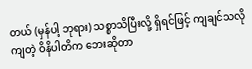တယ် (မှန်ပါ့ ဘုရား) သစ္စာသိပြီးလို့ ရှိရင်ဖြင့် ကျချင်သလို ကျတဲ့ ဝိနိပါတိက ဘေးဆိုတာ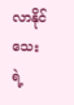လာနိုင်သေး ရဲ့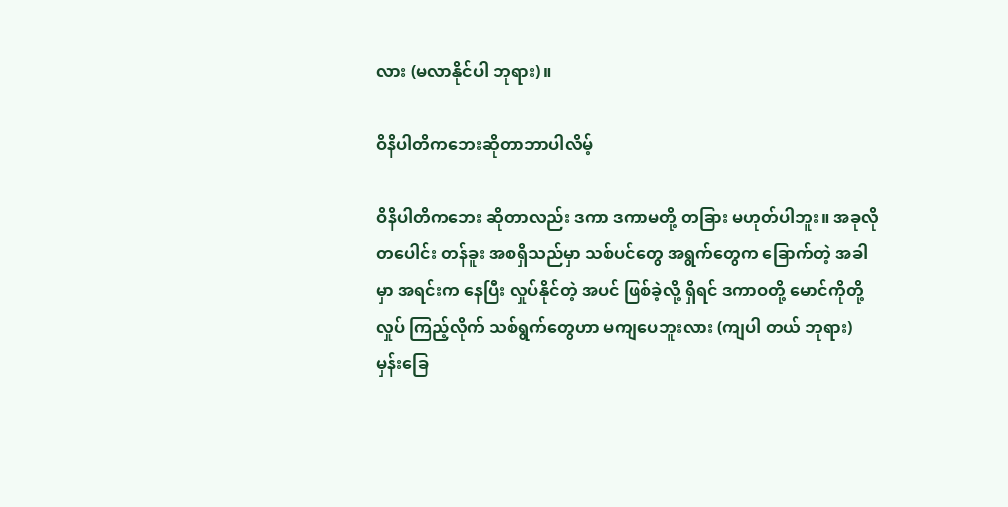လား (မလာနိုင်ပါ ဘုရား)။

ဝိနိပါတိကဘေးဆိုတာဘာပါလိမ့်

ဝိနိပါတိကဘေး ဆိုတာလည်း ဒကာ ဒကာမတို့ တခြား မဟုတ်ပါဘူး။ အခုလို တပေါင်း တန်ခူး အစရှိသည်မှာ သစ်ပင်တွေ အရွက်တွေက ခြောက်တဲ့ အခါမှာ အရင်းက နေပြီး လှုပ်နိုင်တဲ့ အပင် ဖြစ်ခဲ့လို့ ရှိရင် ဒကာဝတို့ မောင်ကိုတို့ လှုပ် ကြည့်လိုက် သစ်ရွက်တွေဟာ မကျပေဘူးလား (ကျပါ တယ် ဘုရား) မှန်းခြေ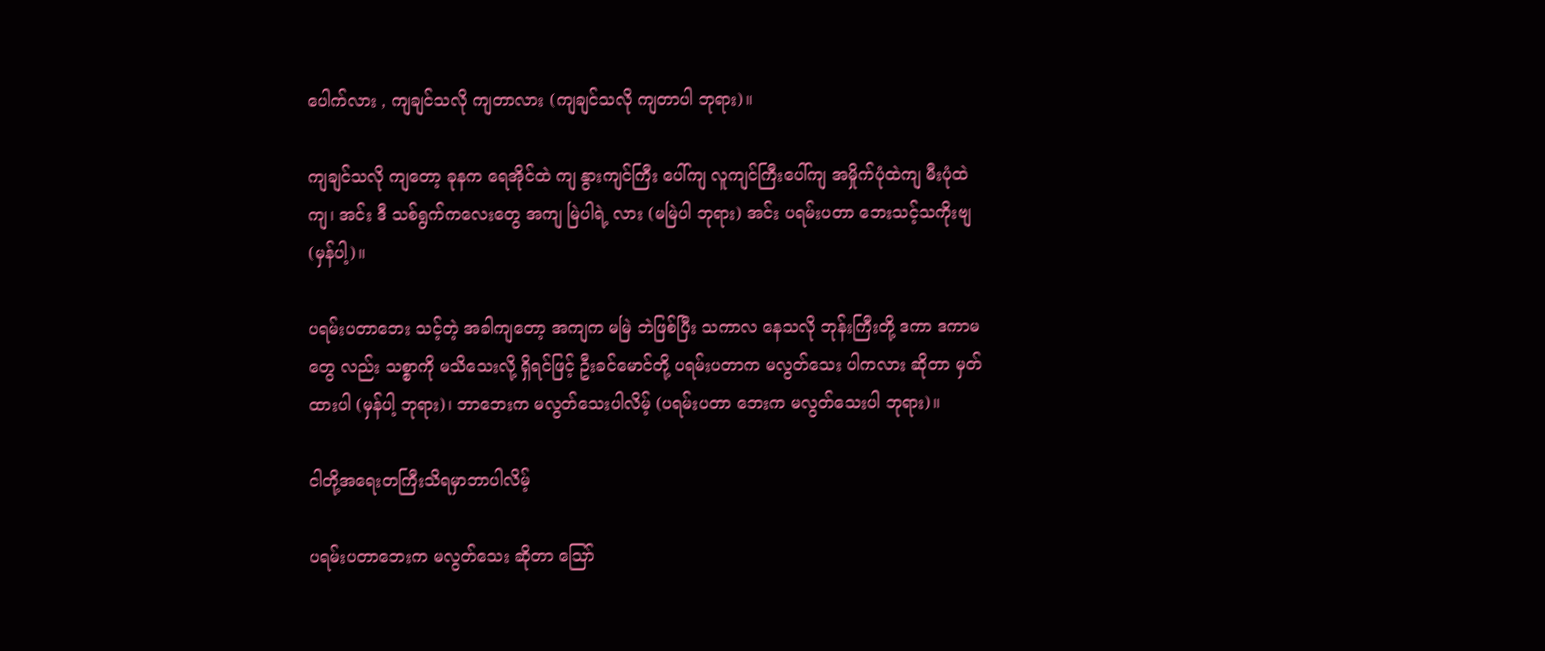ပေါက်လား , ကျချင်သလို ကျတာလား (ကျချင်သလို ကျတာပါ ဘုရား)။

ကျချင်သလို ကျတော့ ခုနက ရေအိုင်ထဲ ကျ နွားကျင်ကြီး ပေါ်ကျ လူကျင်ကြီးပေါ်ကျ အမှိုက်ပုံထဲကျ မီးပုံထဲ ကျ၊ အင်း ဒီ သစ်ရွက်ကလေးတွေ အကျ မြဲပါရဲ့ လား (မမြဲပါ ဘုရား) အင်း ပရမ်းပတာ ဘေးသင့်သကိုးဗျ (မှန်ပါ့)။

ပရမ်းပတာဘေး သင့်တဲ့ အခါကျတော့ အကျက မမြဲ ဘဲဖြစ်ပြီး သကာလ နေသလို ဘုန်းကြီးတို့ ဒကာ ဒကာမတွေ လည်း သစ္စာကို မသိသေးလို့ ရှိရင်ဖြင့် ဦးခင်မောင်တို့ ပရမ်းပတာက မလွတ်သေး ပါကလား ဆိုတာ မှတ်ထားပါ (မှန်ပါ့ ဘုရား)၊ ဘာဘေးက မလွတ်သေးပါလိမ့် (ပရမ်းပတာ ဘေးက မလွတ်သေးပါ ဘုရား)။

ငါတို့အရေးတကြီးသိရမှာဘာပါလိမ့်

ပရမ်းပတာဘေးက မလွတ်သေး ဆိုတာ ဪ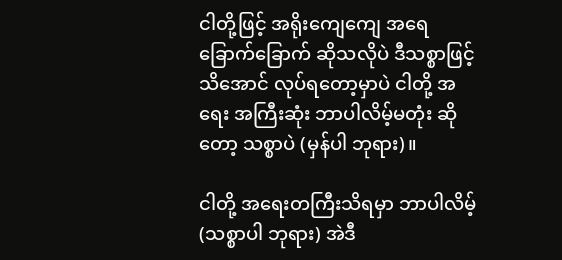ငါတို့ဖြင့် အရိုးကျေကျေ အရေ ခြောက်ခြောက် ဆိုသလိုပဲ ဒီသစ္စာဖြင့်သိအောင် လုပ်ရတော့မှာပဲ ငါတို့ အရေး အကြီးဆုံး ဘာပါလိမ့်မတုံး ဆိုတော့ သစ္စာပဲ (မှန်ပါ ဘုရား)။

ငါတို့ အရေးတကြီးသိရမှာ ဘာပါလိမ့် (သစ္စာပါ ဘုရား) အဲဒီ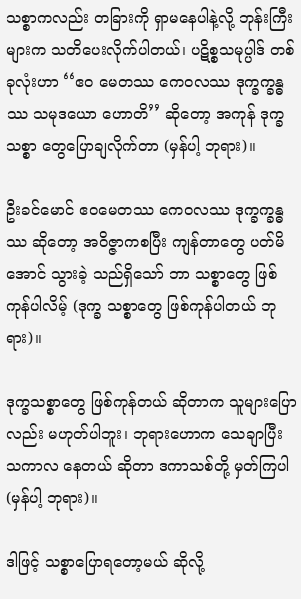သစ္စာကလည်း တခြားကို ရှာမနေပါနဲ့လို့ ဘုန်းကြီး များက သတိပေးလိုက်ပါတယ်၊ ပဋိစ္စသမုပ္ပါဒ် တစ်ခုလုံးဟာ ‘‘ဧဝ မေတဿ ကေဝလဿ ဒုက္ခက္ခန္ဓဿ သမုဒယော ဟောတိ’’ ဆိုတော့ အကုန် ဒုက္ခသစ္စာ တွေပြောချလိုက်တာ (မှန်ပါ့ ဘုရား)။

ဦးခင်မောင် ဧဝမေတဿ ကေဝလဿ ဒုက္ခက္ခန္ဓဿ ဆိုတော့ အဝိဇ္ဇာကစပြီး ကျန်တာတွေ ပတ်မိအောင် သွားခဲ့ သည်ရှိသော် ဘာ သစ္စာတွေ ဖြစ်ကုန်ပါလိမ့် (ဒုက္ခ သစ္စာတွေ ဖြစ်ကုန်ပါတယ် ဘုရား)။

ဒုက္ခသစ္စာတွေ ဖြစ်ကုန်တယ် ဆိုတာက သူများပြော လည်း မဟုတ်ပါဘူး၊ ဘုရားဟောက သေချာပြီး သကာလ နေတယ် ဆိုတာ ဒကာသစ်တို့ မှတ်ကြပါ (မှန်ပါ့ ဘုရား)။

ဒါဖြင့် သစ္စာပြောရတော့မယ် ဆိုလို့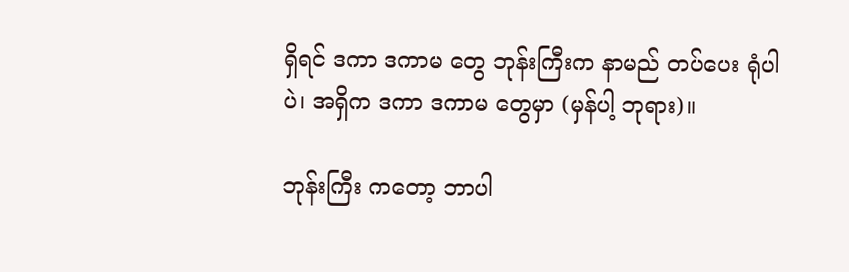ရှိရင် ဒကာ ဒကာမ တွေ ဘုန်းကြီးက နာမည် တပ်ပေး ရုံပါပဲ၊ အရှိက ဒကာ ဒကာမ တွေမှာ (မှန်ပါ့ ဘုရား)။

ဘုန်းကြီး ကတော့ ဘာပါ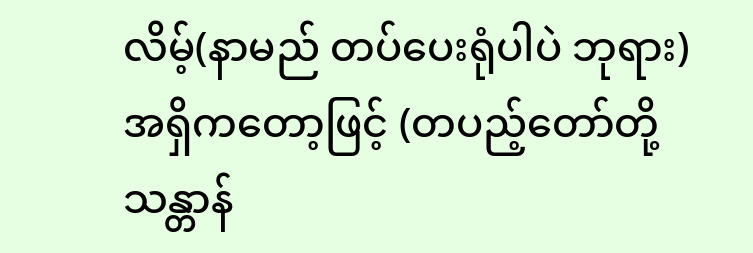လိမ့်(နာမည် တပ်ပေးရုံပါပဲ ဘုရား) အရှိကတော့ဖြင့် (တပည့်တော်တို့ သန္တာန်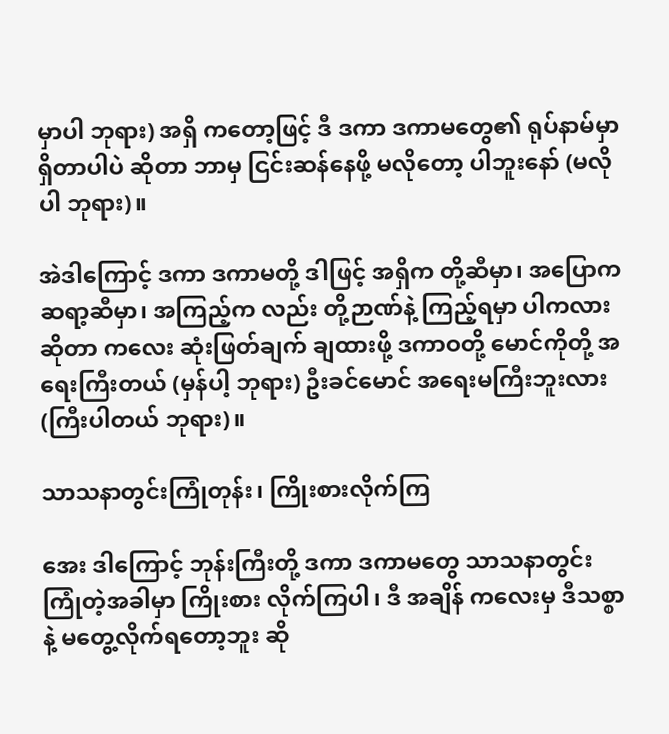မှာပါ ဘုရား) အရှိ ကတော့ဖြင့် ဒီ ဒကာ ဒကာမတွေ၏ ရုပ်နာမ်မှာ ရှိတာပါပဲ ဆိုတာ ဘာမှ ငြင်းဆန်နေဖို့ မလိုတော့ ပါဘူးနော် (မလိုပါ ဘုရား)။

အဲဒါကြောင့် ဒကာ ဒကာမတို့ ဒါဖြင့် အရှိက တို့ဆီမှာ၊ အပြောက ဆရာ့ဆီမှာ၊ အကြည့်က လည်း တို့ဉာဏ်နဲ့ ကြည့်ရမှာ ပါကလား ဆိုတာ ကလေး ဆုံးဖြတ်ချက် ချထားဖို့ ဒကာဝတို့ မောင်ကိုတို့ အရေးကြီးတယ် (မှန်ပါ့ ဘုရား) ဦးခင်မောင် အရေးမကြီးဘူးလား (ကြီးပါတယ် ဘုရား)။

သာသနာတွင်းကြုံတုန်း၊ ကြိုးစားလိုက်ကြ

အေး ဒါကြောင့် ဘုန်းကြီးတို့ ဒကာ ဒကာမတွေ သာသနာတွင်း ကြုံတဲ့အခါမှာ ကြိုးစား လိုက်ကြပါ၊ ဒီ အချိန် ကလေးမှ ဒီသစ္စာနဲ့ မတွေ့လိုက်ရတော့ဘူး ဆို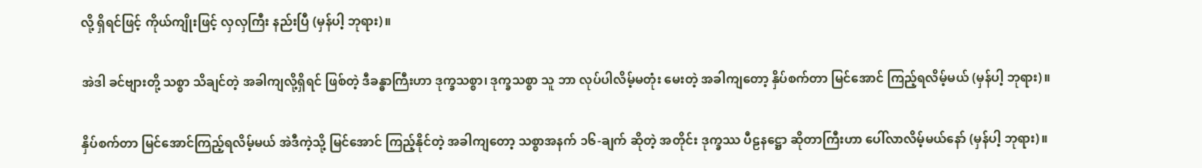လို့ ရှိရင်ဖြင့် ကိုယ်ကျိုးဖြင့် လှလှကြီး နည်းပြီ (မှန်ပါ့ ဘုရား)။

အဲဒါ ခင်ဗျားတို့ သစ္စာ သိချင်တဲ့ အခါကျလို့ရှိရင် ဖြစ်တဲ့ ဒီခန္ဓာကြီးဟာ ဒုက္ခသစ္စာ၊ ဒုက္ခသစ္စာ သူ ဘာ လုပ်ပါလိမ့်မတုံး မေးတဲ့ အခါကျတော့ နှိပ်စက်တာ မြင်အောင် ကြည့်ရလိမ့်မယ် (မှန်ပါ့ ဘုရား)။

နှိပ်စက်တာ မြင်အောင်ကြည့်ရလိမ့်မယ် အဲဒီကဲ့သို့ မြင်အောင် ကြည့်နိုင်တဲ့ အခါကျတော့ သစ္စာအနက် ၁၆-ချက် ဆိုတဲ့ အတိုင်း ဒုက္ခဿ ပီဠနဋ္ဌော ဆိုတာကြီးဟာ ပေါ်လာလိမ့်မယ်နော် (မှန်ပါ့ ဘုရား)။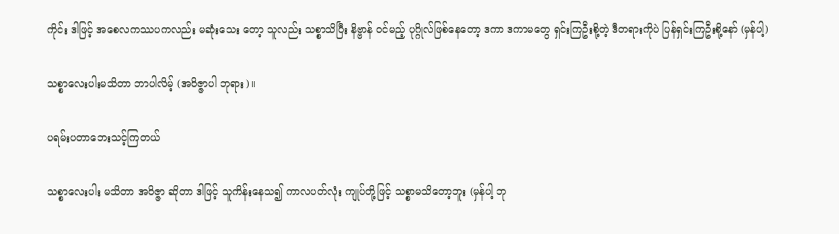ကိုင်း ဒါဖြင့် အစေလကဿပကလည်း မဆုံးသေး တော့ သူလည်း သစ္စာသိပြီး နိဗ္ဗာန် ဝင်မည့် ပုဂ္ဂိုလ်ဖြစ်နေတော့ ဒကာ ဒကာမတွေ ရှင်းကြဦးစို့တဲ့ ဒီတရားကိုပဲ ပြန်ရှင်းကြဦးစို့နော် (မှန်ပါ့)

သစ္စာလေးပါးမသိတာ ဘာပါလိမ့် (အဝိဇ္ဇာပါ ဘုရား)။

ပရမ်းပတာဘေးသင့်ကြတယ်

သစ္စာလေးပါး မသိတာ အဝိဇ္ဇာ ဆိုတာ ဒါဖြင့် သူကိန်းနေသ၍ ကာလပတ်လုံး ကျုပ်တို့ဖြင့် သစ္စာမသိတော့ဘူး (မှန်ပါ့ ဘု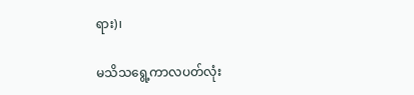ရား)၊

မသိသရွေ့ကာလပတ်လုံး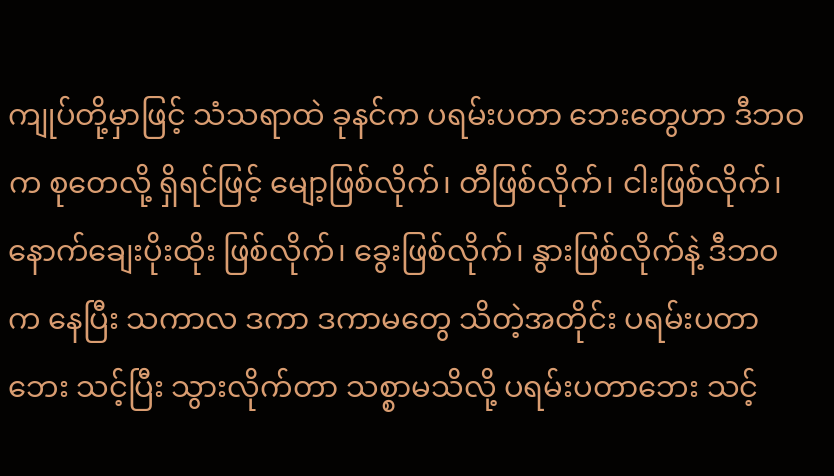ကျုပ်တို့မှာဖြင့် သံသရာထဲ ခုနင်က ပရမ်းပတာ ဘေးတွေဟာ ဒီဘဝက စုတေလို့ ရှိရင်ဖြင့် မျော့ဖြစ်လိုက်၊ တီဖြစ်လိုက်၊ ငါးဖြစ်လိုက်၊ နောက်ချေးပိုးထိုး ဖြစ်လိုက်၊ ခွေးဖြစ်လိုက်၊ နွားဖြစ်လိုက်နဲ့ ဒီဘဝက နေပြီး သကာလ ဒကာ ဒကာမတွေ သိတဲ့အတိုင်း ပရမ်းပတာဘေး သင့်ပြီး သွားလိုက်တာ သစ္စာမသိလို့ ပရမ်းပတာဘေး သင့်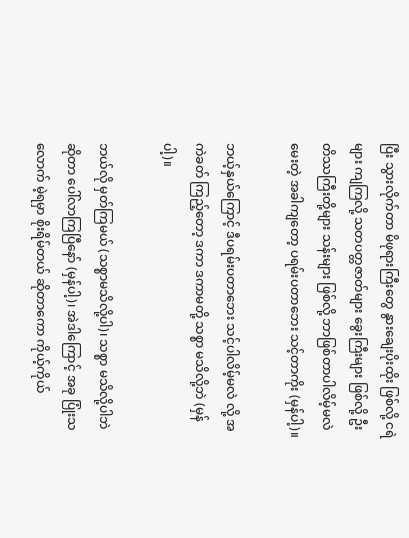ပြီး သွားလိုက်တာ မိဖုရားကြီးတွေ နွားချေးပိုးထိုး ဖြစ်လို့ ငရဲများ ကျကြလို့ သတပတ္တဇာတ်များ ခွေးကြီးများ ဖြစ်လို့ ဦးတိဿကြီးတို့များ သန်းများ ဖြစ်လို့ ဘာဖြစ်တာပါလိမ့်မလဲ မေးတဲ့ အခါကျတော့ ပရမ်းပတာဘေး သင့်တာကိုး (မှန်ပါ့)။

ဘယ့်နှယ်ကြောင့် ဒီပရမ်းပတာဘေး သင့်ပါလိမ့်မလဲ လို့ အကဲခတ် ကြည့်တော့ ဒကာ ဒကာမတို့ သစ္စာ မသိလို့ဘဲ (မှန်ပါ့)။

ဘယ်လို မှတ်ကြမယ် (သစ္စာမသိလို့ပါ)၊ သစ္စာ မသိလို့ပါဘဲ ဆိုတာ ပေါ်လာကြပြီနော် (မှန်ပါ့)၊ အဲဒါကြောင့် အခု ပြုံးသလောက် မဲ့ရမှာ စိုးရိမ်တယ် ဆိုတာကော ကိုယ့်ကိုယ်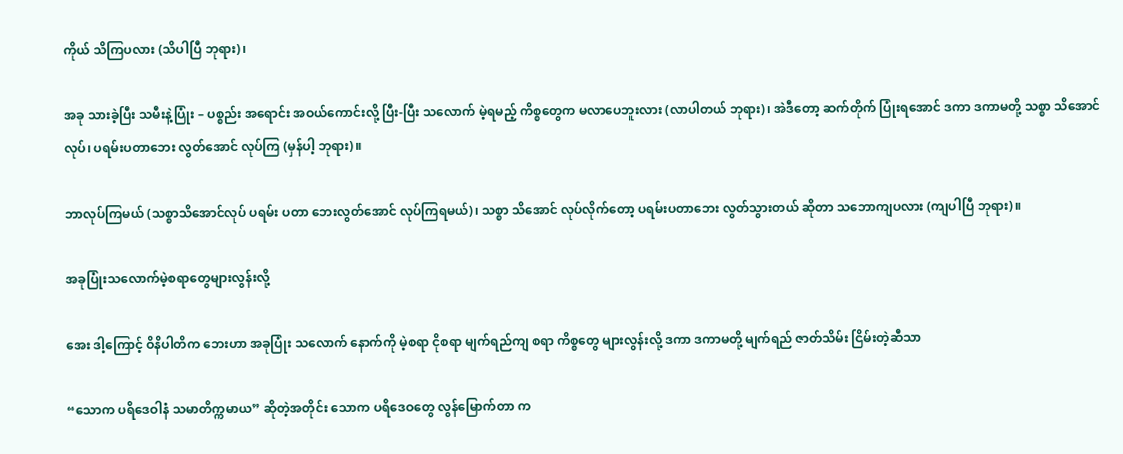ကိုယ် သိကြပလား (သိပါပြီ ဘုရား)၊

အခု သားခဲ့ပြီး သမီးနဲ့ပြုံး – ပစ္စည်း အရောင်း အဝယ်ကောင်းလို့ ပြီး-ပြီး သလောက် မဲ့ရမည့် ကိစ္စတွေက မလာပေဘူးလား (လာပါတယ် ဘုရား)၊ အဲဒီတော့ ဆက်တိုက် ပြုံးရအောင် ဒကာ ဒကာမတို့ သစ္စာ သိအောင်လုပ်၊ ပရမ်းပတာဘေး လွတ်အောင် လုပ်ကြ (မှန်ပါ့ ဘုရား)။

ဘာလုပ်ကြမယ် (သစ္စာသိအောင်လုပ် ပရမ်း ပတာ ဘေးလွတ်အောင် လုပ်ကြရမယ်)၊ သစ္စာ သိအောင် လုပ်လိုက်တော့ ပရမ်းပတာဘေး လွတ်သွားတယ် ဆိုတာ သဘောကျပလား (ကျပါပြီ ဘုရား)။

အခုပြုံးသလောက်မဲ့စရာတွေများလွန်းလို့

အေး ဒါ့ကြောင့် ဝိနိပါတိက ဘေးဟာ အခုပြုံး သလောက် နောက်ကို မဲ့စရာ ငိုစရာ မျက်ရည်ကျ စရာ ကိစ္စတွေ များလွန်းလို့ ဒကာ ဒကာမတို့ မျက်ရည် ဇာတ်သိမ်း ငြိမ်းတဲ့ဆီသာ

“သောက ပရိဒေဝါနံ သမာတိက္ကမာယ” ဆိုတဲ့အတိုင်း သောက ပရိဒေဝတွေ လွန်မြောက်တာ က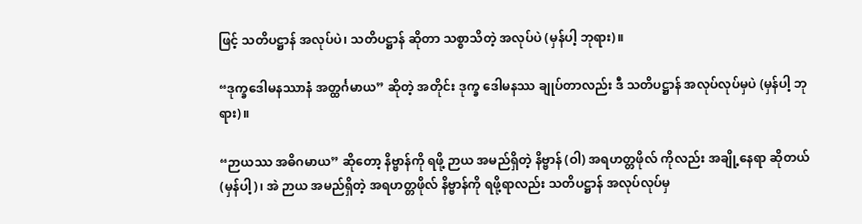ဖြင့် သတိပဋ္ဌာန် အလုပ်ပဲ၊ သတိပဋ္ဌာန် ဆိုတာ သစ္စာသိတဲ့ အလုပ်ပဲ (မှန်ပါ့ ဘုရား)။

“ဒုက္ခဒေါမနဿာနံ အတ္ထင်္ဂမာယ” ဆိုတဲ့ အတိုင်း ဒုက္ခ ဒေါမနဿ ချုပ်တာလည်း ဒီ သတိပဋ္ဌာန် အလုပ်လုပ်မှပဲ (မှန်ပါ့ ဘုရား)။

“ဉာယဿ အဓိဂမာယ” ဆိုတော့ နိဗ္ဗာန်ကို ရဖို့ ဉာယ အမည်ရှိတဲ့ နိဗ္ဗာန် (ဝါ) အရဟတ္တဖိုလ် ကိုလည်း အချို့နေရာ ဆိုတယ် (မှန်ပါ့)၊ အဲ ဉာယ အမည်ရှိတဲ့ အရဟတ္တဖိုလ် နိဗ္ဗာန်ကို ရဖို့ရာလည်း သတိပဋ္ဌာန် အလုပ်လုပ်မှ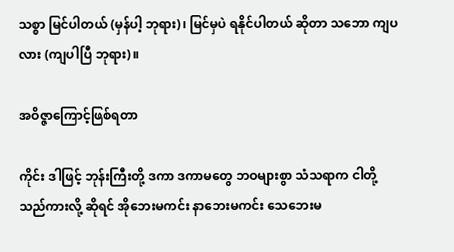သစ္စာ မြင်ပါတယ် (မှန်ပါ့ ဘုရား)၊ မြင်မှပဲ ရနိုင်ပါတယ် ဆိုတာ သဘော ကျပလား (ကျပါပြီ ဘုရား)။

အဝိဇ္ဇာကြောင့်ဖြစ်ရတာ

ကိုင်း ဒါဖြင့် ဘုန်းကြီးတို့ ဒကာ ဒကာမတွေ ဘဝများစွာ သံသရာက ငါတို့သည်ကားလို့ ဆိုရင် အိုဘေးမကင်း နာဘေးမကင်း သေဘေးမ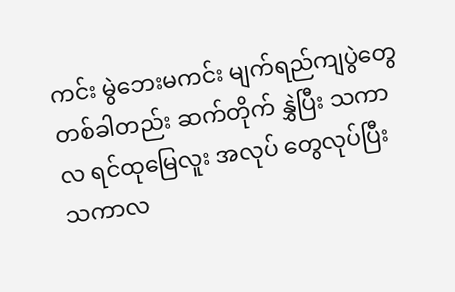ကင်း မွဲဘေးမကင်း မျက်ရည်ကျပွဲတွေ တစ်ခါတည်း ဆက်တိုက် နွှဲပြီး သကာလ ရင်ထုမြေလူး အလုပ် တွေလုပ်ပြီး သကာလ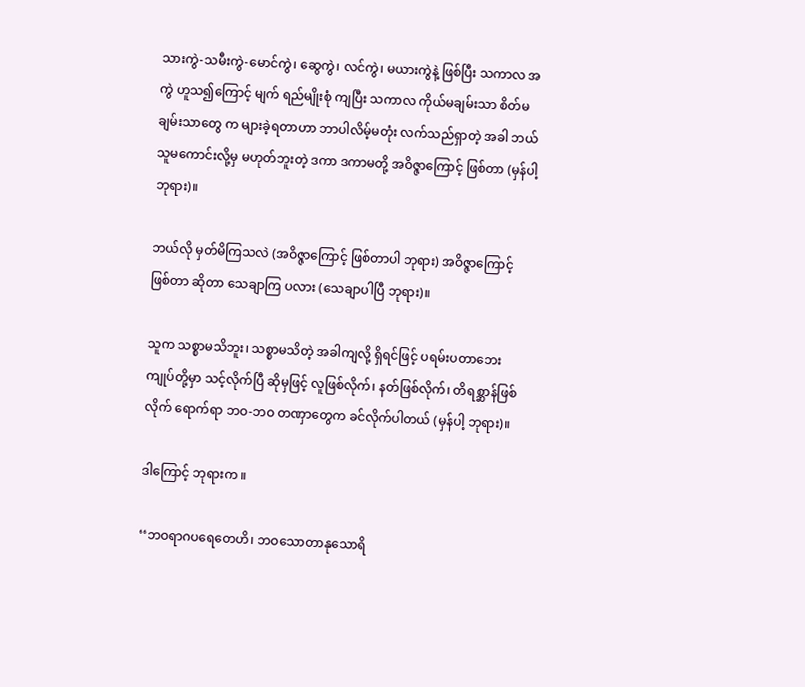သားကွဲ-သမီးကွဲ-မောင်ကွဲ၊ ဆွေကွဲ၊ လင်ကွဲ၊ မယားကွဲနဲ့ ဖြစ်ပြီး သကာလ အကွဲ ဟူသ၍ကြောင့် မျက် ရည်မျိုးစုံ ကျပြီး သကာလ ကိုယ်မချမ်းသာ စိတ်မချမ်းသာတွေ က များခဲ့ရတာဟာ ဘာပါလိမ့်မတုံး လက်သည်ရှာတဲ့ အခါ ဘယ်သူမကောင်းလို့မှ မဟုတ်ဘူးတဲ့ ဒကာ ဒကာမတို့ အဝိဇ္ဇာကြောင့် ဖြစ်တာ (မှန်ပါ့ ဘုရား)။

ဘယ်လို မှတ်မိကြသလဲ (အဝိဇ္ဇာကြောင့် ဖြစ်တာပါ ဘုရား) အဝိဇ္ဇာကြောင့် ဖြစ်တာ ဆိုတာ သေချာကြ ပလား (သေချာပါပြီ ဘုရား)။

သူက သစ္စာမသိဘူး၊ သစ္စာမသိတဲ့ အခါကျလို့ ရှိရင်ဖြင့် ပရမ်းပတာဘေး ကျုပ်တို့မှာ သင့်လိုက်ပြီ ဆိုမှဖြင့် လူဖြစ်လိုက်၊ နတ်ဖြစ်လိုက်၊ တိရစ္ဆာန်ဖြစ်လိုက် ရောက်ရာ ဘဝ-ဘဝ တဏှာတွေက ခင်လိုက်ပါတယ် (မှန်ပါ့ ဘုရား)။

ဒါကြောင့် ဘုရားက ။

‘‘ဘဝရာဂပရေတေဟိ၊ ဘဝသောတာနုသောရိ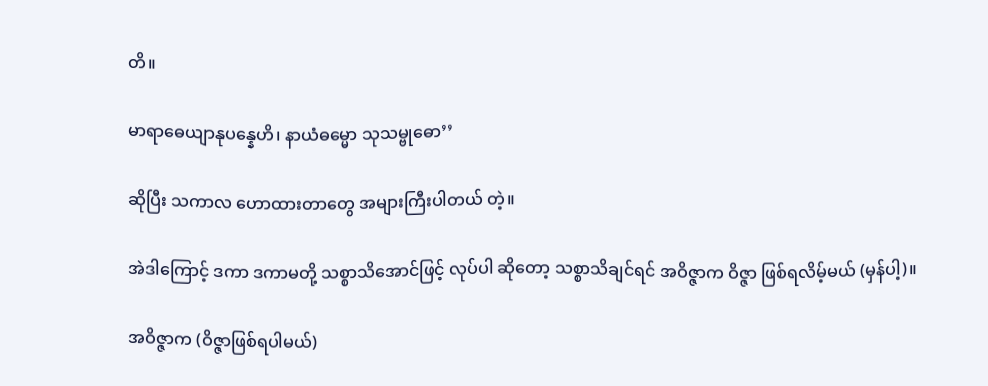တိ။

မာရာဓေယျာနုပန္နေဟိ၊ နာယံဓမ္မော သုသမ္ဗုဓော’’

ဆိုပြီး သကာလ ဟောထားတာတွေ အများကြီးပါတယ် တဲ့။

အဲဒါကြောင့် ဒကာ ဒကာမတို့ သစ္စာသိအောင်ဖြင့် လုပ်ပါ ဆိုတော့ သစ္စာသိချင်ရင် အဝိဇ္ဇာက ဝိဇ္ဇာ ဖြစ်ရလိမ့်မယ် (မှန်ပါ့)။

အဝိဇ္ဇာက (ဝိဇ္ဇာဖြစ်ရပါမယ်)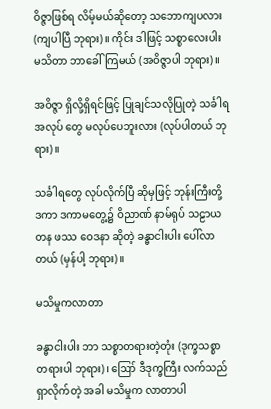ဝိဇ္ဇာဖြစ်ရ လိမ့်မယ်ဆိုတော့ သဘောကျပလား (ကျပါပြီ ဘုရား)။ ကိုင်း ဒါဖြင့် သစ္စာလေးပါး မသိတာ ဘာခေါ်ကြမယ် (အဝိဇ္ဇာပါ ဘုရား)။

အဝိဇ္ဇာ ရှိလို့ရှိရင်ဖြင့် ပြုချင်သလိုပြုတဲ့ သင်္ခါရ အလုပ် တွေ မလုပ်ပေဘူးလား (လုပ်ပါတယ် ဘုရား)။

သင်္ခါရတွေ လုပ်လိုက်ပြီ ဆိုမှဖြင့် ဘုန်းကြီးတို့ ဒကာ ဒကာမတွေ့၌ ဝိညာဏ် နာမ်ရုပ် သဠာယတန ဖဿ ဝေဒနာ ဆိုတဲ့ ခန္ဓာငါးပါး ပေါ်လာတယ် (မှန်ပါ့ ဘုရား)။

မသိမှုကလာတာ

ခန္ဓာငါးပါး ဘာ သစ္စာတရားတဲ့တုံး (ဒုက္ခသစ္စာ တရားပါ ဘုရား)၊ ဪ ဒီဒုက္ခကြီး လက်သည် ရှာလိုက်တဲ့ အခါ မသိမှုက လာတာပါ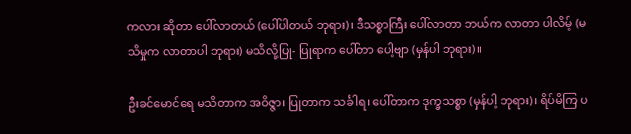ကလား ဆိုတာ ပေါ်လာတယ် (ပေါ်ပါတယ် ဘုရား)၊ ဒီသစ္စာကြီး ပေါ်လာတာ ဘယ်က လာတာ ပါလိမ့် (မသိမှုက လာတာပါ ဘုရား) မသိလို့ပြု- ပြုရာက ပေါ်တာ ပေါ့ဗျာ (မှန်ပါ ဘုရား)။

ဦးခင်မောင်ရေ မသိတာက အဝိဇ္ဇာ၊ ပြုတာက သင်္ခါရ၊ ပေါ်တာက ဒုက္ခသစ္စာ (မှန်ပါ့ ဘုရား)၊ ရိပ်မိကြ ပ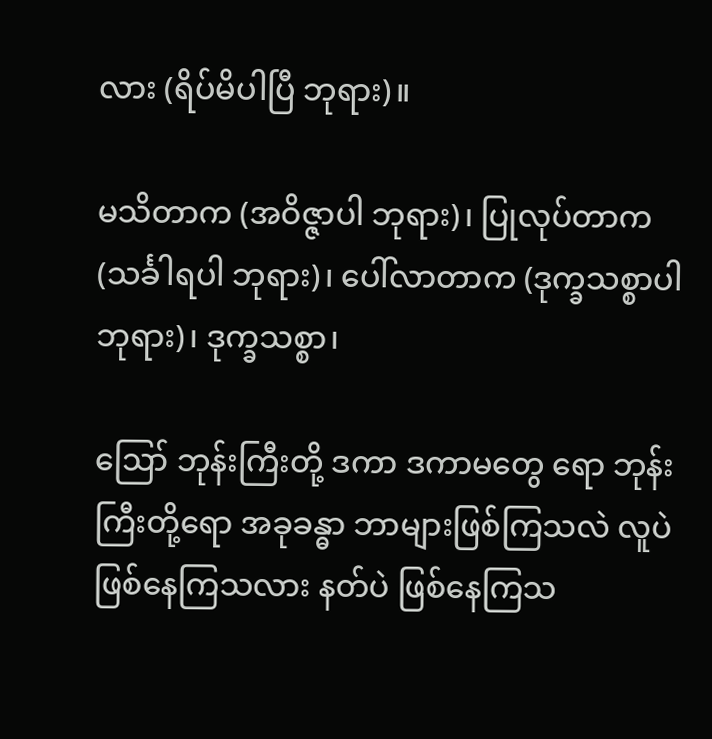လား (ရိပ်မိပါပြီ ဘုရား)။

မသိတာက (အဝိဇ္ဇာပါ ဘုရား)၊ ပြုလုပ်တာက (သင်္ခါရပါ ဘုရား)၊ ပေါ်လာတာက (ဒုက္ခသစ္စာပါ ဘုရား)၊ ဒုက္ခသစ္စာ၊

ဪ ဘုန်းကြီးတို့ ဒကာ ဒကာမတွေ ရော ဘုန်းကြီးတို့ရော အခုခန္ဓာ ဘာများဖြစ်ကြသလဲ လူပဲ ဖြစ်နေကြသလား နတ်ပဲ ဖြစ်နေကြသ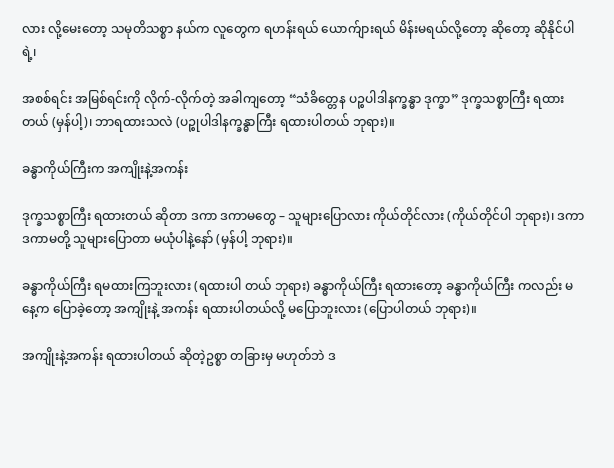လား လို့မေးတော့ သမုတိသစ္စာ နယ်က လူတွေက ရဟန်းရယ် ယောက်ျားရယ် မိန်းမရယ်လို့တော့ ဆိုတော့ ဆိုနိုင်ပါရဲ့၊

အစစ်ရင်း အမြစ်ရင်းကို လိုက်-လိုက်တဲ့ အခါကျတော့ “သံခိတ္တေန ပဉ္စပါဒါနက္ခန္ဓာ ဒုက္ခာ” ဒုက္ခသစ္စာကြီး ရထားတယ် (မှန်ပါ့)၊ ဘာရထားသလဲ (ပဉ္စုပါဒါနက္ခန္ဓာကြီး ရထားပါတယ် ဘုရား)။

ခန္ဓာကိုယ်ကြီးက အကျိုးနဲ့အကန်း

ဒုက္ခသစ္စာကြီး ရထားတယ် ဆိုတာ ဒကာ ဒကာမတွေ – သူများပြောလား ကိုယ်တိုင်လား (ကိုယ်တိုင်ပါ ဘုရား)၊ ဒကာ ဒကာမတို့ သူများပြောတာ မယုံပါနဲ့နော် (မှန်ပါ့ ဘုရား)။

ခန္ဓာကိုယ်ကြီး ရမထားကြဘူးလား (ရထားပါ တယ် ဘုရား) ခန္ဓာကိုယ်ကြီး ရထားတော့ ခန္ဓာကိုယ်ကြီး ကလည်း မနေ့က ပြောခဲ့တော့ အကျိုးနဲ့ အကန်း ရထားပါတယ်လို့ မပြောဘူးလား (ပြောပါတယ် ဘုရား)။

အကျိုးနဲ့အကန်း ရထားပါတယ် ဆိုတဲ့ဥစ္စာ တခြားမှ မဟုတ်ဘဲ ဒ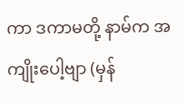ကာ ဒကာမတို့ နာမ်က အကျိုးပေါ့ဗျာ (မှန်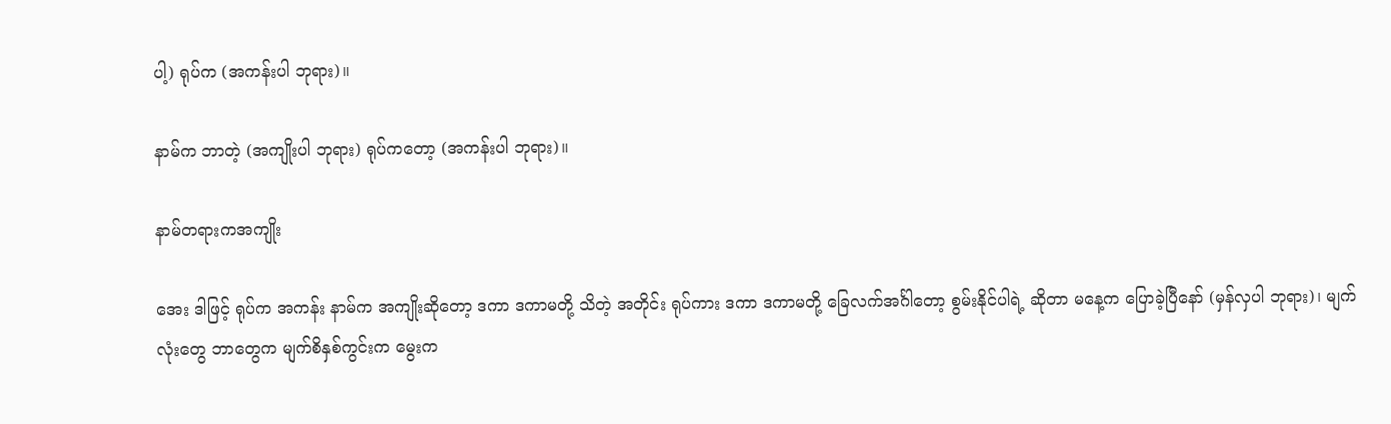ပါ့) ရုပ်က (အကန်းပါ ဘုရား)။

နာမ်က ဘာတဲ့ (အကျိုးပါ ဘုရား) ရုပ်ကတော့ (အကန်းပါ ဘုရား)။

နာမ်တရားကအကျိုး

အေး ဒါဖြင့် ရုပ်က အကန်း နာမ်က အကျိုးဆိုတော့ ဒကာ ဒကာမတို့ သိတဲ့ အတိုင်း ရုပ်ကား ဒကာ ဒကာမတို့ ခြေလက်အင်္ဂါတော့ စွမ်းနိုင်ပါရဲ့ ဆိုတာ မနေ့က ပြောခဲ့ပြီနော် (မှန်လှပါ ဘုရား)၊ မျက်လုံးတွေ ဘာတွေက မျက်စိနှစ်ကွင်းက မွေးက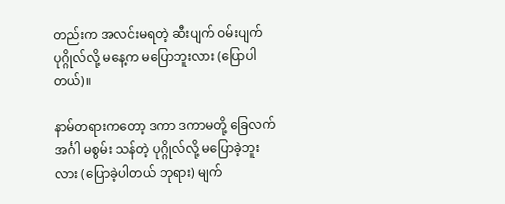တည်းက အလင်းမရတဲ့ ဆီးပျက် ဝမ်းပျက် ပုဂ္ဂိုလ်လို့ မနေ့က မပြောဘူးလား (ပြောပါတယ်)။

နာမ်တရားကတော့ ဒကာ ဒကာမတို့ ခြေလက် အင်္ဂါ မစွမ်း သန်တဲ့ ပုဂ္ဂိုလ်လို့ မပြောခဲ့ဘူးလား (ပြောခဲ့ပါတယ် ဘုရား) မျက်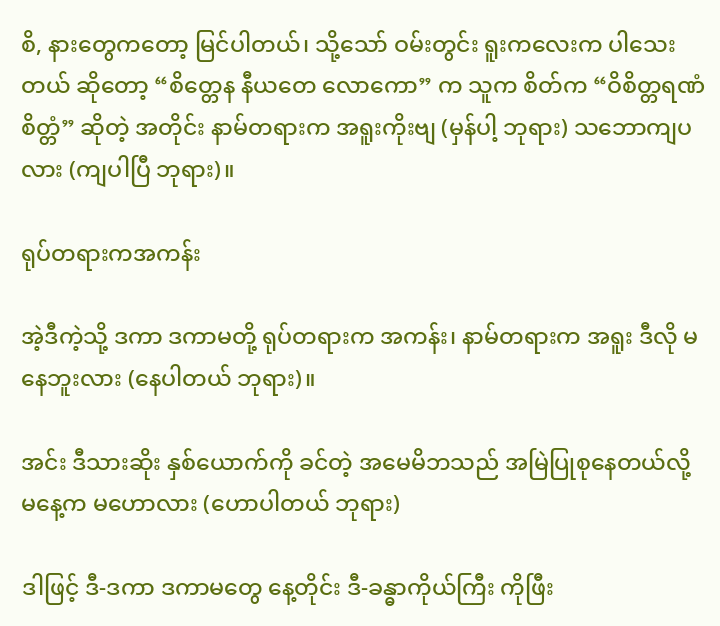စိ, နားတွေကတော့ မြင်ပါတယ်၊ သို့သော် ဝမ်းတွင်း ရူးကလေးက ပါသေးတယ် ဆိုတော့ “စိတ္တေန နီယတေ လောကော” က သူက စိတ်က “ဝိစိတ္တရဏံ စိတ္တံ” ဆိုတဲ့ အတိုင်း နာမ်တရားက အရူးကိုးဗျ (မှန်ပါ့ ဘုရား) သဘောကျပလား (ကျပါပြီ ဘုရား)။

ရုပ်တရားကအကန်း

အဲ့ဒီကဲ့သို့ ဒကာ ဒကာမတို့ ရုပ်တရားက အကန်း၊ နာမ်တရားက အရူး ဒီလို မနေဘူးလား (နေပါတယ် ဘုရား)။

အင်း ဒီသားဆိုး နှစ်ယောက်ကို ခင်တဲ့ အမေမိဘသည် အမြဲပြုစုနေတယ်လို့ မနေ့က မဟောလား (ဟောပါတယ် ဘုရား)

ဒါဖြင့် ဒီ-ဒကာ ဒကာမတွေ နေ့တိုင်း ဒီ-ခန္ဓာကိုယ်ကြီး ကိုဖြီး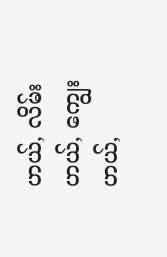ဟယ်, လိမ်းဟယ်, ကျွေးဟယ်,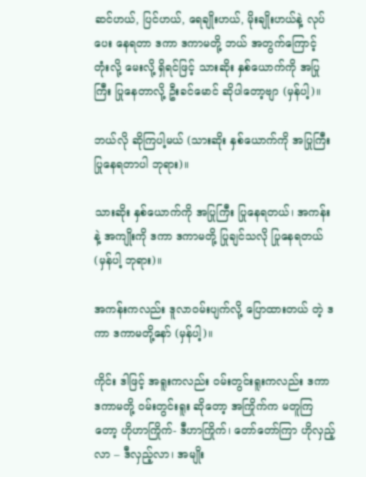ဆင်ဟယ်, ပြင်ဟယ်, ရေချိုးဟယ်, မိုးချိုးဟယ်နဲ့ လုပ်ပေး နေရတာ ဒကာ ဒကာမတို့ ဘယ် အတွက်ကြောင့် တုံးလို့ မေးလို့ ရှိရင်ဖြင့် သားဆိုး နှစ်ယောက်ကို အပြုကြီး ပြုနေတာလို့ ဦးခင်မောင် ဆိုပါတော့ဗျာ (မှန်ပါ့)။

ဘယ်လို ဆိုကြပါ့မယ် (သားဆိုး နှစ်ယောက်ကို အပြုကြီး ပြုနေရတာပါ ဘုရား)။

သားဆိုး နှစ်ယောက်ကို အပြုကြီး ပြုနေရတယ်၊ အကန်းနဲ့ အကျိုးကို ဒကာ ဒကာမတို့ ပြုချင်သလို ပြုနေရတယ် (မှန်ပါ့ ဘုရား)။

အကန်းကလည်း ဒူလာဝမ်းပျက်လို့ ပြောထားတယ် တဲ့ ဒကာ ဒကာမတို့နော် (မှန်ပါ့)။

ကိုင်း ဒါဖြင့် အရူးကလည်း ဝမ်းတွင်းရူးကလည်း ဒကာ ဒကာမတို့ ဝမ်းတွင်းရူး ဆိုတော့ အကြိုက်က မတူကြတော့ ဟိုဟာကြိုက်- ဒီဟာကြိုက်၊ တော်တော်ကြာ ဟိုလှည့်လာ – ဒီလှည့်လာ၊ အမျိုး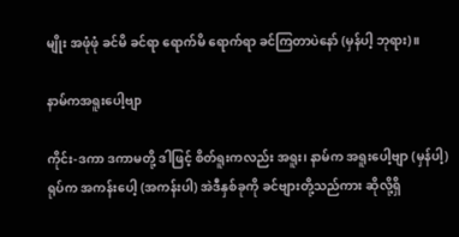မျိုး အဖုံဖုံ ခင်မိ ခင်ရာ ရောက်မိ ရောက်ရာ ခင်ကြတာပဲနော် (မှန်ပါ့ ဘုရား)။

နာမ်ကအရူးပေါ့ဗျာ

ကိုင်း-ဒကာ ဒကာမတို့ ဒါဖြင့် စိတ်ရူးကလည်း အရူး၊ နာမ်က အရူးပေါ့ဗျာ (မှန်ပါ့) ရုပ်က အကန်းပေါ့ (အကန်းပါ) အဲဒီနှစ်ခုကို ခင်ဗျားတို့သည်ကား ဆိုလို့ရှိ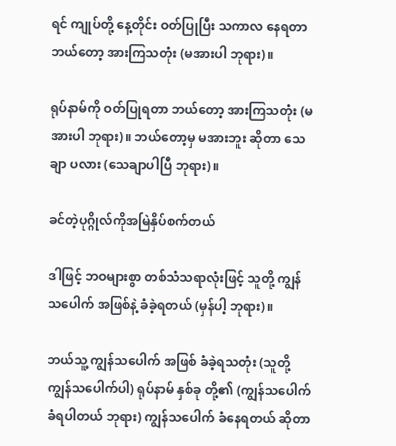ရင် ကျုပ်တို့ နေ့တိုင်း ဝတ်ပြုပြီး သကာလ နေရတာ ဘယ်တော့ အားကြသတုံး (မအားပါ ဘုရား)။

ရုပ်နာမ်ကို ဝတ်ပြုရတာ ဘယ်တော့ အားကြသတုံး (မအားပါ ဘုရား)။ ဘယ်တော့မှ မအားဘူး ဆိုတာ သေချာ ပလား (သေချာပါပြီ ဘုရား)။

ခင်တဲ့ပုဂ္ဂိုလ်ကိုအမြဲနှိပ်စက်တယ်

ဒါဖြင့် ဘဝများစွာ တစ်သံသရာလုံးဖြင့် သူတို့ ကျွန် သပေါက် အဖြစ်နဲ့ ခံခဲ့ရတယ် (မှန်ပါ့ ဘုရား)။

ဘယ်သူ့ ကျွန်သပေါက် အဖြစ် ခံခဲ့ရသတုံး (သူတို့ ကျွန်သပေါက်ပါ) ရုပ်နာမ် နှစ်ခု တို့၏ (ကျွန်သပေါက် ခံရပါတယ် ဘုရား) ကျွန်သပေါက် ခံနေရတယ် ဆိုတာ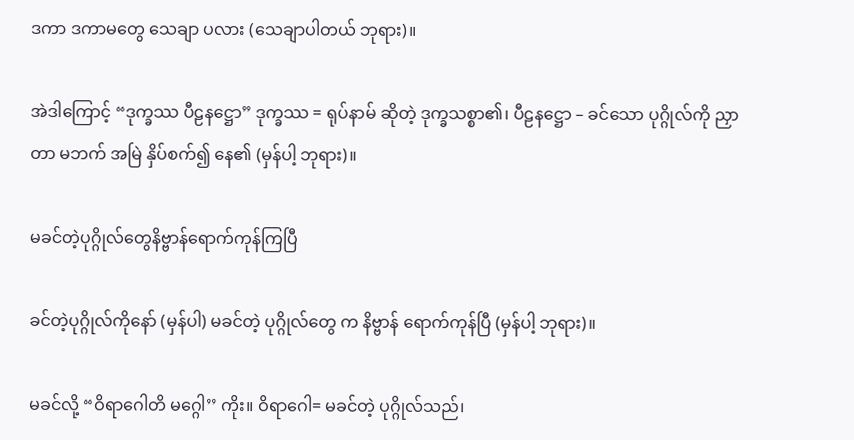ဒကာ ဒကာမတွေ သေချာ ပလား (သေချာပါတယ် ဘုရား)။

အဲဒါကြောင့် “ဒုက္ခဿ ပီဠနဋ္ဌော” ဒုက္ခဿ = ရုပ်နာမ် ဆိုတဲ့ ဒုက္ခသစ္စာ၏၊ ပီဠနဋ္ဌော – ခင်သော ပုဂ္ဂိုလ်ကို ညှာတာ မဘက် အမြဲ နှိပ်စက်၍ နေ၏ (မှန်ပါ့ ဘုရား)။

မခင်တဲ့ပုဂ္ဂိုလ်တွေနိဗ္ဗာန်ရောက်ကုန်ကြပြီ

ခင်တဲ့ပုဂ္ဂိုလ်ကိုနော် (မှန်ပါ) မခင်တဲ့ ပုဂ္ဂိုလ်တွေ က နိဗ္ဗာန် ရောက်ကုန်ပြီ (မှန်ပါ့ ဘုရား)။

မခင်လို့ “ဝိရာဂေါတိ မဂ္ဂေါ’’ ကိုး။ ဝိရာဂေါ= မခင်တဲ့ ပုဂ္ဂိုလ်သည်၊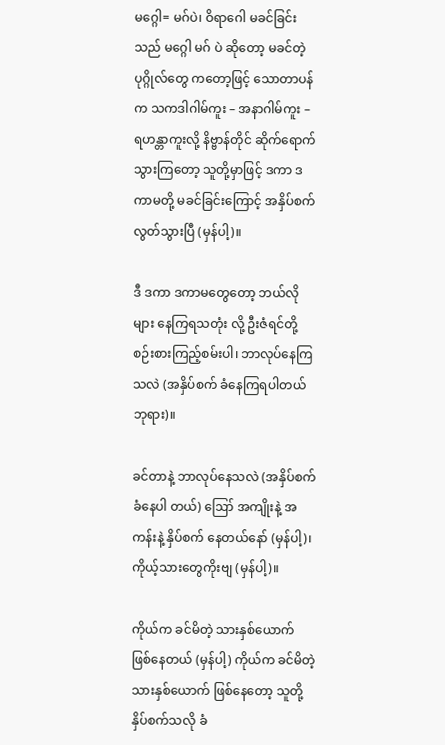မဂ္ဂေါ= မဂ်ပဲ၊ ဝိရာဂေါ မခင်ခြင်းသည် မဂ္ဂေါ မဂ် ပဲ ဆိုတော့ မခင်တဲ့ ပုဂ္ဂိုလ်တွေ ကတော့ဖြင့် သောတာပန်က သကဒါဂါမ်ကူး – အနာဂါမ်ကူး – ရဟန္တာကူးလို့ နိဗ္ဗာန်တိုင် ဆိုက်ရောက် သွားကြတော့ သူတို့မှာဖြင့် ဒကာ ဒကာမတို့ မခင်ခြင်းကြောင့် အနှိပ်စက် လွတ်သွားပြီ (မှန်ပါ့)။

ဒီ ဒကာ ဒကာမတွေတော့ ဘယ်လိုများ နေကြရသတုံး လို့ ဦးဇံရင်တို့ စဉ်းစားကြည့်စမ်းပါ၊ ဘာလုပ်နေကြသလဲ (အနှိပ်စက် ခံနေကြရပါတယ် ဘုရား)။

ခင်တာနဲ့ ဘာလုပ်နေသလဲ (အနှိပ်စက်ခံနေပါ တယ်) ဪ အကျိုးနဲ့ အကန်းနဲ့ နှိပ်စက် နေတယ်နော် (မှန်ပါ့)၊ ကိုယ့်သားတွေကိုးဗျ (မှန်ပါ့)။

ကိုယ်က ခင်မိတဲ့ သားနှစ်ယောက် ဖြစ်နေတယ် (မှန်ပါ့) ကိုယ်က ခင်မိတဲ့ သားနှစ်ယောက် ဖြစ်နေတော့ သူတို့ နှိပ်စက်သလို ခံ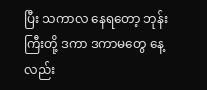ပြီး သကာလ နေရတော့ ဘုန်းကြီးတို့ ဒကာ ဒကာမတွေ နေ့လည်း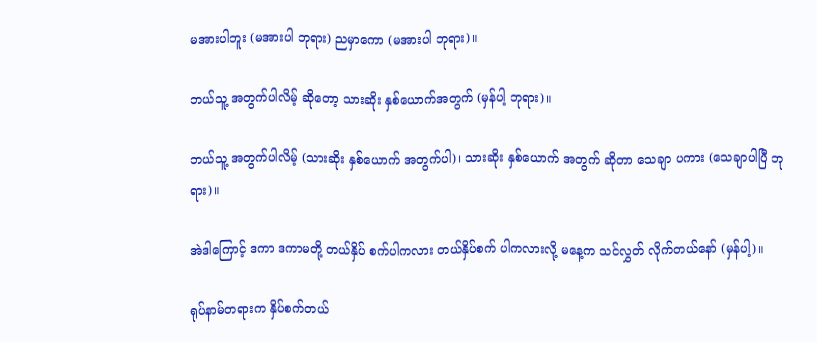မအားပါဘူး (မအားပါ ဘုရား) ညမှာကော (မအားပါ ဘုရား)။

ဘယ်သူ့ အတွက်ပါလိမ့် ဆိုတော့ သားဆိုး နှစ်ယောက်အတွက် (မှန်ပါ့ ဘုရား)။

ဘယ်သူ့ အတွက်ပါလိမ့် (သားဆိုး နှစ်ယောက် အတွက်ပါ)၊ သားဆိုး နှစ်ယောက် အတွက် ဆိုတာ သေချာ ပကား (သေချာပါပြီ ဘုရား)။

အဲဒါကြောင့် ဒကာ ဒကာမတို့ တယ်နှိပ် စက်ပါကလား တယ်နှိပ်စက် ပါကလားလို့ မနေ့က သင်လွှတ် လိုက်တယ်နော် (မှန်ပါ့)။

ရုပ်နာမ်တရားက နှိပ်စက်တယ်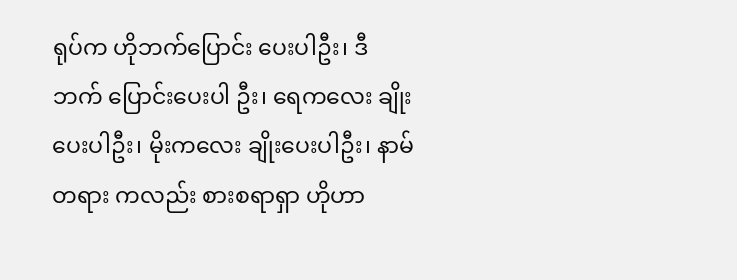ရုပ်က ဟိုဘက်ပြောင်း ပေးပါဦး၊ ဒီဘက် ပြောင်းပေးပါ ဦး၊ ရေကလေး ချိုးပေးပါဦး၊ မိုးကလေး ချိုးပေးပါဦး၊ နာမ်တရား ကလည်း စားစရာရှာ ဟိုဟာ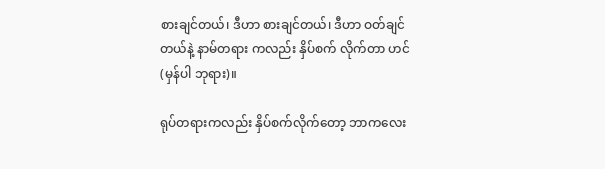စားချင်တယ်၊ ဒီဟာ စားချင်တယ်၊ ဒီဟာ ဝတ်ချင်တယ်နဲ့ နာမ်တရား ကလည်း နှိပ်စက် လိုက်တာ ဟင် (မှန်ပါ ဘုရား)။

ရုပ်တရားကလည်း နှိပ်စက်လိုက်တော့ ဘာကလေး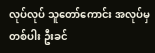လုပ်လုပ် သူတော်ကောင်း အလုပ်မှ တစ်ပါး ဦးခင်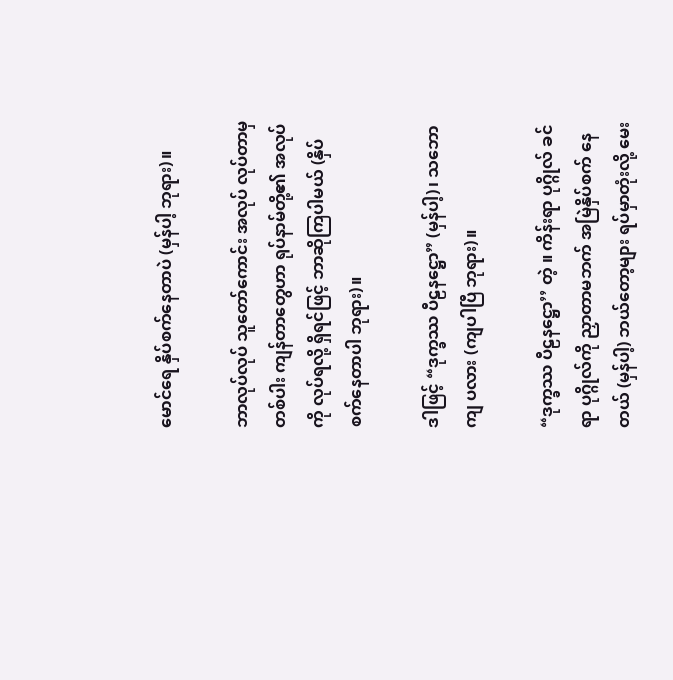မောင်ရေ နှိပ်စက်နေတာပဲ (မှန်ပါ့ ဘုရား)။

ဘာလုပ်လုပ် သူတော်ကောင်း အလုပ် လုပ်တာမှ တစ်ပါး ကျန်တာတွေဟာ ရုပ်နာမ်တို့၏ အလုပ်ကို လုပ်ရလို့ ရှိရင်ဖြင့် ဘာဆိုကြပါမယ် (နှိပ်စက်နေတာပါ ဘုရား)။

ဒါဖြင့် “ဒုက္ခဿ ပီဠနဋ္ဌော” (မှန်ပါ့)၊ သဘောကျ ပလား (ကျပါပြီ ဘုရား)။

“ဒုက္ခဿ ပီဠနဋ္ဌော’’ တဲ့ ။ ကိန်းရာ ပုဂ္ဂိုလ် ခင်ရာ ပုဂ္ဂိုလ်ကို ညှာတာမဘက် အမြဲနှိပ်စက် နေတယ် (မှန်ပါ့) ဘယ်တော့များ ရပ်မှာတုံးလို့ မေး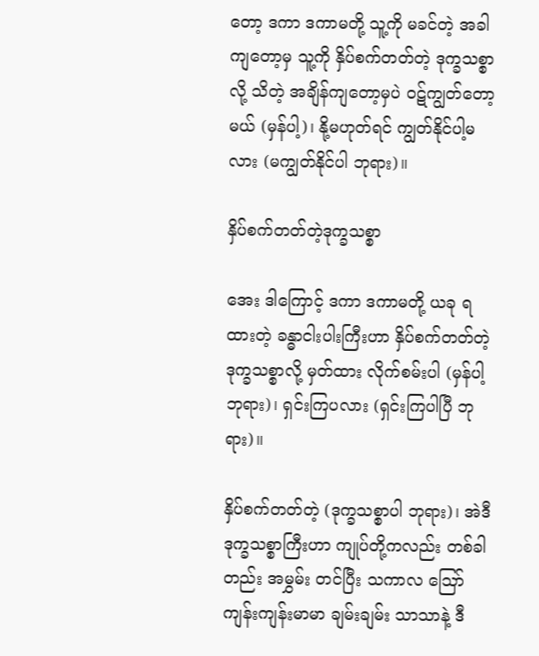တော့ ဒကာ ဒကာမတို့ သူ့ကို မခင်တဲ့ အခါ ကျတော့မှ သူ့ကို နှိပ်စက်တတ်တဲ့ ဒုက္ခသစ္စာလို့ သိတဲ့ အချိန်ကျတော့မှပဲ ဝဋ်ကျွတ်တော့မယ် (မှန်ပါ့)၊ နို့မဟုတ်ရင် ကျွတ်နိုင်ပါ့မလား (မကျွတ်နိုင်ပါ ဘုရား)။

နှိပ်စက်တတ်တဲ့ဒုက္ခသစ္စာ

အေး ဒါကြောင့် ဒကာ ဒကာမတို့ ယခု ရထားတဲ့ ခန္ဓာငါးပါးကြီးဟာ နှိပ်စက်တတ်တဲ့ ဒုက္ခသစ္စာလို့ မှတ်ထား လိုက်စမ်းပါ (မှန်ပါ့ ဘုရား)၊ ရှင်းကြပလား (ရှင်းကြပါပြီ ဘုရား)။

နှိပ်စက်တတ်တဲ့ (ဒုက္ခသစ္စာပါ ဘုရား)၊ အဲဒီ ဒုက္ခသစ္စာကြီးဟာ ကျုပ်တို့ကလည်း တစ်ခါတည်း အမွှမ်း တင်ပြီး သကာလ ဪ ကျန်းကျန်းမာမာ ချမ်းချမ်း သာသာနဲ့ ဒီ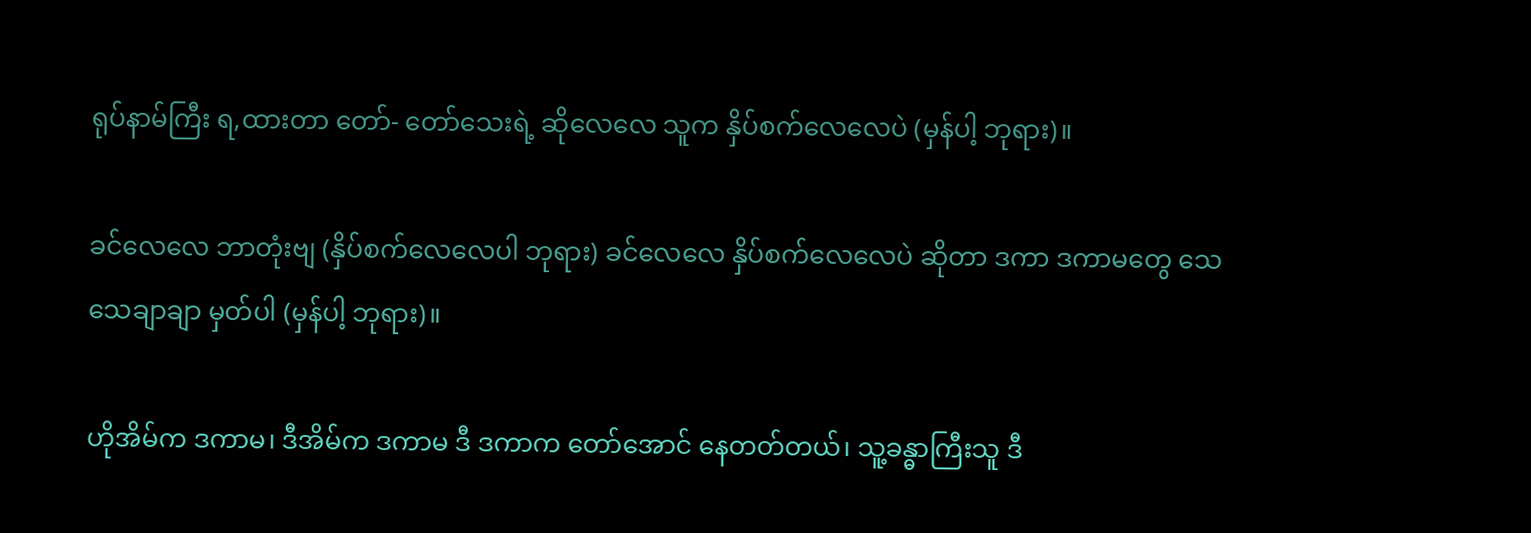ရုပ်နာမ်ကြီး ရ,ထားတာ တော်- တော်သေးရဲ့ ဆိုလေလေ သူက နှိပ်စက်လေလေပဲ (မှန်ပါ့ ဘုရား)။

ခင်လေလေ ဘာတုံးဗျ (နှိပ်စက်လေလေပါ ဘုရား) ခင်လေလေ နှိပ်စက်လေလေပဲ ဆိုတာ ဒကာ ဒကာမတွေ သေသေချာချာ မှတ်ပါ (မှန်ပါ့ ဘုရား)။

ဟိုအိမ်က ဒကာမ၊ ဒီအိမ်က ဒကာမ ဒီ ဒကာက တော်အောင် နေတတ်တယ်၊ သူ့ခန္ဓာကြီးသူ ဒီ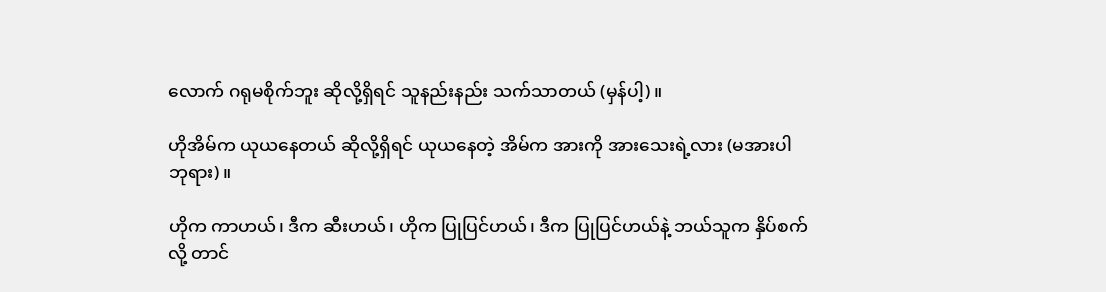လောက် ဂရုမစိုက်ဘူး ဆိုလို့ရှိရင် သူနည်းနည်း သက်သာတယ် (မှန်ပါ့)။

ဟိုအိမ်က ယုယနေတယ် ဆိုလို့ရှိရင် ယုယနေတဲ့ အိမ်က အားကို အားသေးရဲ့လား (မအားပါ ဘုရား)။

ဟိုက ကာဟယ်၊ ဒီက ဆီးဟယ်၊ ဟိုက ပြုပြင်ဟယ်၊ ဒီက ပြုပြင်ဟယ်နဲ့ ဘယ်သူက နှိပ်စက်လို့ တာင်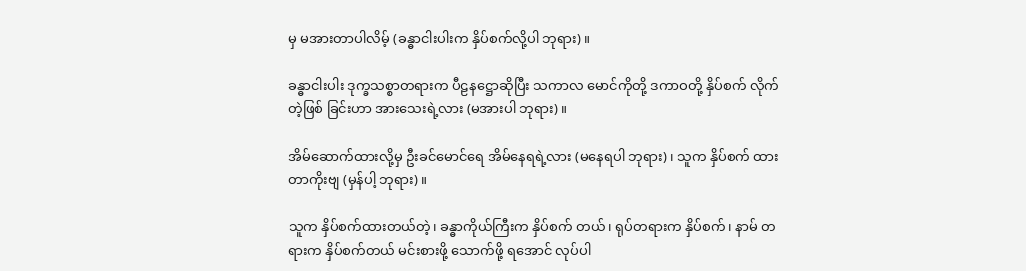မှ မအားတာပါလိမ့် (ခန္ဓာငါးပါးက နှိပ်စက်လို့ပါ ဘုရား)။

ခန္ဓာငါးပါး ဒုက္ခသစ္စာတရားက ပီဠနဋ္ဌောဆိုပြီး သကာလ မောင်ကိုတို့ ဒကာဝတို့ နှိပ်စက် လိုက်တဲ့ဖြစ် ခြင်းဟာ အားသေးရဲ့လား (မအားပါ ဘုရား)။

အိမ်ဆောက်ထားလို့မှ ဦးခင်မောင်ရေ အိမ်နေရရဲ့လား (မနေရပါ ဘုရား)၊ သူက နှိပ်စက် ထားတာကိုးဗျ (မှန်ပါ့ ဘုရား)။

သူက နှိပ်စက်ထားတယ်တဲ့၊ ခန္ဓာကိုယ်ကြီးက နှိပ်စက် တယ်၊ ရုပ်တရားက နှိပ်စက်၊ နာမ် တရားက နှိပ်စက်တယ် မင်းစားဖို့ သောက်ဖို့ ရအောင် လုပ်ပါ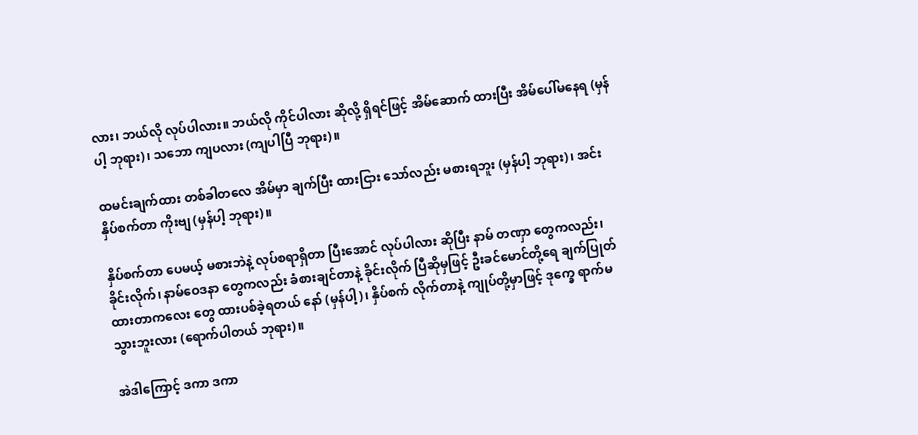လား၊ ဘယ်လို လုပ်ပါလား။ ဘယ်လို ကိုင်ပါလား ဆိုလို့ ရှိရင်ဖြင့် အိမ်ဆောက် ထားပြီး အိမ်ပေါ်မနေရ (မှန်ပါ့ ဘုရား)၊ သဘော ကျပလား (ကျပါပြီ ဘုရား)။

ထမင်းချက်ထား တစ်ခါတလေ အိမ်မှာ ချက်ပြီး ထားငြား သော်လည်း မစားရဘူး (မှန်ပါ့ ဘုရား)၊ အင်း နှိပ်စက်တာ ကိုးဗျ (မှန်ပါ့ ဘုရား)။

နှိပ်စက်တာ ပေမယ့် မစားဘဲနဲ့ လုပ်စရာရှိတာ ပြီးအောင် လုပ်ပါလား ဆိုပြီး နာမ် တဏှာ တွေကလည်း၊ ခိုင်းလိုက်၊ နာမ်ဝေဒနာ တွေကလည်း ခံစားချင်တာနဲ့ ခိုင်းလိုက် ပြီဆိုမှဖြင့် ဦးခင်မောင်တို့ရေ ချက်ပြုတ် ထားတာကလေး တွေ ထားပစ်ခဲ့ရတယ် နော် (မှန်ပါ့)၊ နှိပ်စက် လိုက်တာနဲ့ ကျုပ်တို့မှာဖြင့် ဒုက္ခေ ရာက်မသွားဘူးလား (ရောက်ပါတယ် ဘုရား)။

အဲဒါကြောင့် ဒကာ ဒကာ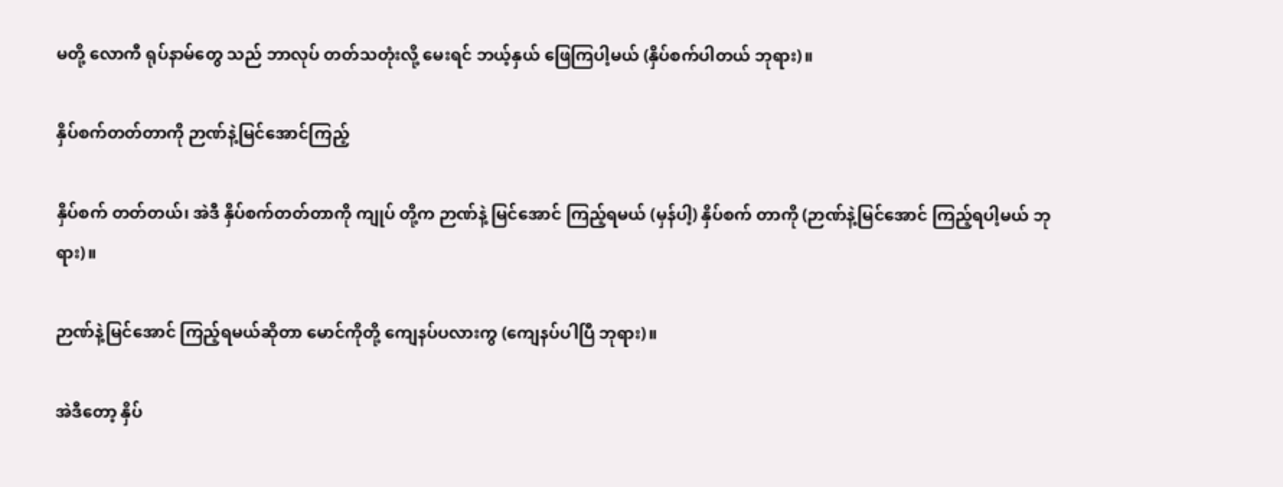မတို့ လောကီ ရုပ်နာမ်တွေ သည် ဘာလုပ် တတ်သတုံးလို့ မေးရင် ဘယ့်နှယ် ဖြေကြပါ့မယ် (နှိပ်စက်ပါတယ် ဘုရား)။

နှိပ်စက်တတ်တာကို ဉာဏ်နဲ့မြင်အောင်ကြည့်

နှိပ်စက် တတ်တယ်၊ အဲဒီ နှိပ်စက်တတ်တာကို ကျုပ် တို့က ဉာဏ်နဲ့ မြင်အောင် ကြည့်ရမယ် (မှန်ပါ့) နှိပ်စက် တာကို (ဉာဏ်နဲ့မြင်အောင် ကြည့်ရပါ့မယ် ဘုရား)။

ဉာဏ်နဲ့မြင်အောင် ကြည့်ရမယ်ဆိုတာ မောင်ကိုတို့ ကျေနပ်ပလားကွ (ကျေနပ်ပါပြီ ဘုရား)။

အဲဒီတော့ နှိပ်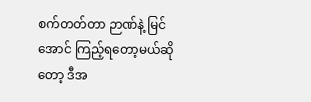စက်တတ်တာ ဉာဏ်နဲ့ မြင်အောင် ကြည့်ရတော့မယ်ဆိုတော့ ဒီအ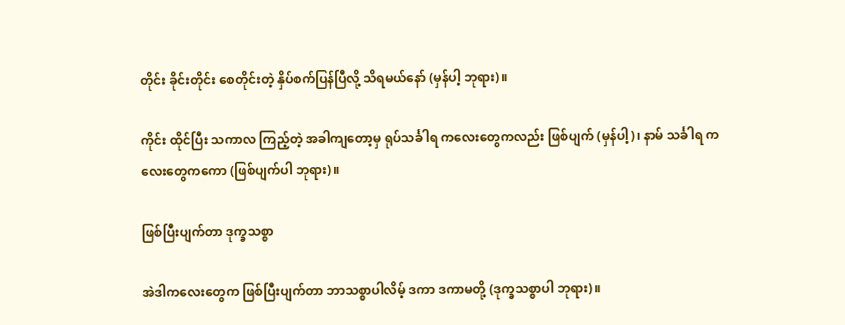တိုင်း ခိုင်းတိုင်း စေတိုင်းတဲ့ နှိပ်စက်ပြန်ပြီလို့ သိရမယ်နော် (မှန်ပါ့ ဘုရား)။

ကိုင်း ထိုင်ပြီး သကာလ ကြည့်တဲ့ အခါကျတော့မှ ရုပ်သင်္ခါရ ကလေးတွေကလည်း ဖြစ်ပျက် (မှန်ပါ့)၊ နာမ် သင်္ခါရ ကလေးတွေကကော (ဖြစ်ပျက်ပါ ဘုရား)။

ဖြစ်ပြီးပျက်တာ ဒုက္ခသစ္စာ

အဲဒါကလေးတွေက ဖြစ်ပြီးပျက်တာ ဘာသစ္စာပါလိမ့် ဒကာ ဒကာမတို့ (ဒုက္ခသစ္စာပါ ဘုရား)။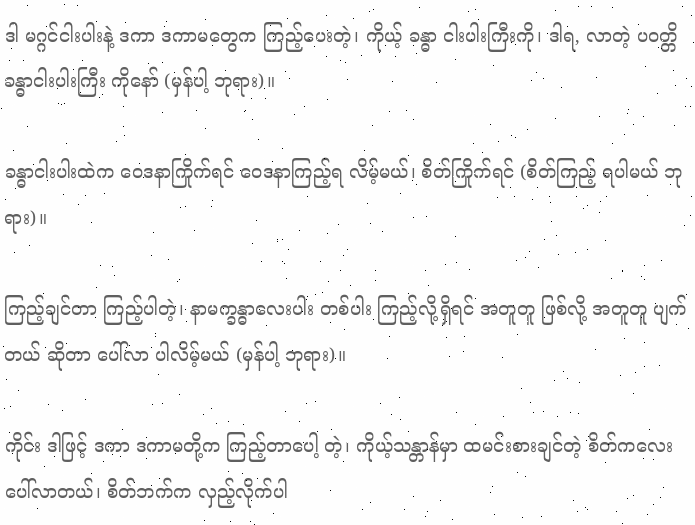ဒါ မဂ္ဂင်ငါးပါးနဲ့ ဒကာ ဒကာမတွေက ကြည့်ပေးတဲ့၊ ကိုယ့် ခန္ဓာ ငါးပါးကြီးကို၊ ဒါရ, လာတဲ့ ပဝတ္တိ ခန္ဓာငါးပါးကြီး ကိုနော် (မှန်ပါ့ ဘုရား)။

ခန္ဓာငါးပါးထဲက ဝေဒနာကြိုက်ရင် ဝေဒနာကြည့်ရ လိမ့်မယ်၊ စိတ်ကြိုက်ရင် (စိတ်ကြည့် ရပါမယ် ဘုရား)။

ကြည့်ချင်တာ ကြည့်ပါတဲ့၊ နာမက္ခန္ဓာလေးပါး တစ်ပါး ကြည့်လို့ရှိရင် အတူတူ ဖြစ်လို့ အတူတူ ပျက်တယ် ဆိုတာ ပေါ်လာ ပါလိမ့်မယ် (မှန်ပါ့ ဘုရား)။

ကိုင်း ဒါဖြင့် ဒကာ ဒကာမတို့က ကြည့်တာပေါ့ တဲ့၊ ကိုယ့်သန္တာန်မှာ ထမင်းစားချင်တဲ့ စိတ်ကလေး ပေါ်လာတယ်၊ စိတ်ဘက်က လှည့်လိုက်ပါ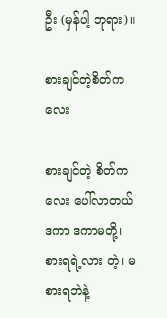ဦး (မှန်ပါ့ ဘုရား)။

စားချင်တဲ့စိတ်ကလေး

စားချင်တဲ့ စိတ်ကလေး ပေါ်လာတယ် ဒကာ ဒကာမတို့၊ စားရရဲ့လား တဲ့၊ မစားရဘဲနဲ့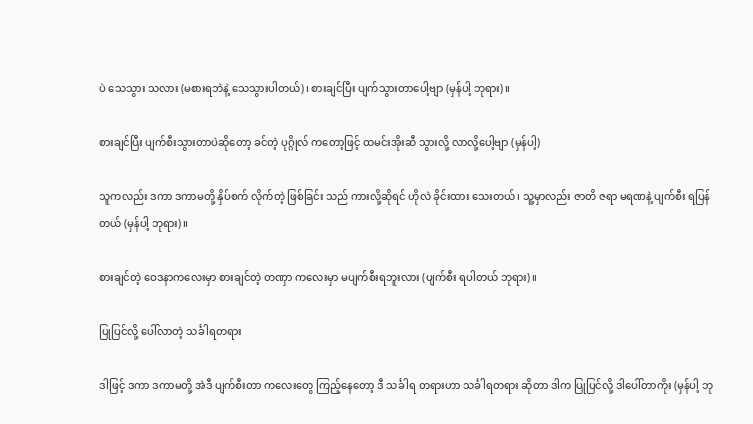ပဲ သေသွား သလား (မစားရဘဲနဲ့ သေသွားပါတယ်)၊ စားချင်ပြီး ပျက်သွားတာပေါ့ဗျာ (မှန်ပါ့ ဘုရား)။

စားချင်ပြီး ပျက်စီးသွားတာပဲဆိုတော့ ခင်တဲ့ ပုဂ္ဂိုလ် ကတော့ဖြင့် ထမင်းအိုးဆီ သွားလို့ လာလို့ပေါ့ဗျာ (မှန်ပါ့)

သူကလည်း ဒကာ ဒကာမတို့ နှိပ်စက် လိုက်တဲ့ ဖြစ်ခြင်း သည် ကားလို့ဆိုရင် ဟိုလဲ ခိုင်းထား သေးတယ်၊ သူ့မှာလည်း ဇာတိ ဇရာ မရဏနဲ့ ပျက်စီး ရပြန်တယ် (မှန်ပါ့ ဘုရား)။

စားချင်တဲ့ ဝေဒနာကလေးမှာ စားချင်တဲ့ တဏှာ ကလေးမှာ မပျက်စီးရဘူးလား (ပျက်စီး ရပါတယ် ဘုရား)။

ပြုပြင်လို့ ပေါ်လာတဲ့ သင်္ခါရတရား

ဒါဖြင့် ဒကာ ဒကာမတို့ အဲဒီ ပျက်စီးတာ ကလေးတွေ ကြည့်နေတော့ ဒီ သင်္ခါရ တရားဟာ သင်္ခါရတရား ဆိုတာ ဒါက ပြုပြင်လို့ ဒါပေါ်တာကိုး (မှန်ပါ့ ဘု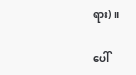ရား)။

ပေါ်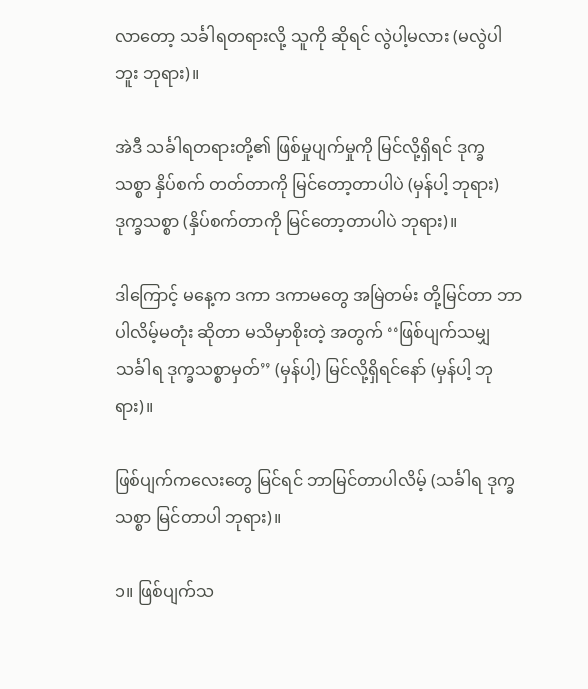လာတော့ သင်္ခါရတရားလို့ သူကို ဆိုရင် လွဲပါ့မလား (မလွဲပါဘူး ဘုရား)။

အဲဒီ သင်္ခါရတရားတို့၏ ဖြစ်မှုပျက်မှုကို မြင်လို့ရှိရင် ဒုက္ခ သစ္စာ နှိပ်စက် တတ်တာကို မြင်တော့တာပါပဲ (မှန်ပါ့ ဘုရား) ဒုက္ခသစ္စာ (နှိပ်စက်တာကို မြင်တော့တာပါပဲ ဘုရား)။

ဒါကြောင့် မနေ့က ဒကာ ဒကာမတွေ အမြဲတမ်း တို့မြင်တာ ဘာပါလိမ့်မတုံး ဆိုတာ မသိမှာစိုးတဲ့ အတွက် ‘‘ဖြစ်ပျက်သမျှ သင်္ခါရ ဒုက္ခသစ္စာမှတ်’’ (မှန်ပါ့) မြင်လို့ရှိရင်နော် (မှန်ပါ့ ဘုရား)။

ဖြစ်ပျက်ကလေးတွေ မြင်ရင် ဘာမြင်တာပါလိမ့် (သင်္ခါရ ဒုက္ခသစ္စာ မြင်တာပါ ဘုရား)။

၁။ ဖြစ်ပျက်သ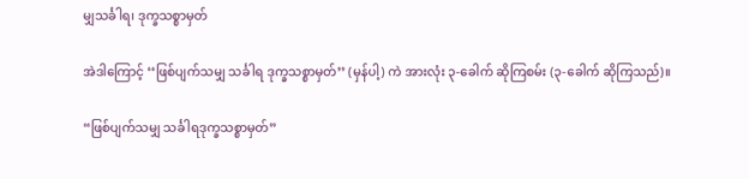မျှသင်္ခါရ၊ ဒုက္ခသစ္စာမှတ်

အဲဒါကြောင့် ‘‘ဖြစ်ပျက်သမျှ သင်္ခါရ ဒုက္ခသစ္စာမှတ်’’ (မှန်ပါ့) ကဲ အားလုံး ၃-ခေါက် ဆိုကြစမ်း (၃-ခေါက် ဆိုကြသည်)။

“ဖြစ်ပျက်သမျှ သင်္ခါရဒုက္ခသစ္စာမှတ်”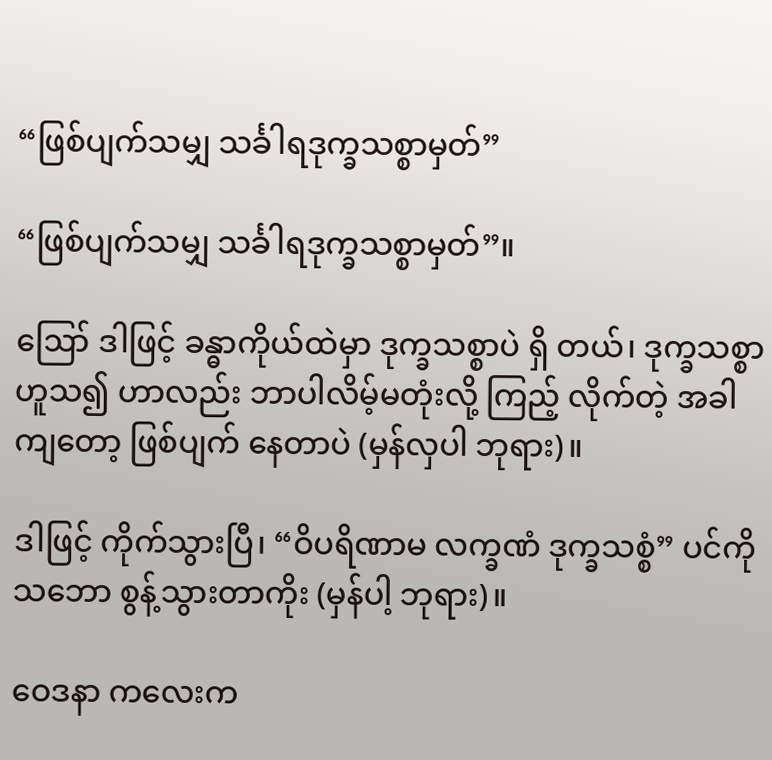“ဖြစ်ပျက်သမျှ သင်္ခါရဒုက္ခသစ္စာမှတ်”

“ဖြစ်ပျက်သမျှ သင်္ခါရဒုက္ခသစ္စာမှတ်”။

ဪ ဒါဖြင့် ခန္ဓာကိုယ်ထဲမှာ ဒုက္ခသစ္စာပဲ ရှိ တယ်၊ ဒုက္ခသစ္စာ ဟူသ၍ ဟာလည်း ဘာပါလိမ့်မတုံးလို့ ကြည့် လိုက်တဲ့ အခါကျတော့ ဖြစ်ပျက် နေတာပဲ (မှန်လှပါ ဘုရား)။

ဒါဖြင့် ကိုက်သွားပြီ၊ “ဝိပရိဏာမ လက္ခဏံ ဒုက္ခသစ္စံ” ပင်ကိုသဘော စွန့်သွားတာကိုး (မှန်ပါ့ ဘုရား)။

ဝေဒနာ ကလေးက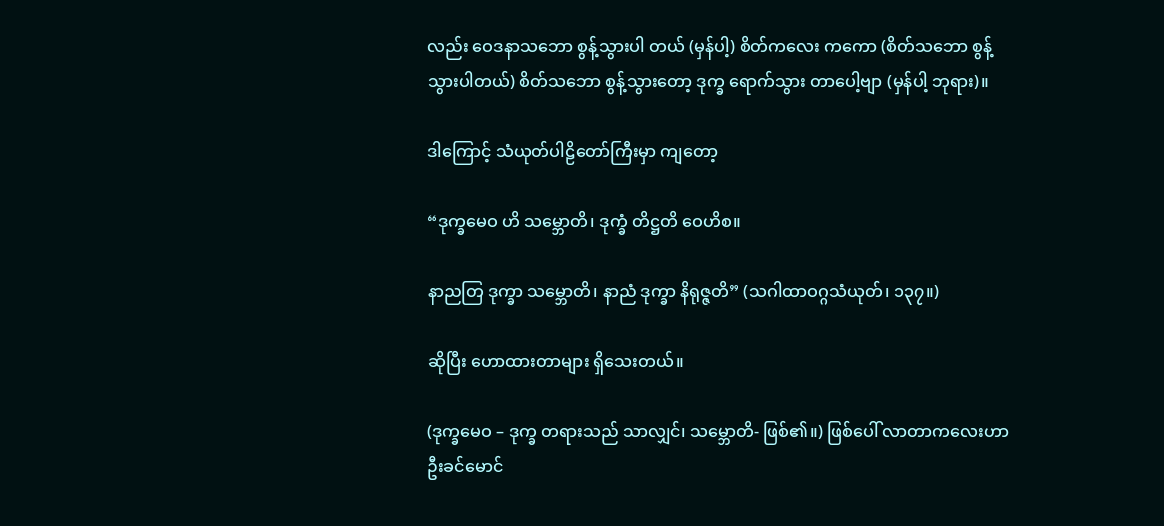လည်း ဝေဒနာသဘော စွန့်သွားပါ တယ် (မှန်ပါ့) စိတ်ကလေး ကကော (စိတ်သဘော စွန့်သွားပါတယ်) စိတ်သဘော စွန့်သွားတော့ ဒုက္ခ ရောက်သွား တာပေါ့ဗျာ (မှန်ပါ့ ဘုရား)။

ဒါကြောင့် သံယုတ်ပါဠိတော်ကြီးမှာ ကျတော့

“ဒုက္ခမေဝ ဟိ သမ္ဘောတိ၊ ဒုက္ခံ တိဋ္ဌတိ ဝေဟိစ။

နာညတြ ဒုက္ခာ သမ္ဘောတိ၊ နာညံ ဒုက္ခာ နိရုဇ္ဇတိ” (သဂါထာဝဂ္ဂသံယုတ်၊ ၁၃၇။)

ဆိုပြီး ဟောထားတာများ ရှိသေးတယ်။

(ဒုက္ခမေဝ – ဒုက္ခ တရားသည် သာလျှင်၊ သမ္ဘောတိ- ဖြစ်၏။) ဖြစ်ပေါ် လာတာကလေးဟာ ဦးခင်မောင်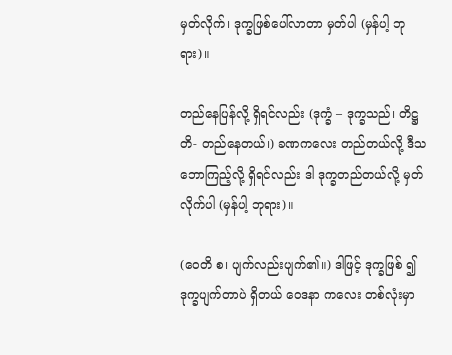မှတ်လိုက်၊ ဒုက္ခဖြစ်ပေါ်လာတာ မှတ်ပါ (မှန်ပါ့ ဘုရား)။

တည်နေပြန်လို့ ရှိရင်လည်း (ဒုက္ခံ – ဒုက္ခသည်၊ တိဋ္ဌတိ- တည်နေတယ်၊) ခဏကလေး တည်တယ်လို့ ဒီသဘောကြည့်လို့ ရှိရင်လည်း ဒါ ဒုက္ခတည်တယ်လို့ မှတ်လိုက်ပါ (မှန်ပါ့ ဘုရား)။

(ဝေတိ စ၊ ပျက်လည်းပျက်၏။) ဒါဖြင့် ဒုက္ခဖြစ် ၍ ဒုက္ခပျက်တာပဲ ရှိတယ် ဝေဒနာ ကလေး တစ်လုံးမှာ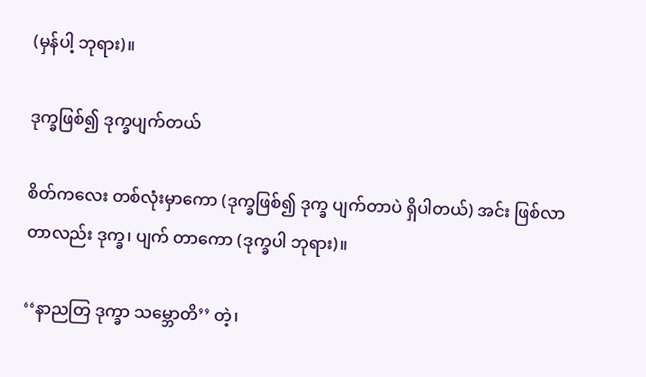(မှန်ပါ့ ဘုရား)။

ဒုက္ခဖြစ်၍ ဒုက္ခပျက်တယ်

စိတ်ကလေး တစ်လုံးမှာကော (ဒုက္ခဖြစ်၍ ဒုက္ခ ပျက်တာပဲ ရှိပါတယ်) အင်း ဖြစ်လာတာလည်း ဒုက္ခ၊ ပျက် တာကော (ဒုက္ခပါ ဘုရား)။

‘‘နာညတြ ဒုက္ခာ သမ္ဘောတိ’’ တဲ့၊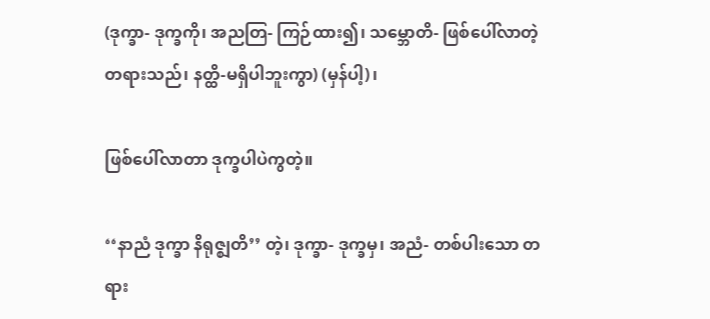(ဒုက္ခာ- ဒုက္ခကို၊ အညတြ- ကြဉ်ထား၍၊ သမ္ဘောတိ- ဖြစ်ပေါ်လာတဲ့ တရားသည်၊ နတ္ထိ-မရှိပါဘူးကွာ) (မှန်ပါ့)၊

ဖြစ်ပေါ်လာတာ ဒုက္ခပါပဲကွတဲ့။

‘‘နာညံ ဒုက္ခာ နိရုဇ္ဈတိ’’ တဲ့၊ ဒုက္ခာ- ဒုက္ခမှ၊ အညံ- တစ်ပါးသော တရား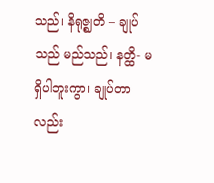သည်၊ နိရုဇ္ဈတိ – ချုပ်သည် မည်သည်၊ နတ္ထိ- မရှိပါဘူးကွာ၊ ချုပ်တာလည်း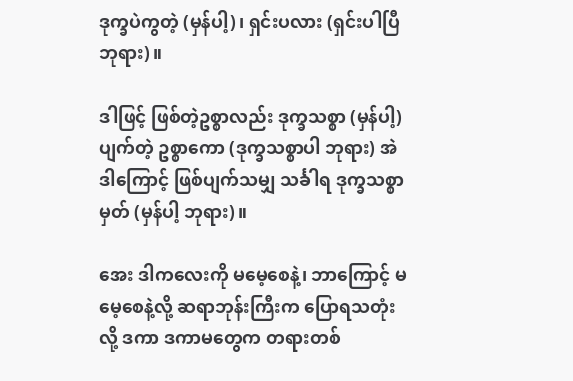ဒုက္ခပဲကွတဲ့ (မှန်ပါ့)၊ ရှင်းပလား (ရှင်းပါပြီ ဘုရား)။

ဒါဖြင့် ဖြစ်တဲ့ဥစ္စာလည်း ဒုက္ခသစ္စာ (မှန်ပါ့) ပျက်တဲ့ ဥစ္စာကော (ဒုက္ခသစ္စာပါ ဘုရား) အဲဒါကြောင့် ဖြစ်ပျက်သမျှ သင်္ခါရ ဒုက္ခသစ္စာမှတ် (မှန်ပါ့ ဘုရား)။

အေး ဒါကလေးကို မမေ့စေနဲ့၊ ဘာကြောင့် မမေ့စေနဲ့လို့ ဆရာဘုန်းကြီးက ပြောရသတုံးလို့ ဒကာ ဒကာမတွေက တရားတစ်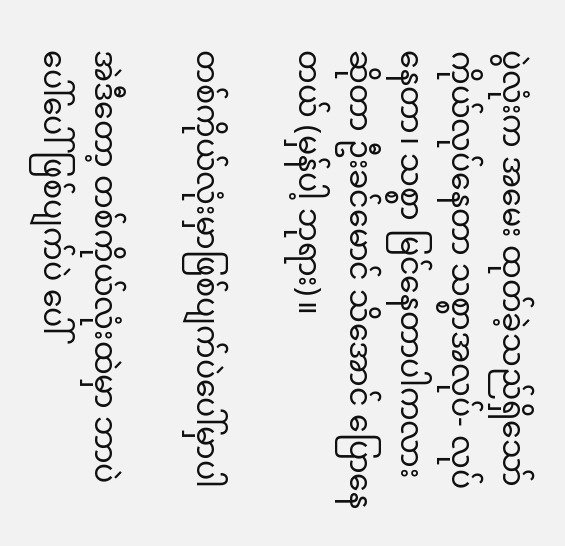ပွဲလုံးက အမေး ထုတ်ခဲ့သည်ရှိသော် ကိုယ်လုပ်နေတာ သစ္စာအလုပ်- လုပ်နေတာ၊ သစ္စာ မြင်နေတာပါကလား ဆိုတာ ဦးခင်မောင် သိအောင် ပြောနေ တယ် (မှန်ပါ့ ဘုရား)။

တစ်ကိုယ်လုံးမှာဖြစ်ပျက်ပဲပေါ်မှာပါ

အဲဒီတော့ တစ်ကိုယ်လုံးထဲမှာ ဘာပဲပေါ်ပေါ် ဖြစ်ပျက်ပဲ ပေါ်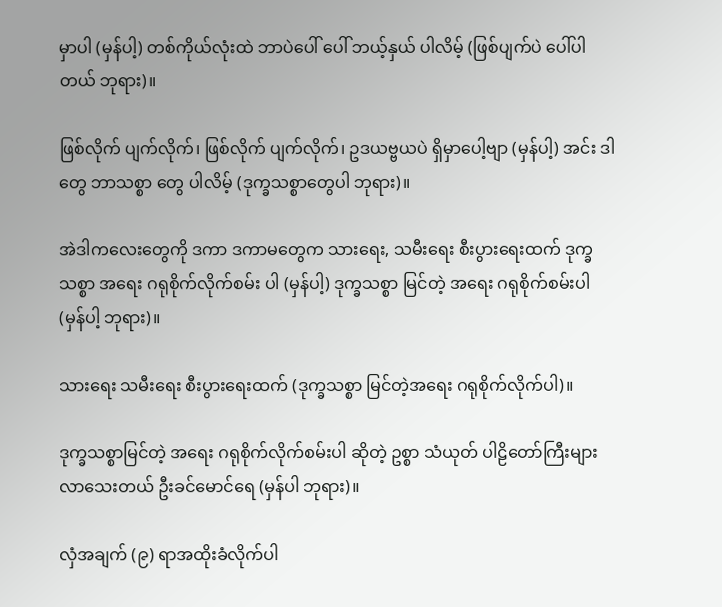မှာပါ (မှန်ပါ့) တစ်ကိုယ်လုံးထဲ ဘာပဲပေါ် ပေါ် ဘယ့်နှယ် ပါလိမ့် (ဖြစ်ပျက်ပဲ ပေါ်ပါတယ် ဘုရား)။

ဖြစ်လိုက် ပျက်လိုက်၊ ဖြစ်လိုက် ပျက်လိုက်၊ ဥဒယဗ္ဗယပဲ ရှိမှာပေါ့ဗျာ (မှန်ပါ့) အင်း ဒါတွေ ဘာသစ္စာ တွေ ပါလိမ့် (ဒုက္ခသစ္စာတွေပါ ဘုရား)။

အဲဒါကလေးတွေကို ဒကာ ဒကာမတွေက သားရေး, သမီးရေး စီးပွားရေးထက် ဒုက္ခသစ္စာ အရေး ဂရုစိုက်လိုက်စမ်း ပါ (မှန်ပါ့) ဒုက္ခသစ္စာ မြင်တဲ့ အရေး ဂရုစိုက်စမ်းပါ (မှန်ပါ့ ဘုရား)။

သားရေး သမီးရေး စီးပွားရေးထက် (ဒုက္ခသစ္စာ မြင်တဲ့အရေး ဂရုစိုက်လိုက်ပါ)။

ဒုက္ခသစ္စာမြင်တဲ့ အရေး ဂရုစိုက်လိုက်စမ်းပါ ဆိုတဲ့ ဥစ္စာ သံယုတ် ပါဠိတော်ကြီးများ လာသေးတယ် ဦးခင်မောင်ရေ (မှန်ပါ ဘုရား)။

လှံအချက် (၉) ရာအထိုးခံလိုက်ပါ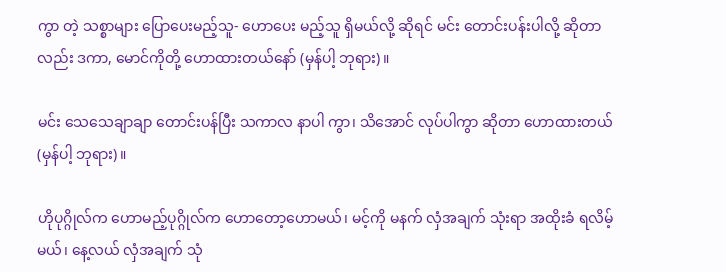ကွာ တဲ့ သစ္စာများ ပြောပေးမည့်သူ- ဟောပေး မည့်သူ ရှိမယ်လို့ ဆိုရင် မင်း တောင်းပန်းပါလို့ ဆိုတာလည်း ဒကာ, မောင်ကိုတို့ ဟောထားတယ်နော် (မှန်ပါ့ ဘုရား)။

မင်း သေသေချာချာ တောင်းပန်ပြီး သကာလ နာပါ ကွာ၊ သိအောင် လုပ်ပါကွာ ဆိုတာ ဟောထားတယ် (မှန်ပါ့ ဘုရား)။

ဟိုပုဂ္ဂိုလ်က ဟောမည့်ပုဂ္ဂိုလ်က ဟောတော့ဟောမယ်၊ မင့်ကို မနက် လှံအချက် သုံးရာ အထိုးခံ ရလိမ့်မယ်၊ နေ့လယ် လှံအချက် သုံ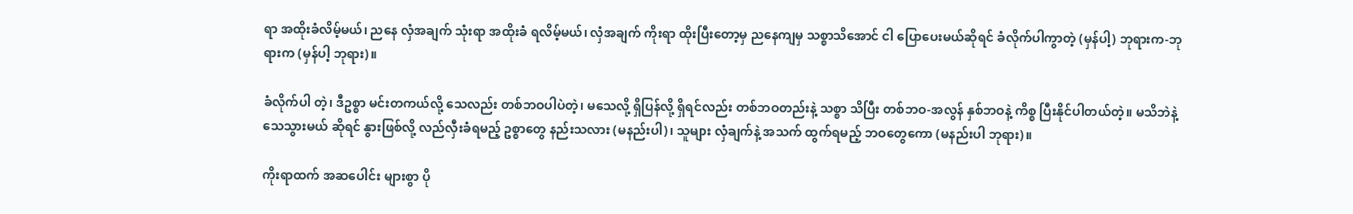ရာ အထိုးခံလိမ့်မယ်၊ ညနေ လှံအချက် သုံးရာ အထိုးခံ ရလိမ့်မယ်၊ လှံအချက် ကိုးရာ ထိုးပြီးတော့မှ ညနေကျမှ သစ္စာသိအောင် ငါ ပြောပေးမယ်ဆိုရင် ခံလိုက်ပါကွာတဲ့ (မှန်ပါ့) ဘုရားက-ဘုရားက (မှန်ပါ့ ဘုရား)။

ခံလိုက်ပါ တဲ့၊ ဒီဥစ္စာ မင်းတကယ်လို့ သေလည်း တစ်ဘဝပါပဲတဲ့၊ မသေလို့ ရှိပြန်လို့ ရှိရင်လည်း တစ်ဘဝတည်းနဲ့ သစ္စာ သိပြီး တစ်ဘဝ-အလွန် နှစ်ဘဝနဲ့ ကိစ္စ ပြီးနိုင်ပါတယ်တဲ့။ မသိဘဲနဲ့ သေသွားမယ် ဆိုရင် နွားဖြစ်လို့ လည်လှီးခံရမည့် ဥစ္စာတွေ နည်းသလား (မနည်းပါ)၊ သူများ လှံချက်နဲ့ အသက် ထွက်ရမည့် ဘဝတွေကော (မနည်းပါ ဘုရား)။

ကိုးရာထက် အဆပေါင်း များစွာ ပို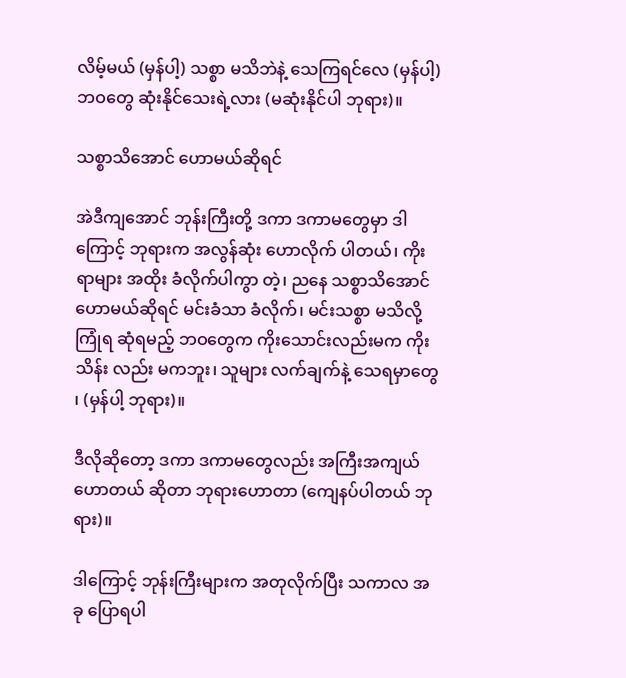လိမ့်မယ် (မှန်ပါ့) သစ္စာ မသိဘဲနဲ့ သေကြရင်လေ (မှန်ပါ့) ဘဝတွေ ဆုံးနိုင်သေးရဲ့လား (မဆုံးနိုင်ပါ ဘုရား)။

သစ္စာသိအောင် ဟောမယ်ဆိုရင်

အဲဒီကျအောင် ဘုန်းကြီးတို့ ဒကာ ဒကာမတွေမှာ ဒါ ကြောင့် ဘုရားက အလွန်ဆုံး ဟောလိုက် ပါတယ်၊ ကိုးရာများ အထိုး ခံလိုက်ပါကွာ တဲ့၊ ညနေ သစ္စာသိအောင် ဟောမယ်ဆိုရင် မင်းခံသာ ခံလိုက်၊ မင်းသစ္စာ မသိလို့ ကြုံရ ဆုံရမည့် ဘဝတွေက ကိုးသောင်းလည်းမက ကိုးသိန်း လည်း မကဘူး၊ သူများ လက်ချက်နဲ့ သေရမှာတွေ ၊ (မှန်ပါ့ ဘုရား)။

ဒီလိုဆိုတော့ ဒကာ ဒကာမတွေလည်း အကြီးအကျယ် ဟောတယ် ဆိုတာ ဘုရားဟောတာ (ကျေနပ်ပါတယ် ဘုရား)။

ဒါကြောင့် ဘုန်းကြီးများက အတုလိုက်ပြီး သကာလ အခု ပြောရပါ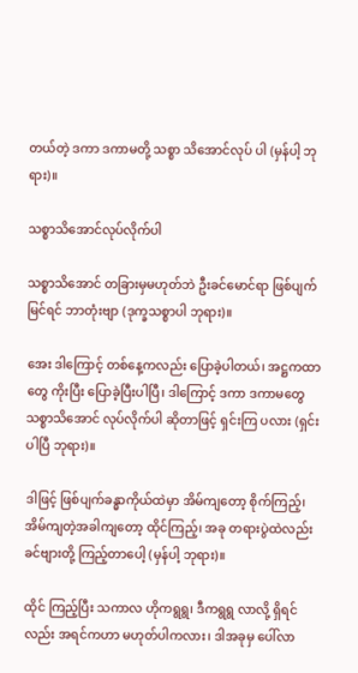တယ်တဲ့ ဒကာ ဒကာမတို့ သစ္စာ သိအောင်လုပ် ပါ (မှန်ပါ့ ဘုရား)။

သစ္စာသိအောင်လုပ်လိုက်ပါ

သစ္စာသိအောင် တခြားမှမဟုတ်ဘဲ ဦးခင်မောင်ရာ ဖြစ်ပျက်မြင်ရင် ဘာတုံးဗျာ (ဒုက္ခသစ္စာပါ ဘုရား)။

အေး ဒါကြောင့် တစ်နေ့ကလည်း ပြောခဲ့ပါတယ်၊ အဋ္ဌကထာတွေ ကိုးပြီး ပြောခဲ့ပြီးပါပြီ၊ ဒါကြောင့် ဒကာ ဒကာမတွေ သစ္စာသိအောင် လုပ်လိုက်ပါ ဆိုတာဖြင့် ရှင်းကြ ပလား (ရှင်းပါပြီ ဘုရား)။

ဒါဖြင့် ဖြစ်ပျက်ခန္ဓာကိုယ်ထဲမှာ အိမ်ကျတော့ စိုက်ကြည့်၊ အိမ်ကျတဲ့အခါကျတော့ ထိုင်ကြည့်၊ အခု တရားပွဲထဲလည်း ခင်ဗျားတို့ ကြည့်တာပေါ့ (မှန်ပါ့ ဘုရား)။

ထိုင် ကြည့်ပြီး သကာလ ဟိုကရွရွ၊ ဒီကရွရွ လာလို့ ရှိရင်လည်း အရင်ကဟာ မဟုတ်ပါကလား၊ ဒါအခုမှ ပေါ်လာ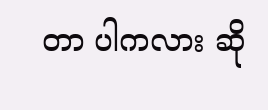တာ ပါကလား ဆို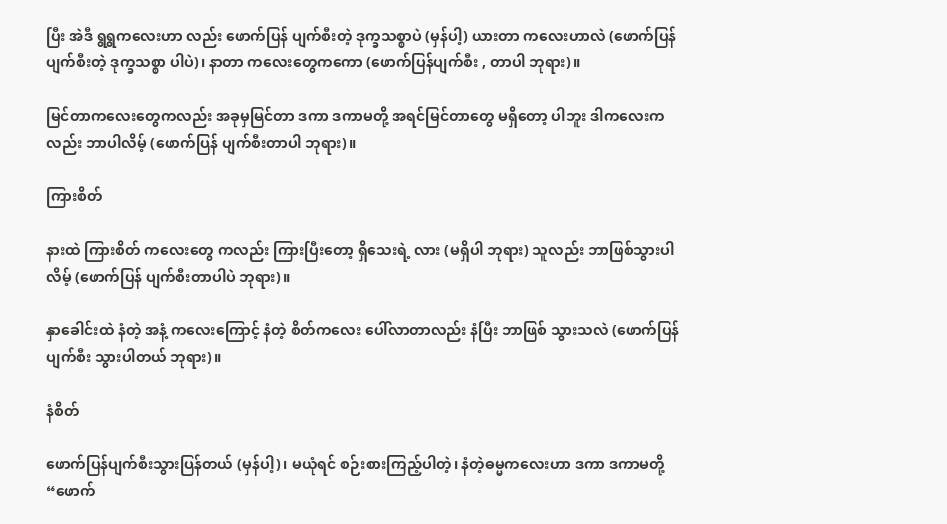ပြီး အဲဒီ ရွရွကလေးဟာ လည်း ဖောက်ပြန် ပျက်စီးတဲ့ ဒုက္ခသစ္စာပဲ (မှန်ပါ့) ယားတာ ကလေးဟာလဲ (ဖောက်ပြန် ပျက်စီးတဲ့ ဒုက္ခသစ္စာ ပါပဲ)၊ နာတာ ကလေးတွေကကော (ဖောက်ပြန်ပျက်စီး , တာပါ ဘုရား)။

မြင်တာကလေးတွေကလည်း အခုမှမြင်တာ ဒကာ ဒကာမတို့ အရင်မြင်တာတွေ မရှိတော့ ပါဘူး ဒါကလေးကလည်း ဘာပါလိမ့် (ဖောက်ပြန် ပျက်စီးတာပါ ဘုရား)။

ကြားစိတ်

နားထဲ ကြားစိတ် ကလေးတွေ ကလည်း ကြားပြီးတော့ ရှိသေးရဲ့ လား (မရှိပါ ဘုရား) သူလည်း ဘာဖြစ်သွားပါလိမ့် (ဖောက်ပြန် ပျက်စီးတာပါပဲ ဘုရား)။

နှာခေါင်းထဲ နံတဲ့ အနံ့ ကလေးကြောင့် နံတဲ့ စိတ်ကလေး ပေါ်လာတာလည်း နံပြီး ဘာဖြစ် သွားသလဲ (ဖောက်ပြန် ပျက်စီး သွားပါတယ် ဘုရား)။

နံစိတ်

ဖောက်ပြန်ပျက်စီးသွားပြန်တယ် (မှန်ပါ့)၊ မယုံရင် စဉ်းစားကြည့်ပါတဲ့၊ နံတဲ့ဓမ္မကလေးဟာ ဒကာ ဒကာမတို့ “ဖောက်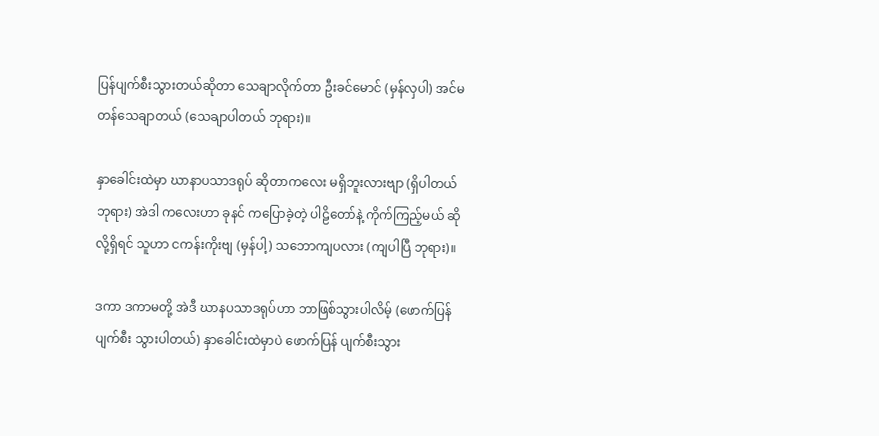ပြန်ပျက်စီးသွားတယ်ဆိုတာ သေချာလိုက်တာ ဦးခင်မောင် (မှန်လှပါ) အင်မတန်သေချာတယ် (သေချာပါတယ် ဘုရား)။

နှာခေါင်းထဲမှာ ဃာနာပသာဒရုပ် ဆိုတာကလေး မရှိဘူးလားဗျာ (ရှိပါတယ် ဘုရား) အဲဒါ ကလေးဟာ ခုနင် ကပြောခဲ့တဲ့ ပါဠိတော်နဲ့ ကိုက်ကြည့်မယ် ဆိုလို့ရှိရင် သူဟာ ငကန်းကိုးဗျ (မှန်ပါ့) သဘောကျပလား (ကျပါပြီ ဘုရား)။

ဒကာ ဒကာမတို့ အဲဒီ ဃာနပသာဒရုပ်ဟာ ဘာဖြစ်သွားပါလိမ့် (ဖောက်ပြန် ပျက်စီး သွားပါတယ်) နှာခေါင်းထဲမှာပဲ ဖောက်ပြန် ပျက်စီးသွား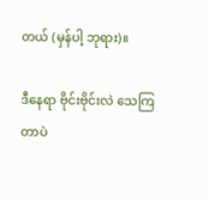တယ် (မှန်ပါ့ ဘုရား)။

ဒီနေရာ ဗိုင်းဗိုင်းလဲ သေကြတာပဲ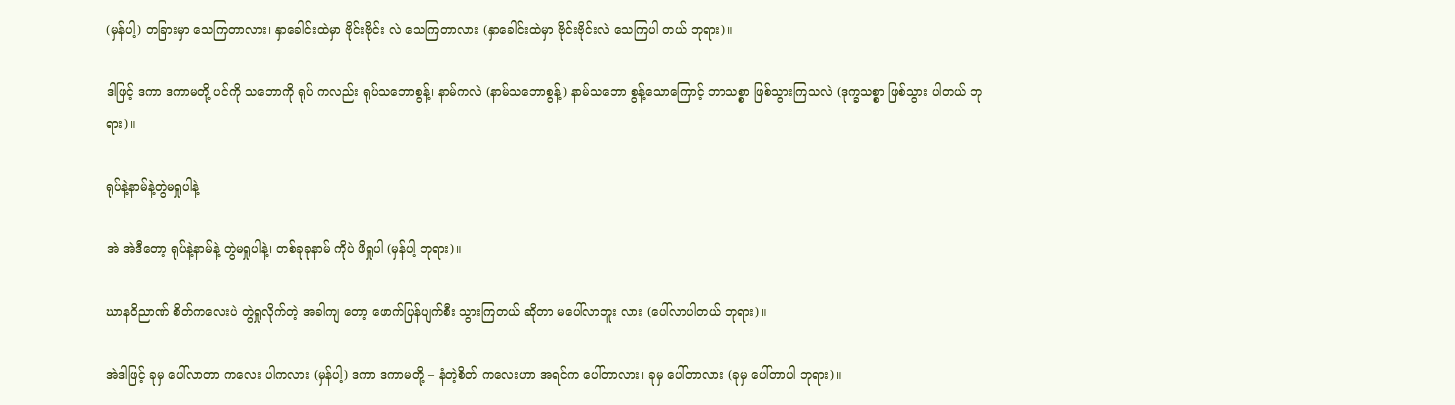(မှန်ပါ့) တခြားမှာ သေကြတာလား၊ နှာခေါင်းထဲမှာ ဗိုင်းဗိုင်း လဲ သေကြတာလား (နှာခေါင်းထဲမှာ ဗိုင်းဗိုင်းလဲ သေကြပါ တယ် ဘုရား)။

ဒါဖြင့် ဒကာ ဒကာမတို့ ပင်ကို သဘောကို ရုပ် ကလည်း ရုပ်သဘောစွန့်၊ နာမ်ကလဲ (နာမ်သဘောစွန့်) နာမ်သဘော စွန့်သောကြောင့် ဘာသစ္စာ ဖြစ်သွားကြသလဲ (ဒုက္ခသစ္စာ ဖြစ်သွား ပါတယ် ဘုရား)။

ရုပ်နဲ့နာမ်နဲ့တွဲမရှုပါနဲ့

အဲ အဲဒီတော့ ရုပ်နဲ့နာမ်နဲ့ တွဲမရှုပါနဲ့၊ တစ်ခုခုနာမ် ကိုပဲ ဖိရှုပါ (မှန်ပါ့ ဘုရား)။

ဃာနဝိညာဏ် စိတ်ကလေးပဲ တွဲရှုလိုက်တဲ့ အခါကျ တော့ ဖောက်ပြန်ပျက်စီး သွားကြတယ် ဆိုတာ မပေါ်လာဘူး လား (ပေါ်လာပါတယ် ဘုရား)။

အဲဒါဖြင့် ခုမှ ပေါ်လာတာ ကလေး ပါကလား (မှန်ပါ့) ဒကာ ဒကာမတို့ – နံတဲ့စိတ် ကလေးဟာ အရင်က ပေါ်တာလား၊ ခုမှ ပေါ်တာလား (ခုမှ ပေါ်တာပါ ဘုရား)။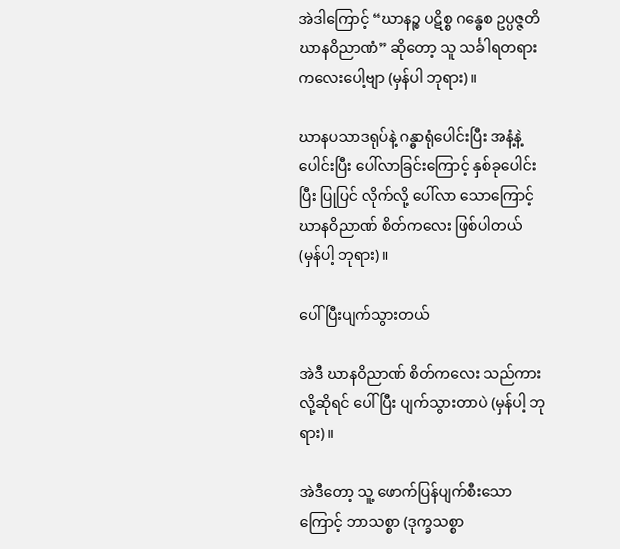အဲဒါကြောင့် “ဃာနဉ္စ ပဋိစ္စ ဂန္ဓေစ ဥပ္ပဇ္ဇတိ ဃာနဝိညာဏံ” ဆိုတော့ သူ သင်္ခါရတရား ကလေးပေါ့ဗျာ (မှန်ပါ ဘုရား)။

ဃာနပသာဒရုပ်နဲ့ ဂန္ဓာရုံပေါင်းပြီး အနံ့နဲ့ ပေါင်းပြီး ပေါ်လာခြင်းကြောင့် နှစ်ခုပေါင်းပြီး ပြုပြင် လိုက်လို့ ပေါ်လာ သောကြောင့် ဃာနဝိညာဏ် စိတ်ကလေး ဖြစ်ပါတယ် (မှန်ပါ့ ဘုရား)။

ပေါ်ပြီးပျက်သွားတယ်

အဲဒီ ဃာနဝိညာဏ် စိတ်ကလေး သည်ကားလို့ဆိုရင် ပေါ်ပြီး ပျက်သွားတာပဲ (မှန်ပါ့ ဘုရား)။

အဲဒီတော့ သူ့ ဖောက်ပြန်ပျက်စီးသောကြောင့် ဘာသစ္စာ (ဒုက္ခသစ္စာ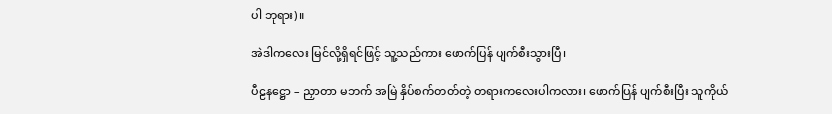ပါ ဘုရား)။

အဲဒါကလေး မြင်လို့ရှိရင်ဖြင့် သူ့သည်ကား ဖောက်ပြန် ပျက်စီးသွားပြီ၊

ပီဠနဋ္ဌော – ညှာတာ မဘက် အမြဲ နှိပ်စက်တတ်တဲ့ တရားကလေးပါကလား၊ ဖောက်ပြန် ပျက်စီးပြီး သူကိုယ်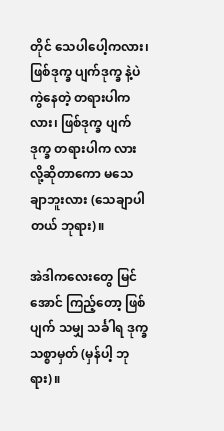တိုင် သေပါပေါ့ကလား၊ ဖြစ်ဒုက္ခ ပျက်ဒုက္ခ နဲ့ပဲ ကွဲနေတဲ့ တရားပါကလား၊ ဖြစ်ဒုက္ခ ပျက်ဒုက္ခ တရားပါက လားလို့ဆိုတာကော မသေချာဘူးလား (သေချာပါတယ် ဘုရား)။

အဲဒါကလေးတွေ မြင်အောင် ကြည့်တော့ ဖြစ်ပျက် သမျှ သင်္ခါရ ဒုက္ခသစ္စာမှတ် (မှန်ပါ့ ဘုရား)။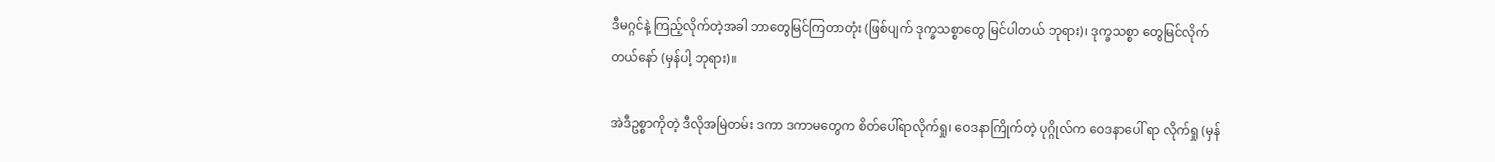ဒီမဂ္ဂင်နဲ့ ကြည့်လိုက်တဲ့အခါ ဘာတွေမြင်ကြတာတုံး (ဖြစ်ပျက် ဒုက္ခသစ္စာတွေ မြင်ပါတယ် ဘုရား)၊ ဒုက္ခသစ္စာ တွေမြင်လိုက်တယ်နော် (မှန်ပါ့ ဘုရား)။

အဲဒီဥစ္စာကိုတဲ့ ဒီလိုအမြဲတမ်း ဒကာ ဒကာမတွေက စိတ်ပေါ်ရာလိုက်ရှု၊ ဝေဒနာကြိုက်တဲ့ ပုဂ္ဂိုလ်က ဝေဒနာပေါ် ရာ လိုက်ရှု (မှန်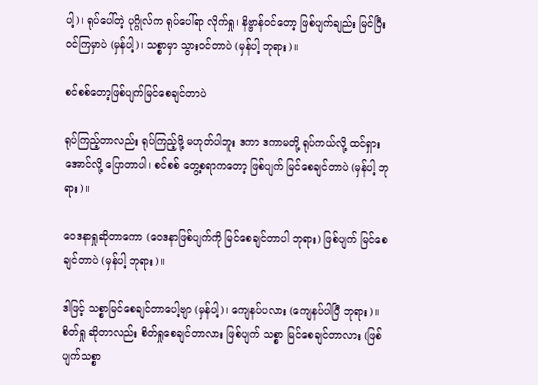ပါ့)၊ ရုပ်ပေါ်တဲ့ ပုဂ္ဂိုလ်က ရုပ်ပေါ်ရာ လိုက်ရှု၊ နိဗ္ဗာန်ဝင်တော့ ဖြစ်ပျက်ချည်း မြင်ပြီး ဝင်ကြမှာပဲ (မှန်ပါ့)၊ သစ္စာမှာ သွားဝင်တာပဲ (မှန်ပါ့ ဘုရား)။

စင်စစ်တော့ဖြစ်ပျက်မြင်စေချင်တာပဲ

ရုပ်ကြည့်တာလည်း ရုပ်ကြည့်ဖို့ မဟုတ်ပါဘူး ဒကာ ဒကာမတို့ ရုပ်ကယ်လို့ ထင်ရှားအောင်လို့ ပြောတာပါ၊ စင်စစ် တွေ့စရာကတော့ ဖြစ်ပျက် မြင်စေချင်တာပဲ (မှန်ပါ့ ဘုရား)။

ဝေဒနာရှုဆိုတာကော (ဝေဒနာဖြစ်ပျက်ကို မြင်စေချင်တာပါ ဘုရား) ဖြစ်ပျက် မြင်စေချင်တာပဲ (မှန်ပါ့ ဘုရား)။

ဒါဖြင့် သစ္စာမြင်စေချင်တာပေါ့ဗျာ (မှန်ပါ့)၊ ကျေနပ်ပလား (ကျေနပ်ပါပြီ ဘုရား)။ စိတ်ရှု ဆိုတာလည်း စိတ်ရှုစေချင်တာလား ဖြစ်ပျက် သစ္စာ မြင်စေချင်တာလား (ဖြစ်ပျက်သစ္စာ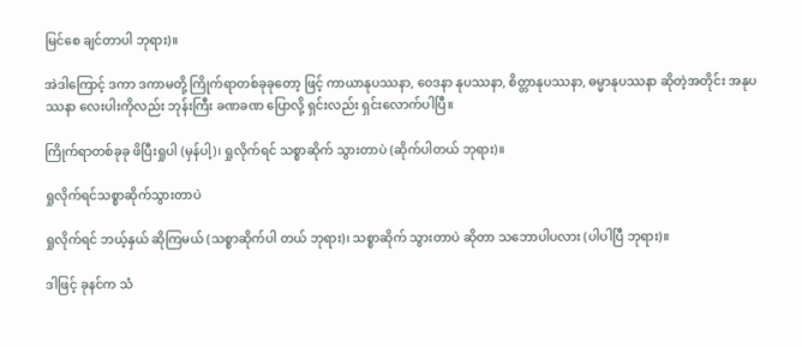မြင်စေ ချင်တာပါ ဘုရား)။

အဲဒါကြောင့် ဒကာ ဒကာမတို့ ကြိုက်ရာတစ်ခုခုတော့ ဖြင့် ကာယာနုပဿနာ, ဝေဒနာ နုပဿနာ, စိတ္တာနုပဿနာ, ဓမ္မာနုပဿနာ ဆိုတဲ့အတိုင်း အနုပဿနာ လေးပါးကိုလည်း ဘုန်းကြီး ခဏခဏ ပြောလို့ ရှင်းလည်း ရှင်းလောက်ပါပြီ။

ကြိုက်ရာတစ်ခုခု ဖိပြီးရှုပါ (မှန်ပါ့)၊ ရှုလိုက်ရင် သစ္စာဆိုက် သွားတာပဲ (ဆိုက်ပါတယ် ဘုရား)။

ရှုလိုက်ရင်သစ္စာဆိုက်သွားတာပဲ

ရှုလိုက်ရင် ဘယ့်နှယ် ဆိုကြမယ် (သစ္စာဆိုက်ပါ တယ် ဘုရား)၊ သစ္စာဆိုက် သွားတာပဲ ဆိုတာ သဘောပါပလား (ပါပါပြီ ဘုရား)။

ဒါဖြင့် ခုနင်က သံ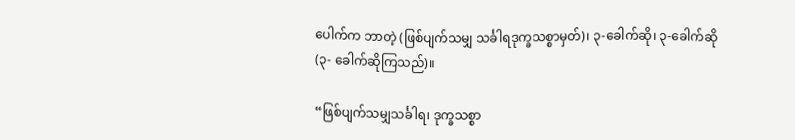ပေါက်က ဘာတဲ့ (ဖြစ်ပျက်သမျှ သင်္ခါရဒုက္ခသစ္စာမှတ်)၊ ၃-ခေါက်ဆို၊ ၃-ခေါက်ဆို (၃- ခေါက်ဆိုကြသည်)။

“ဖြစ်ပျက်သမျှသင်္ခါရ၊ ဒုက္ခသစ္စာ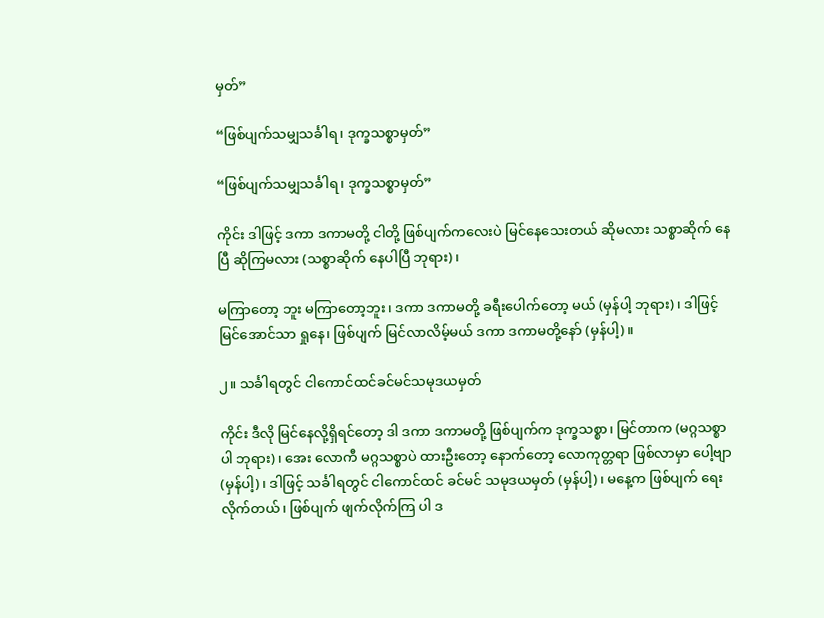မှတ်”

“ဖြစ်ပျက်သမျှသင်္ခါရ၊ ဒုက္ခသစ္စာမှတ်”

“ဖြစ်ပျက်သမျှသင်္ခါရ၊ ဒုက္ခသစ္စာမှတ်”

ကိုင်း ဒါဖြင့် ဒကာ ဒကာမတို့ ငါတို့ ဖြစ်ပျက်ကလေးပဲ မြင်နေသေးတယ် ဆိုမလား သစ္စာဆိုက် နေပြီ ဆိုကြမလား (သစ္စာဆိုက် နေပါပြီ ဘုရား)၊

မကြာတော့ ဘူး မကြာတော့ဘူး၊ ဒကာ ဒကာမတို့ ခရီးပေါက်တော့ မယ် (မှန်ပါ့ ဘုရား)၊ ဒါဖြင့် မြင်အောင်သာ ရှုနေ၊ ဖြစ်ပျက် မြင်လာလိမ့်မယ် ဒကာ ဒကာမတို့နော် (မှန်ပါ့)။

၂။ သင်္ခါရတွင် ငါကောင်ထင်ခင်မင်သမုဒယမှတ်

ကိုင်း ဒီလို မြင်နေလို့ရှိရင်တော့ ဒါ ဒကာ ဒကာမတို့ ဖြစ်ပျက်က ဒုက္ခသစ္စာ၊ မြင်တာက (မဂ္ဂသစ္စာပါ ဘုရား)၊ အေး လောကီ မဂ္ဂသစ္စာပဲ ထားဦးတော့ နောက်တော့ လောကုတ္တရာ ဖြစ်လာမှာ ပေါ့ဗျာ (မှန်ပါ့)၊ ဒါဖြင့် သင်္ခါရတွင် ငါကောင်ထင် ခင်မင် သမုဒယမှတ် (မှန်ပါ့)၊ မနေ့က ဖြစ်ပျက် ရေးလိုက်တယ်၊ ဖြစ်ပျက် ဖျက်လိုက်ကြ ပါ ဒ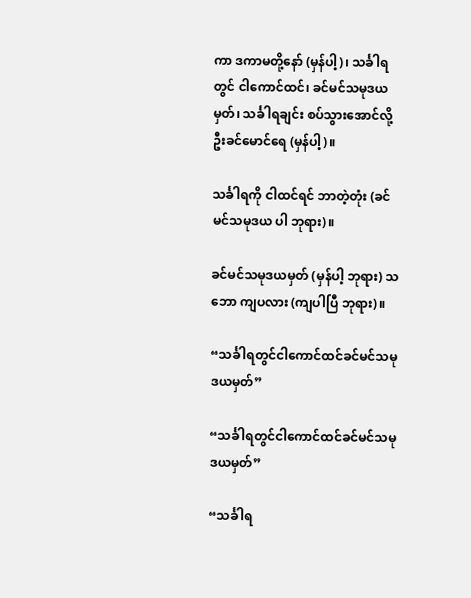ကာ ဒကာမတို့နော် (မှန်ပါ့)၊ သင်္ခါရတွင် ငါကောင်ထင်၊ ခင်မင်သမုဒယမှတ်၊ သင်္ခါရချင်း စပ်သွားအောင်လို့ ဦးခင်မောင်ရေ (မှန်ပါ့)။

သင်္ခါရကို ငါထင်ရင် ဘာတဲ့တုံး (ခင်မင်သမုဒယ ပါ ဘုရား)။

ခင်မင်သမုဒယမှတ် (မှန်ပါ့ ဘုရား) သဘော ကျပလား (ကျပါပြီ ဘုရား)။

“သင်္ခါရတွင်ငါကောင်ထင်ခင်မင်သမုဒယမှတ်”

“သင်္ခါရတွင်ငါကောင်ထင်ခင်မင်သမုဒယမှတ်”

“သင်္ခါရ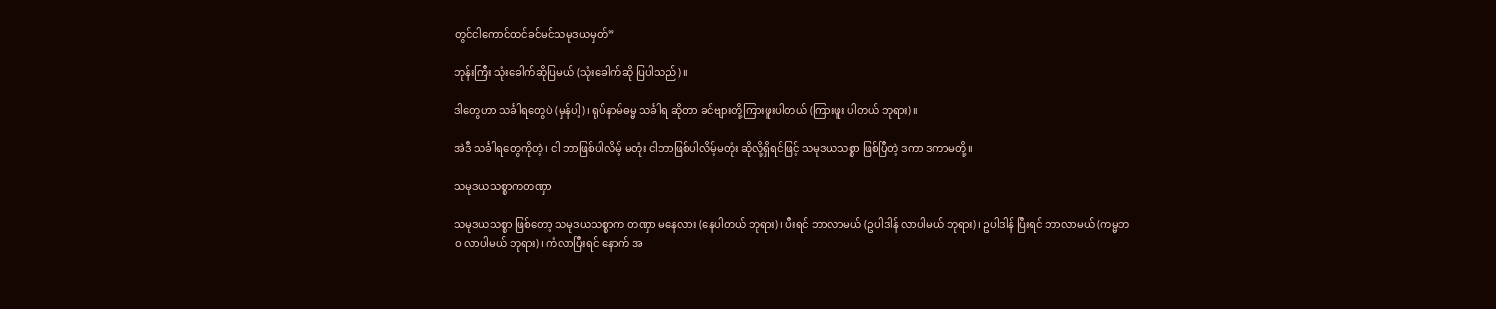တွင်ငါကောင်ထင်ခင်မင်သမုဒယမှတ်”

ဘုန်းကြီး သုံးခေါက်ဆိုပြမယ် (သုံးခေါက်ဆို ပြပါသည်)။

ဒါတွေဟာ သင်္ခါရတွေပဲ (မှန်ပါ့)၊ ရုပ်နာမ်ဓမ္မ သင်္ခါရ ဆိုတာ ခင်ဗျားတို့ကြားဖူးပါတယ် (ကြားဖူး ပါတယ် ဘုရား)။

အဲဒီ သင်္ခါရတွေကိုတဲ့၊ ငါ ဘာဖြစ်ပါလိမ့် မတုံး ငါဘာဖြစ်ပါလိမ့်မတုံး ဆိုလို့ရှိရင်ဖြင့် သမုဒယသစ္စာ ဖြစ်ပြီတဲ့ ဒကာ ဒကာမတို့။

သမုဒယသစ္စာကတဏှာ

သမုဒယသစ္စာ ဖြစ်တော့ သမုဒယသစ္စာက တဏှာ မနေလား (နေပါတယ် ဘုရား)၊ ပီးရင် ဘာလာမယ် (ဥပါဒါန် လာပါမယ် ဘုရား)၊ ဥပါဒါန် ပြီးရင် ဘာလာမယ် (ကမ္မဘဝ လာပါမယ် ဘုရား)၊ ကံလာပြီးရင် နောက် အ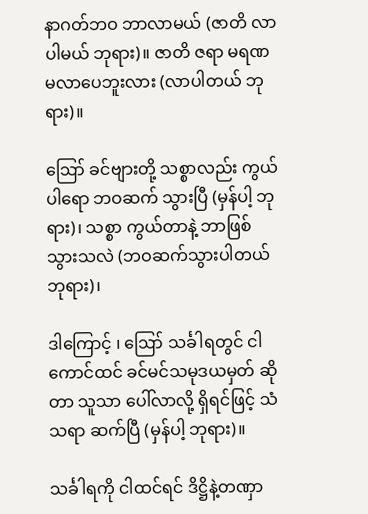နာဂတ်ဘဝ ဘာလာမယ် (ဇာတိ လာပါမယ် ဘုရား)။ ဇာတိ ဇရာ မရဏ မလာပေဘူးလား (လာပါတယ် ဘုရား)။

ဪ ခင်ဗျားတို့ သစ္စာလည်း ကွယ်ပါရော ဘဝဆက် သွားပြီ (မှန်ပါ့ ဘုရား)၊ သစ္စာ ကွယ်တာနဲ့ ဘာဖြစ် သွားသလဲ (ဘဝဆက်သွားပါတယ် ဘုရား)၊

ဒါကြောင့် ၊ ဪ သင်္ခါရတွင် ငါကောင်ထင် ခင်မင်သမုဒယမှတ် ဆိုတာ သူသာ ပေါ်လာလို့ ရှိရင်ဖြင့် သံသရာ ဆက်ပြီ (မှန်ပါ့ ဘုရား)။

သင်္ခါရကို ငါထင်ရင် ဒိဋ္ဌိနဲ့တဏှာ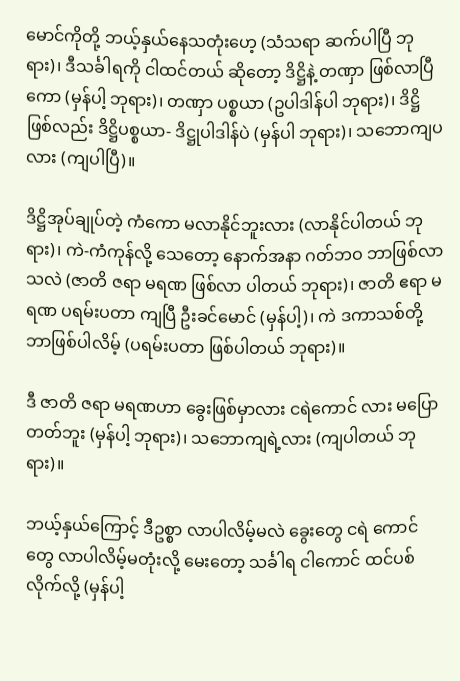မောင်ကိုတို့ ဘယ့်နှယ်နေသတုံးဟေ့ (သံသရာ ဆက်ပါပြီ ဘုရား)၊ ဒီသင်္ခါရကို ငါထင်တယ် ဆိုတော့ ဒိဋ္ဌိနဲ့ တဏှာ ဖြစ်လာပြီကော (မှန်ပါ့ ဘုရား)၊ တဏှာ ပစ္စယာ (ဥပါဒါန်ပါ ဘုရား)၊ ဒိဋ္ဌိ ဖြစ်လည်း ဒိဋ္ဌိပစ္စယာ- ဒိဋ္ဌုပါဒါန်ပဲ (မှန်ပါ ဘုရား)၊ သဘောကျပလား (ကျပါပြီ)။

ဒိဋ္ဌိအုပ်ချုပ်တဲ့ ကံကော မလာနိုင်ဘူးလား (လာနိုင်ပါတယ် ဘုရား)၊ ကဲ-ကံကုန်လို့ သေတော့ နောက်အနာ ဂတ်ဘဝ ဘာဖြစ်လာသလဲ (ဇာတိ ဇရာ မရဏ ဖြစ်လာ ပါတယ် ဘုရား)၊ ဇာတိ ဧရာ မရဏ ပရမ်းပတာ ကျပြီ ဦးခင်မောင် (မှန်ပါ့)၊ ကဲ ဒကာသစ်တို့ ဘာဖြစ်ပါလိမ့် (ပရမ်းပတာ ဖြစ်ပါတယ် ဘုရား)။

ဒီ ဇာတိ ဇရာ မရဏဟာ ခွေးဖြစ်မှာလား ငရဲကောင် လား မပြောတတ်ဘူး (မှန်ပါ့ ဘုရား)၊ သဘောကျရဲ့လား (ကျပါတယ် ဘုရား)။

ဘယ့်နှယ်ကြောင့် ဒီဥစ္စာ လာပါလိမ့်မလဲ ခွေးတွေ ငရဲ ကောင်တွေ လာပါလိမ့်မတုံးလို့ မေးတော့ သင်္ခါရ ငါကောင် ထင်ပစ်လိုက်လို့ (မှန်ပါ့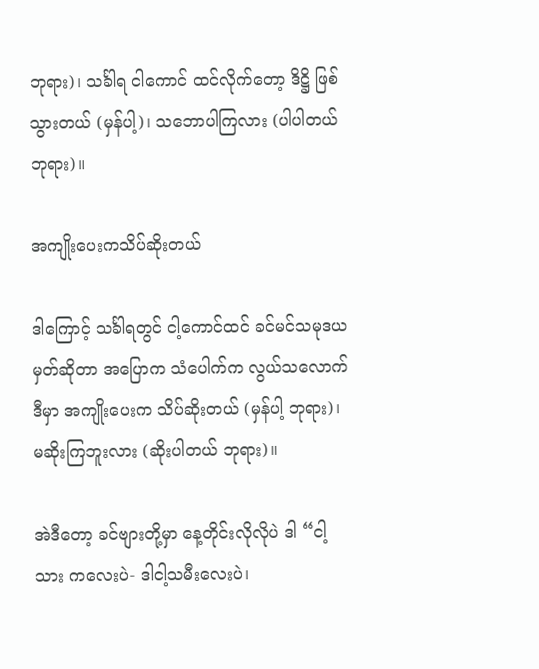ဘုရား)၊ သင်္ခါရ ငါကောင် ထင်လိုက်တော့ ဒိဋ္ဌိ ဖြစ်သွားတယ် (မှန်ပါ့)၊ သဘောပါကြလား (ပါပါတယ် ဘုရား)။

အကျိုးပေးကသိပ်ဆိုးတယ်

ဒါကြောင့် သင်္ခါရတွင် ငါ့ကောင်ထင် ခင်မင်သမုဒယ မှတ်ဆိုတာ အပြောက သံပေါက်က လွယ်သလောက် ဒီမှာ အကျိုးပေးက သိပ်ဆိုးတယ် (မှန်ပါ့ ဘုရား)၊ မဆိုးကြဘူးလား (ဆိုးပါတယ် ဘုရား)။

အဲဒီတော့ ခင်ဗျားတို့မှာ နေ့တိုင်းလိုလိုပဲ ဒါ “ငါ့သား ကလေးပဲ- ဒါငါ့သမီးလေးပဲ၊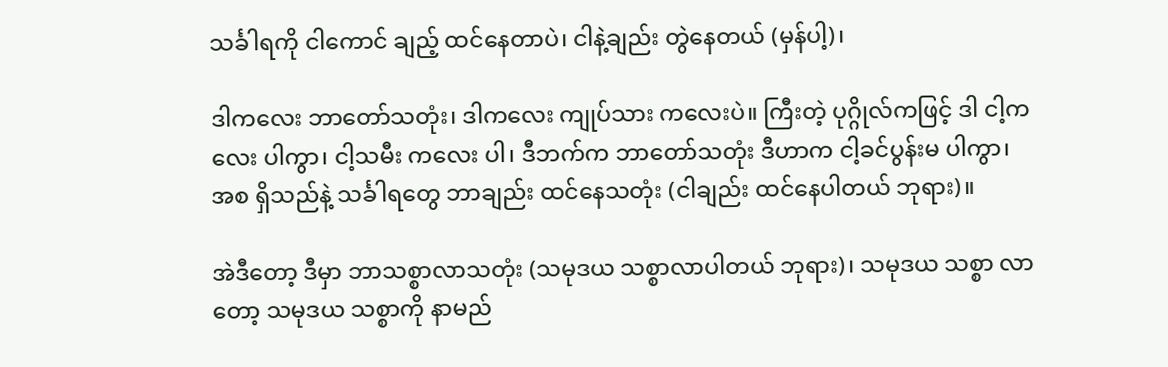သင်္ခါရကို ငါကောင် ချည့် ထင်နေတာပဲ၊ ငါနဲ့ချည်း တွဲနေတယ် (မှန်ပါ့)၊

ဒါကလေး ဘာတော်သတုံး၊ ဒါကလေး ကျုပ်သား ကလေးပဲ။ ကြီးတဲ့ ပုဂ္ဂိုလ်ကဖြင့် ဒါ ငါ့ကလေး ပါကွာ၊ ငါ့သမီး ကလေး ပါ၊ ဒီဘက်က ဘာတော်သတုံး ဒီဟာက ငါ့ခင်ပွန်းမ ပါကွာ၊ အစ ရှိသည်နဲ့ သင်္ခါရတွေ ဘာချည်း ထင်နေသတုံး (ငါချည်း ထင်နေပါတယ် ဘုရား)။

အဲဒီတော့ ဒီမှာ ဘာသစ္စာလာသတုံး (သမုဒယ သစ္စာလာပါတယ် ဘုရား)၊ သမုဒယ သစ္စာ လာတော့ သမုဒယ သစ္စာကို နာမည်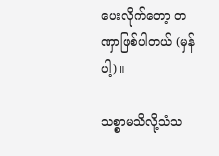ပေးလိုက်တော့ တဏှာဖြစ်ပါတယ် (မှန်ပါ့)။

သစ္စာမသိလို့သံသ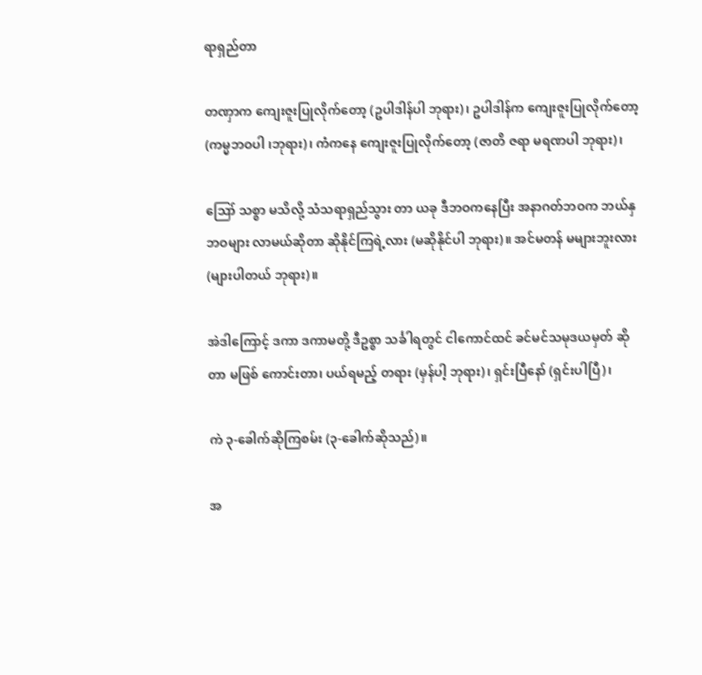ရာရှည်တာ

တဏှာက ကျေးဇူးပြုလိုက်တော့ (ဥပါဒါန်ပါ ဘုရား)၊ ဥပါဒါန်က ကျေးဇူးပြုလိုက်တော့ (ကမ္မဘဝပါ ၊ဘုရား)၊ ကံကနေ ကျေးဇူးပြုလိုက်တော့ (ဇာတိ ဇရာ မရဏပါ ဘုရား)၊

ဪ သစ္စာ မသိလို့ သံသရာရှည်သွား တာ ယခု ဒီဘဝကနေပြီး အနာဂတ်ဘဝက ဘယ်နှဘဝများ လာမယ်ဆိုတာ ဆိုနိုင်ကြရဲ့လား (မဆိုနိုင်ပါ ဘုရား)။ အင်မတန် မများဘူးလား (များပါတယ် ဘုရား)။

အဲဒါကြောင့် ဒကာ ဒကာမတို့ ဒီဥစ္စာ သင်္ခါရတွင် ငါကောင်ထင် ခင်မင်သမုဒယမှတ် ဆိုတာ မဖြစ် ကောင်းတာ၊ ပယ်ရမည့် တရား (မှန်ပါ့ ဘုရား)၊ ရှင်းပြီနော် (ရှင်းပါပြီ)၊

ကဲ ၃-ခေါက်ဆိုကြစမ်း (၃-ခေါက်ဆိုသည်)။

အ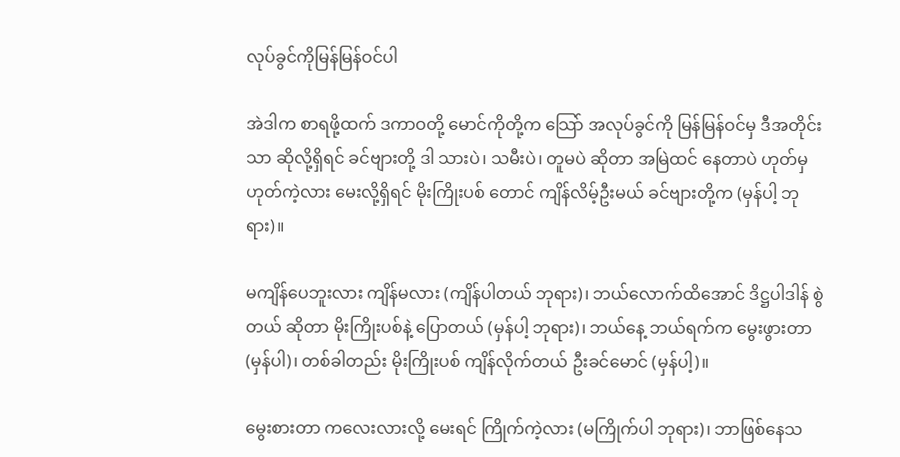လုပ်ခွင်ကိုမြန်မြန်ဝင်ပါ

အဲဒါက စာရဖို့ထက် ဒကာဝတို့ မောင်ကိုတို့က သြော် အလုပ်ခွင်ကို မြန်မြန်ဝင်မှ ဒီအတိုင်းသာ ဆိုလို့ရှိရင် ခင်ဗျားတို့ ဒါ သားပဲ၊ သမီးပဲ၊ တူမပဲ ဆိုတာ အမြဲထင် နေတာပဲ ဟုတ်မှ ဟုတ်ကဲ့လား မေးလို့ရှိရင် မိုးကြိုးပစ် တောင် ကျိန်လိမ့်ဦးမယ် ခင်ဗျားတို့က (မှန်ပါ့ ဘုရား)။

မကျိန်ပေဘူးလား ကျိန်မလား (ကျိန်ပါတယ် ဘုရား)၊ ဘယ်လောက်ထိအောင် ဒိဋ္ဌပါဒါန် စွဲတယ် ဆိုတာ မိုးကြိုးပစ်နဲ့ ပြောတယ် (မှန်ပါ့ ဘုရား)၊ ဘယ်နေ့ ဘယ်ရက်က မွေးဖွားတာ (မှန်ပါ)၊ တစ်ခါတည်း မိုးကြိုးပစ် ကျိန်လိုက်တယ် ဦးခင်မောင် (မှန်ပါ့)။

မွေးစားတာ ကလေးလားလို့ မေးရင် ကြိုက်ကဲ့လား (မကြိုက်ပါ ဘုရား)၊ ဘာဖြစ်နေသ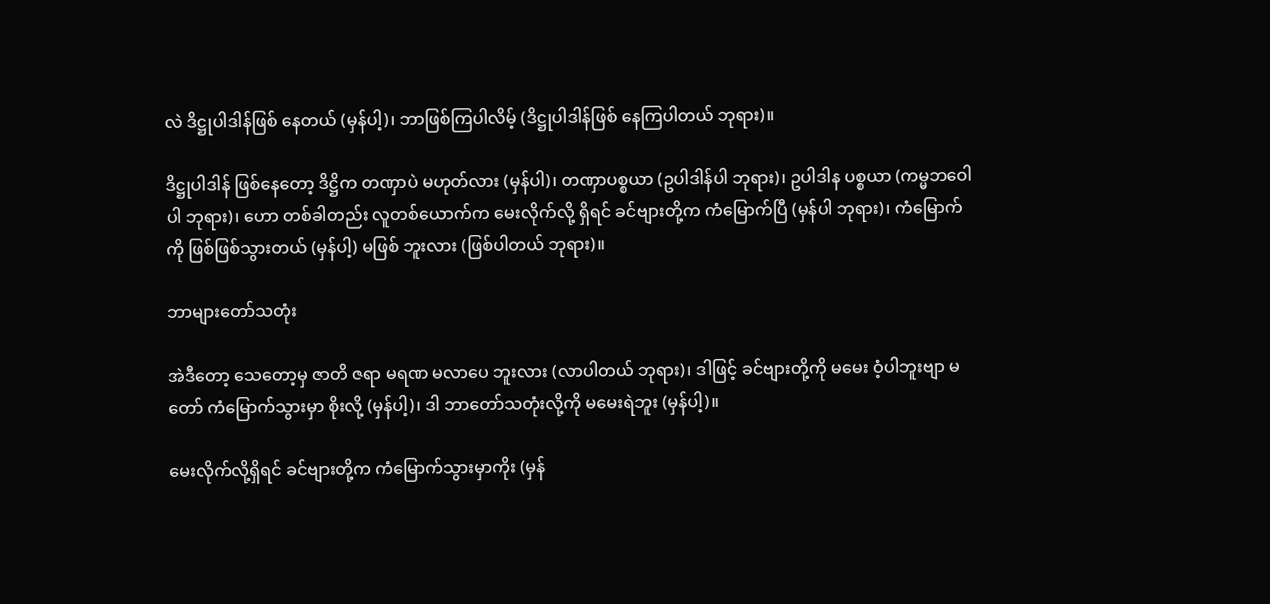လဲ ဒိဋ္ဌုပါဒါန်ဖြစ် နေတယ် (မှန်ပါ့)၊ ဘာဖြစ်ကြပါလိမ့် (ဒိဋ္ဌုပါဒါန်ဖြစ် နေကြပါတယ် ဘုရား)။

ဒိဋ္ဌုပါဒါန် ဖြစ်နေတော့ ဒိဋ္ဌိက တဏှာပဲ မဟုတ်လား (မှန်ပါ)၊ တဏှာပစ္စယာ (ဥပါဒါန်ပါ ဘုရား)၊ ဥပါဒါန ပစ္စယာ (ကမ္မဘဝေါပါ ဘုရား)၊ ဟော တစ်ခါတည်း လူတစ်ယောက်က မေးလိုက်လို့ ရှိရင် ခင်ဗျားတို့က ကံမြောက်ပြီ (မှန်ပါ ဘုရား)၊ ကံမြောက်ကို ဖြစ်ဖြစ်သွားတယ် (မှန်ပါ့) မဖြစ် ဘူးလား (ဖြစ်ပါတယ် ဘုရား)။

ဘာများတော်သတုံး

အဲဒီတော့ သေတော့မှ ဇာတိ ဇရာ မရဏ မလာပေ ဘူးလား (လာပါတယ် ဘုရား)၊ ဒါဖြင့် ခင်ဗျားတို့ကို မမေး ဝံ့ပါဘူးဗျာ မတော် ကံမြောက်သွားမှာ စိုးလို့ (မှန်ပါ့)၊ ဒါ ဘာတော်သတုံးလို့ကို မမေးရဲဘူး (မှန်ပါ့)။

မေးလိုက်လို့ရှိရင် ခင်ဗျားတို့က ကံမြောက်သွားမှာကိုး (မှန်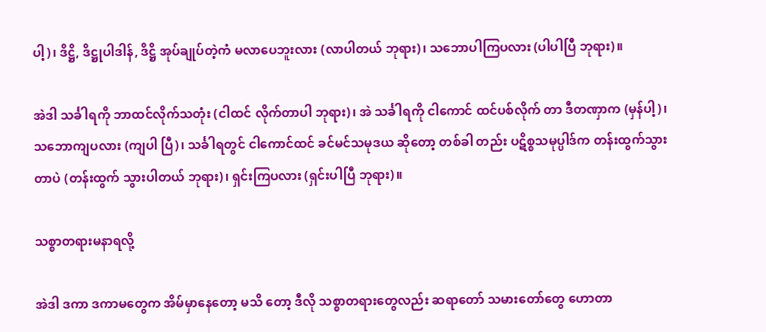ပါ့)၊ ဒိဋ္ဌိ, ဒိဋ္ဌုပါဒါန်, ဒိဋ္ဌိ အုပ်ချုပ်တဲ့ကံ မလာပေဘူးလား (လာပါတယ် ဘုရား)၊ သဘောပါကြပလား (ပါပါပြီ ဘုရား)။

အဲဒါ သင်္ခါရကို ဘာထင်လိုက်သတုံး (ငါထင် လိုက်တာပါ ဘုရား)၊ အဲ သင်္ခါရကို ငါကောင် ထင်ပစ်လိုက် တာ ဒီတဏှာက (မှန်ပါ့)၊ သဘောကျပလား (ကျပါ ပြီ)၊ သင်္ခါရတွင် ငါကောင်ထင် ခင်မင်သမုဒယ ဆိုတော့ တစ်ခါ တည်း ပဋိစ္စသမုပ္ပါဒ်က တန်းထွက်သွားတာပဲ (တန်းထွက် သွားပါတယ် ဘုရား)၊ ရှင်းကြပလား (ရှင်းပါပြီ ဘုရား)။

သစ္စာတရားမနာရလို့

အဲဒါ ဒကာ ဒကာမတွေက အိမ်မှာနေတော့ မသိ တော့ ဒီလို သစ္စာတရားတွေလည်း ဆရာတော် သမားတော်တွေ ဟောတာ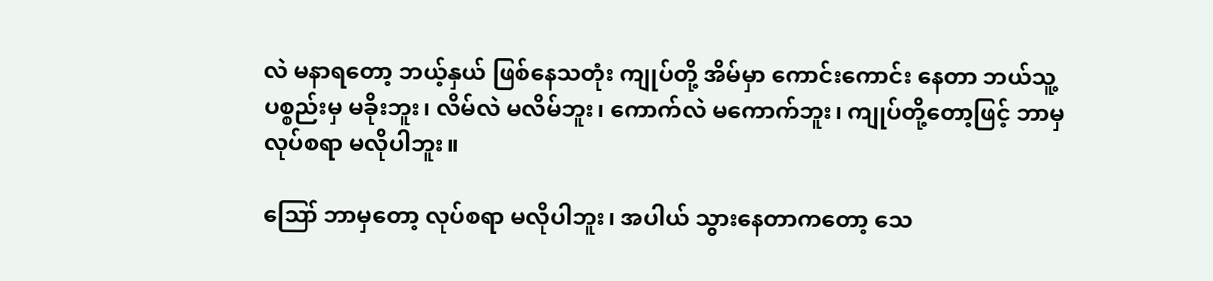လဲ မနာရတော့ ဘယ့်နှယ် ဖြစ်နေသတုံး ကျုပ်တို့ အိမ်မှာ ကောင်းကောင်း နေတာ ဘယ်သူ့ပစ္စည်းမှ မခိုးဘူး၊ လိမ်လဲ မလိမ်ဘူး၊ ကောက်လဲ မကောက်ဘူး၊ ကျုပ်တို့တော့ဖြင့် ဘာမှ လုပ်စရာ မလိုပါဘူး။

ဪ ဘာမှတော့ လုပ်စရာ မလိုပါဘူး၊ အပါယ် သွားနေတာကတော့ သေ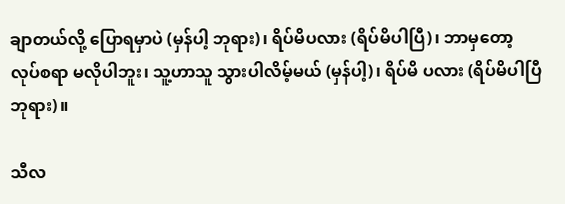ချာတယ်လို့ ပြောရမှာပဲ (မှန်ပါ့ ဘုရား)၊ ရိပ်မိပလား (ရိပ်မိပါပြီ)၊ ဘာမှတော့ လုပ်စရာ မလိုပါဘူး၊ သူ့ဟာသူ သွားပါလိမ့်မယ် (မှန်ပါ့)၊ ရိပ်မိ ပလား (ရိပ်မိပါပြီ ဘုရား)။

သီလ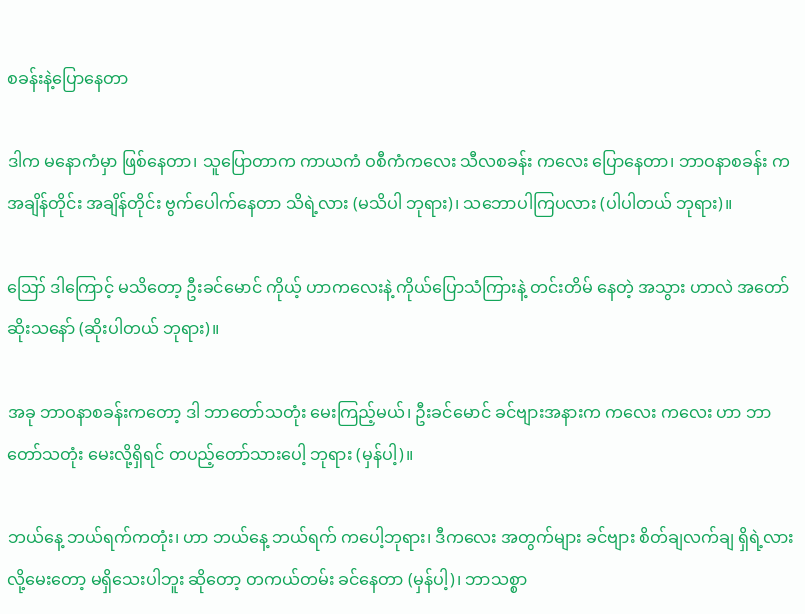စခန်းနဲ့ပြောနေတာ

ဒါက မနောကံမှာ ဖြစ်နေတာ၊ သူပြောတာက ကာယကံ ဝစီကံကလေး သီလစခန်း ကလေး ပြောနေတာ၊ ဘာဝနာစခန်း က အချိန်တိုင်း အချိန်တိုင်း ဗွက်ပေါက်နေတာ သိရဲ့လား (မသိပါ ဘုရား)၊ သဘောပါကြပလား (ပါပါတယ် ဘုရား)။

ဪ ဒါကြောင့် မသိတော့ ဦးခင်မောင် ကိုယ့် ဟာကလေးနဲ့ ကိုယ်ပြောသံကြားနဲ့ တင်းတိမ် နေတဲ့ အသွား ဟာလဲ အတော် ဆိုးသနော် (ဆိုးပါတယ် ဘုရား)။

အခု ဘာဝနာစခန်းကတော့ ဒါ ဘာတော်သတုံး မေးကြည့်မယ်၊ ဦးခင်မောင် ခင်ဗျားအနားက ကလေး ကလေး ဟာ ဘာတော်သတုံး မေးလို့ရှိရင် တပည့်တော်သားပေါ့ ဘုရား (မှန်ပါ့)။

ဘယ်နေ့ ဘယ်ရက်ကတုံး၊ ဟာ ဘယ်နေ့ ဘယ်ရက် ကပေါ့ဘုရား၊ ဒီကလေး အတွက်များ ခင်ဗျား စိတ်ချလက်ချ ရှိရဲ့လားလို့မေးတော့ မရှိသေးပါဘူး ဆိုတော့ တကယ်တမ်း ခင်နေတာ (မှန်ပါ့)၊ ဘာသစ္စာ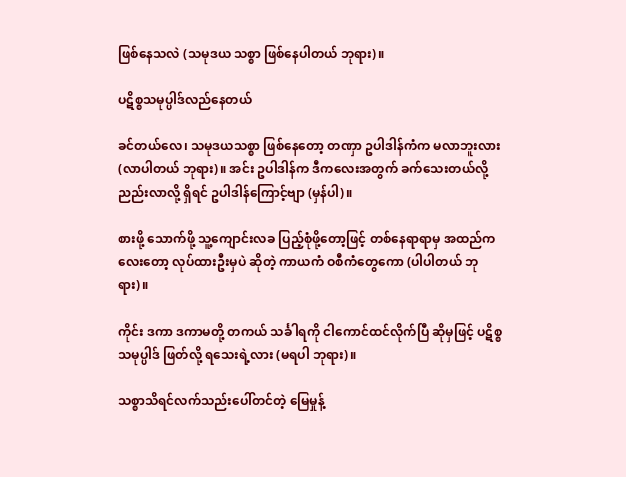ဖြစ်နေသလဲ (သမုဒယ သစ္စာ ဖြစ်နေပါတယ် ဘုရား)။

ပဋိစ္စသမုပ္ပါဒ်လည်နေတယ်

ခင်တယ်လေ၊ သမုဒယသစ္စာ ဖြစ်နေတော့ တဏှာ ဥပါဒါန်ကံက မလာဘူးလား (လာပါတယ် ဘုရား)။ အင်း ဥပါဒါန်က ဒီကလေးအတွက် ခက်သေးတယ်လို့ ညည်းလာလို့ ရှိရင် ဥပါဒါန်ကြောင့်ဗျာ (မှန်ပါ)။

စားဖို့ သောက်ဖို့ သူ့ကျောင်းလခ ပြည့်စုံဖို့တော့ဖြင့် တစ်နေရာရာမှ အထည်ကလေးတော့ လုပ်ထားဦးမှပဲ ဆိုတဲ့ ကာယကံ ဝစီကံတွေကော (ပါပါတယ် ဘုရား)။

ကိုင်း ဒကာ ဒကာမတို့ တကယ် သင်္ခါရကို ငါကောင်ထင်လိုက်ပြီ ဆိုမှဖြင့် ပဋိစ္စသမုပ္ပါဒ် ဖြတ်လို့ ရသေးရဲ့လား (မရပါ ဘုရား)။

သစ္စာသိရင်လက်သည်းပေါ်တင်တဲ့ မြေမှုန့်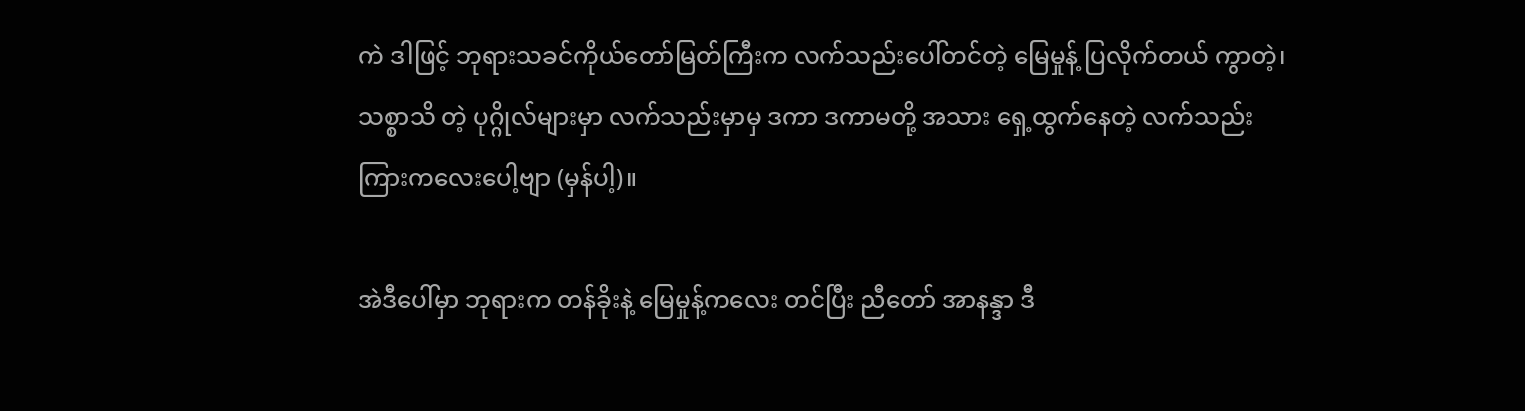ကဲ ဒါဖြင့် ဘုရားသခင်ကိုယ်တော်မြတ်ကြီးက လက်သည်းပေါ်တင်တဲ့ မြေမှုန့် ပြလိုက်တယ် ကွာတဲ့၊ သစ္စာသိ တဲ့ ပုဂ္ဂိုလ်များမှာ လက်သည်းမှာမှ ဒကာ ဒကာမတို့ အသား ရှေ့ထွက်နေတဲ့ လက်သည်း ကြားကလေးပေါ့ဗျာ (မှန်ပါ့)။

အဲဒီပေါ်မှာ ဘုရားက တန်ခိုးနဲ့ မြေမှုန့်ကလေး တင်ပြီး ညီတော် အာနန္ဒာ ဒီ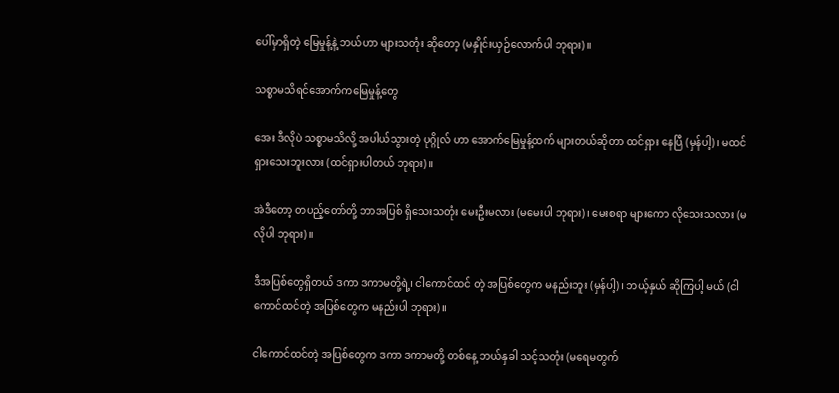ပေါ်မှာရှိတဲ့ မြေမှုန့်နဲ့ ဘယ်ဟာ များသတုံး ဆိုတော့ (မနှိုင်းယှဉ်လောက်ပါ ဘုရား)။

သစ္စာမသိရင်အောက်ကမြေမှုန့်တွေ

အေး ဒီလိုပဲ သစ္စာမသိလို့ အပါယ်သွားတဲ့ ပုဂ္ဂိုလ် ဟာ အောက်မြေမှုန့်ထက် များတယ်ဆိုတာ ထင်ရှား နေပြီ (မှန်ပါ့)၊ မထင်ရှားသေးဘူးလား (ထင်ရှားပါတယ် ဘုရား)။

အဲဒီတော့ တပည့်တော်တို့ ဘာအပြစ် ရှိသေးသတုံး မေးဦးမလား (မမေးပါ ဘုရား)၊ မေးစရာ များကော လိုသေးသလား (မလိုပါ ဘုရား)။

ဒီအပြစ်တွေရှိတယ် ဒကာ ဒကာမတို့ရဲ့၊ ငါကောင်ထင် တဲ့ အပြစ်တွေက မနည်းဘူး (မှန်ပါ့)၊ ဘယ့်နှယ် ဆိုကြပါ့ မယ် (ငါကောင်ထင်တဲ့ အပြစ်တွေက မနည်းပါ ဘုရား)။

ငါကောင်ထင်တဲ့ အပြစ်တွေက ဒကာ ဒကာမတို့ တစ်နေ့ ဘယ်နှခါ သင့်သတုံး (မရေမတွက်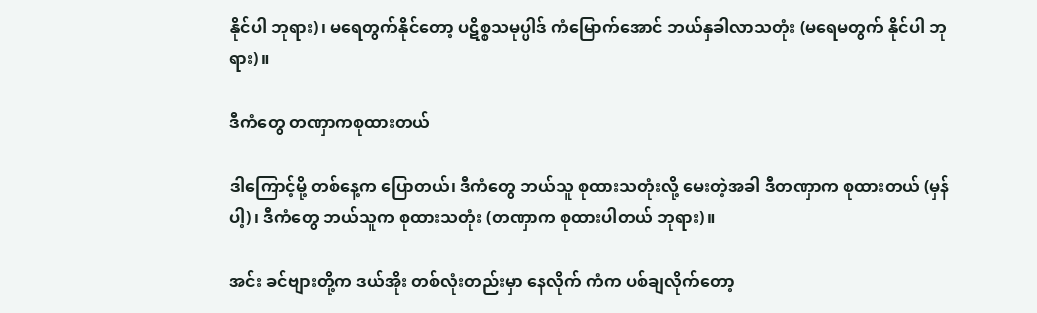နိုင်ပါ ဘုရား)၊ မရေတွက်နိုင်တော့ ပဋိစ္စသမုပ္ပါဒ် ကံမြောက်အောင် ဘယ်နှခါလာသတုံး (မရေမတွက် နိုင်ပါ ဘုရား)။

ဒီကံတွေ တဏှာကစုထားတယ်

ဒါကြောင့်မို့ တစ်နေ့က ပြောတယ်၊ ဒီကံတွေ ဘယ်သူ စုထားသတုံးလို့ မေးတဲ့အခါ ဒီတဏှာက စုထားတယ် (မှန်ပါ့)၊ ဒီကံတွေ ဘယ်သူက စုထားသတုံး (တဏှာက စုထားပါတယ် ဘုရား)။

အင်း ခင်ဗျားတို့က ဒယ်အိုး တစ်လုံးတည်းမှာ နေလိုက် ကံက ပစ်ချလိုက်တော့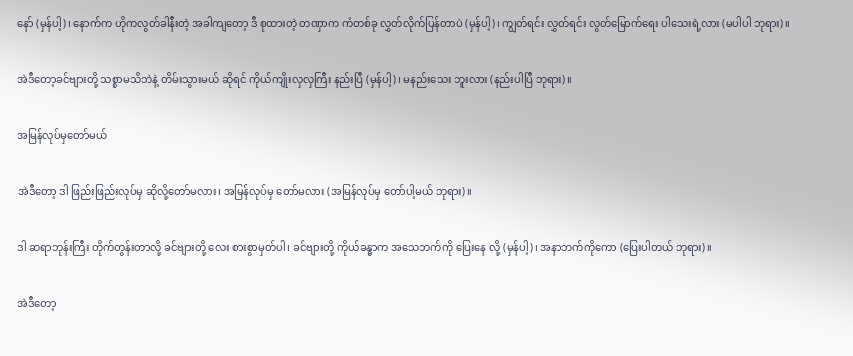နော် (မှန်ပါ့)၊ နောက်က ဟိုကလွတ်ခါနီးတဲ့ အခါကျတော့ ဒီ စုထားတဲ့ တဏှာက ကံတစ်ခု လွှတ်လိုက်ပြန်တာပဲ (မှန်ပါ့)၊ ကျွတ်ရင်း လွှတ်ရင်း လွတ်မြောက်ရေး ပါသေးရဲ့လား (မပါပါ ဘုရား)။

အဲဒီတော့ခင်ဗျားတို့ သစ္စာမသိဘဲနဲ့ တိမ်းသွားမယ် ဆိုရင် ကိုယ်ကျိုးလှလှကြီး နည်းပြီ (မှန်ပါ့)၊ မနည်းသေး ဘူးလား (နည်းပါပြီ ဘုရား)။

အမြန်လုပ်မှတော်မယ်

အဲဒီတော့ ဒါ ဖြည်းဖြည်းလုပ်မှ ဆိုလို့တော်မလား၊ အမြန်လုပ်မှ တော်မလား (အမြန်လုပ်မှ တော်ပါ့မယ် ဘုရား)။

ဒါ ဆရာဘုန်းကြီး တိုက်တွန်းတာလို့ ခင်ဗျားတို့ လေး စားစွာမှတ်ပါ၊ ခင်ဗျားတို့ ကိုယ်ခန္ဓာက အသေဘက်ကို ပြေးနေ လို့ (မှန်ပါ့)၊ အနာဘက်ကိုကော (ပြေးပါတယ် ဘုရား)။

အဲဒီတော့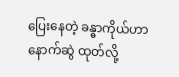ပြေးနေတဲ့ ခန္ဓာကိုယ်ဟာ နောက်ဆွဲ ထုတ်လို့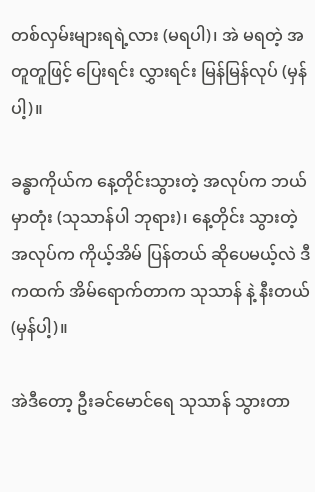တစ်လှမ်းများရရဲ့လား (မရပါ)၊ အဲ မရတဲ့ အတူတူဖြင့် ပြေးရင်း လွှားရင်း မြန်မြန်လုပ် (မှန်ပါ့)။

ခန္ဓာကိုယ်က နေ့တိုင်းသွားတဲ့ အလုပ်က ဘယ်မှာတုံး (သုသာန်ပါ ဘုရား)၊ နေ့တိုင်း သွားတဲ့ အလုပ်က ကိုယ့်အိမ် ပြန်တယ် ဆိုပေမယ့်လဲ ဒီကထက် အိမ်ရောက်တာက သုသာန် နဲ့ နီးတယ် (မှန်ပါ့)။

အဲဒီတော့ ဦးခင်မောင်ရေ သုသာန် သွားတာ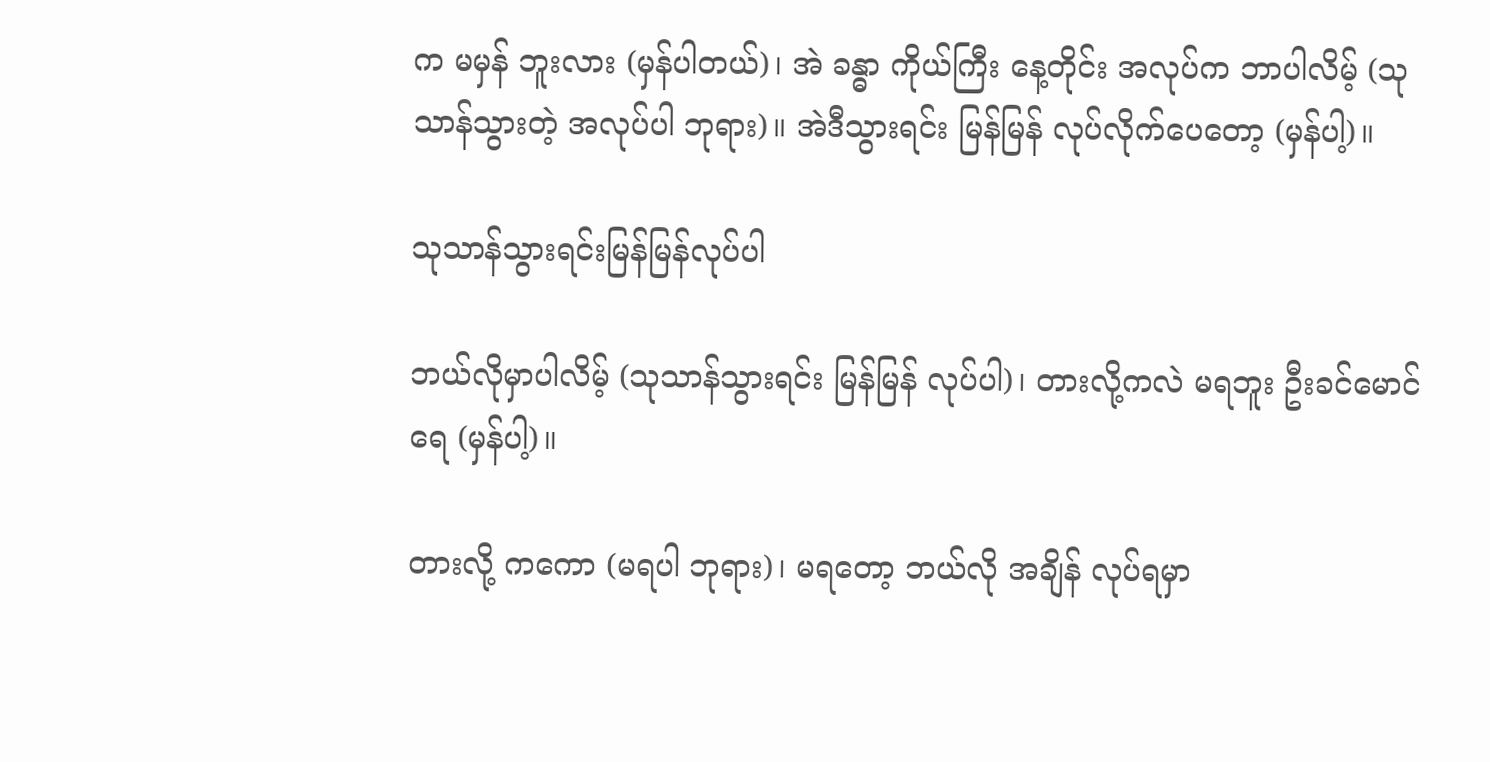က မမှန် ဘူးလား (မှန်ပါတယ်)၊ အဲ ခန္ဓာ ကိုယ်ကြီး နေ့တိုင်း အလုပ်က ဘာပါလိမ့် (သုသာန်သွားတဲ့ အလုပ်ပါ ဘုရား)။ အဲဒီသွားရင်း မြန်မြန် လုပ်လိုက်ပေတော့ (မှန်ပါ့)။

သုသာန်သွားရင်းမြန်မြန်လုပ်ပါ

ဘယ်လိုမှာပါလိမ့် (သုသာန်သွားရင်း မြန်မြန် လုပ်ပါ)၊ တားလို့ကလဲ မရဘူး ဦးခင်မောင်ရေ (မှန်ပါ့)။

တားလို့ ကကော (မရပါ ဘုရား)၊ မရတော့ ဘယ်လို အချိန် လုပ်ရမှာ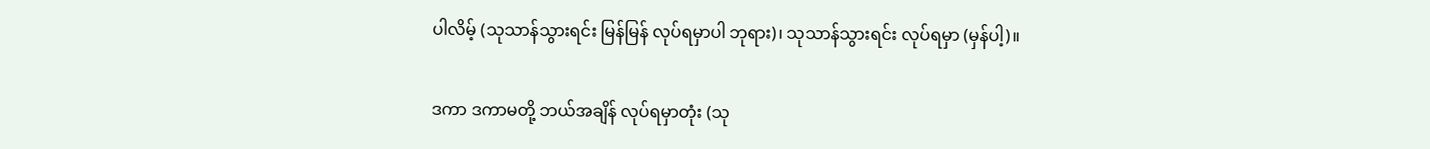ပါလိမ့် (သုသာန်သွားရင်း မြန်မြန် လုပ်ရမှာပါ ဘုရား)၊ သုသာန်သွားရင်း လုပ်ရမှာ (မှန်ပါ့)။

ဒကာ ဒကာမတို့ ဘယ်အချိန် လုပ်ရမှာတုံး (သု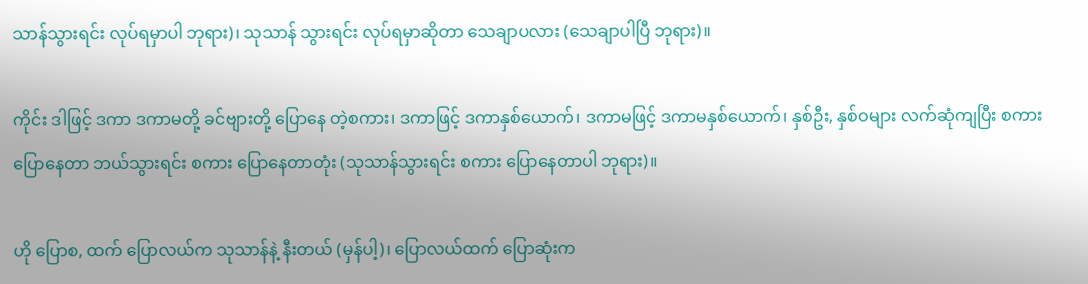သာန်သွားရင်း လုပ်ရမှာပါ ဘုရား)၊ သုသာန် သွားရင်း လုပ်ရမှာဆိုတာ သေချာပလား (သေချာပါပြီ ဘုရား)။

ကိုင်း ဒါဖြင့် ဒကာ ဒကာမတို့ ခင်ဗျားတို့ ပြောနေ တဲ့စကား၊ ဒကာဖြင့် ဒကာနှစ်ယောက်၊ ဒကာမဖြင့် ဒကာမနှစ်ယောက်၊ နှစ်ဦး, နှစ်ဝများ လက်ဆုံကျပြီး စကားပြောနေတာ ဘယ်သွားရင်း စကား ပြောနေတာတုံး (သုသာန်သွားရင်း စကား ပြောနေတာပါ ဘုရား)။

ဟို ပြောစ, ထက် ပြောလယ်က သုသာန်နဲ့ နီးတယ် (မှန်ပါ့)၊ ပြောလယ်ထက် ပြောဆုံးက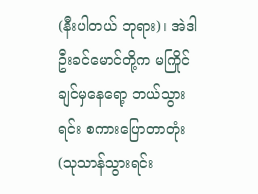(နီးပါတယ် ဘုရား)၊ အဲဒါ ဦးခင်မောင်တို့က မကြိုင်ချင်မှနေရော့ ဘယ်သွားရင်း စကားပြောတာတုံး (သုသာန်သွားရင်း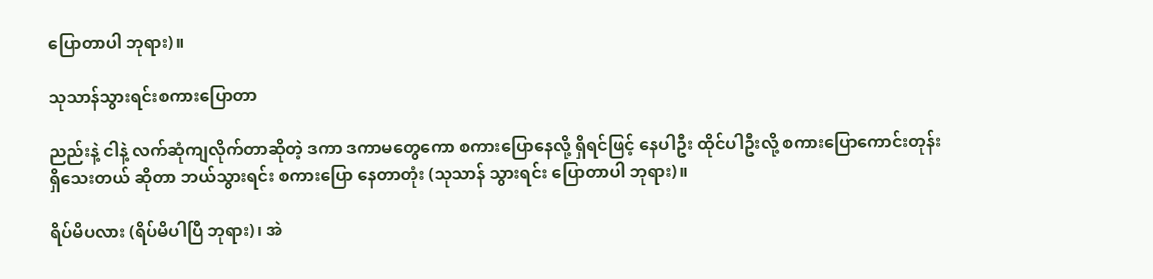ပြောတာပါ ဘုရား)။

သုသာန်သွားရင်းစကားပြောတာ

ညည်းနဲ့ ငါနဲ့ လက်ဆုံကျလိုက်တာဆိုတဲ့ ဒကာ ဒကာမတွေကော စကားပြောနေလို့ ရှိရင်ဖြင့် နေပါဦး ထိုင်ပါဦးလို့ စကားပြောကောင်းတုန်း ရှိသေးတယ် ဆိုတာ ဘယ်သွားရင်း စကားပြော နေတာတုံး (သုသာန် သွားရင်း ပြောတာပါ ဘုရား)။

ရိပ်မိပလား (ရိပ်မိပါပြီ ဘုရား)၊ အဲ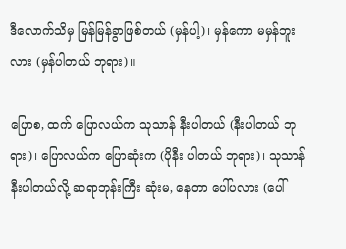ဒီလောက်သိမှ မြန်မြန်ခွာဖြစ်တယ် (မှန်ပါ့)၊ မှန်ကော မမှန်ဘူးလား (မှန်ပါတယ် ဘုရား)။

ပြောစ, ထက် ပြောလယ်က သုသာန် နီးပါတယ် (နီးပါတယ် ဘုရား)၊ ပြောလယ်က ပြောဆုံးက (ပိုနီး ပါတယ် ဘုရား)၊ သုသာန် နီးပါတယ်လို့ ဆရာဘုန်းကြီး ဆုံးမ, နေတာ ပေါ်ပလား (ပေါ်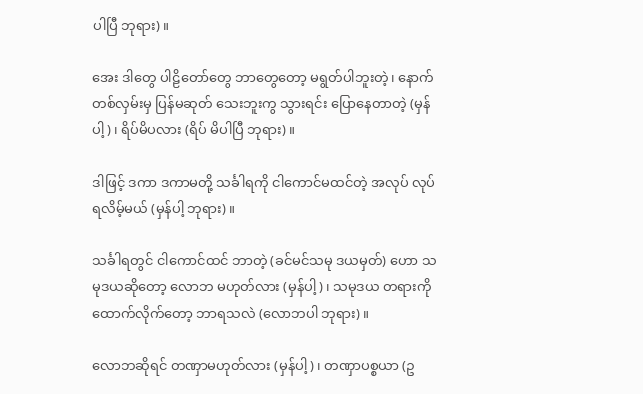ပါပြီ ဘုရား)။

အေး ဒါတွေ ပါဠိတော်တွေ ဘာတွေတော့ မရွတ်ပါဘူးတဲ့၊ နောက် တစ်လှမ်းမှ ပြန်မဆုတ် သေးဘူးကွ သွားရင်း ပြောနေတာတဲ့ (မှန်ပါ့)၊ ရိပ်မိပလား (ရိပ် မိပါပြီ ဘုရား)။

ဒါဖြင့် ဒကာ ဒကာမတို့ သင်္ခါရကို ငါကောင်မထင်တဲ့ အလုပ် လုပ်ရလိမ့်မယ် (မှန်ပါ့ ဘုရား)။

သင်္ခါရတွင် ငါကောင်ထင် ဘာတဲ့ (ခင်မင်သမု ဒယမှတ်) ဟော သမုဒယဆိုတော့ လောဘ မဟုတ်လား (မှန်ပါ့)၊ သမုဒယ တရားကို ထောက်လိုက်တော့ ဘာရသလဲ (လောဘပါ ဘုရား)။

လောဘဆိုရင် တဏှာမဟုတ်လား (မှန်ပါ့)၊ တဏှာပစ္စယာ (ဥ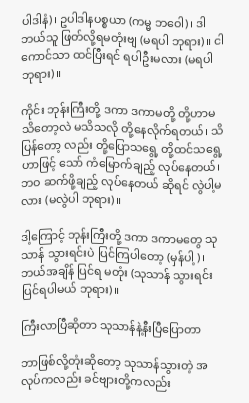ပါဒါနံ)၊ ဥပါဒါနပစ္စယာ (ကမ္မ ဘဝေါ)၊ ဒါ ဘယ်သူ ဖြတ်လို့ရမတုံးဗျ (မရပါ ဘုရား)။ ငါကောင်သာ ထင်ပြီးရင် ရပါဦးမလား (မရပါ ဘုရား)။

ကိုင်း ဘုန်းကြီးတို့ ဒကာ ဒကာမတို့ တို့ဟာမသိတော့လဲ မသိသလို တို့နေလိုက်ရတယ်၊ သိပြန်တော့ လည်း တို့ပြောသရွေ့ တို့ထင်သရွေ့ဟာဖြင့် သော် ကံမြောက်ချည့် လုပ်နေတယ်၊ ဘဝ ဆက်ဖို့ချည့် လုပ်နေတယ် ဆိုရင် လွဲပါ့မလား (မလွဲပါ ဘုရား)။

ဒါ့ကြောင့် ဘုန်းကြီးတို့ ဒကာ ဒကာမတွေ သုသာန် သွားရင်းပဲ ပြင်ကြပါတော့ (မှန်ပါ့)၊ ဘယ်အချိန် ပြင်ရ မတုံး (သုသာန် သွားရင်း ပြင်ရပါမယ် ဘုရား)။

ကြီးလာပြီဆိုတာ သုသာန်နဲ့နီးပြီပြောတာ

ဘာဖြစ်လို့တုံးဆိုတော့ သုသာန်သွားတဲ့ အလုပ်ကလည်း ခင်ဗျားတို့ကလည်း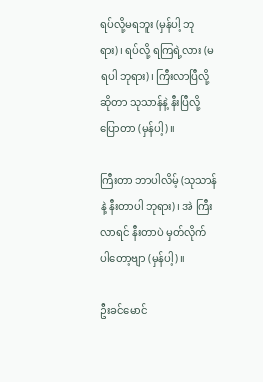ရပ်လို့မရဘူး (မှန်ပါ့ ဘုရား)၊ ရပ်လို့ ရကြရဲ့လား (မရပါ ဘုရား)၊ ကြီးလာပြီလို့ဆိုတာ သုသာန်နဲ့ နီးပြီလို့ပြောတာ (မှန်ပါ့)။

ကြီးတာ ဘာပါလိမ့် (သုသာန်နဲ့ နီးတာပါ ဘုရား)၊ အဲ ကြီးလာရင် နီးတာပဲ မှတ်လိုက် ပါတော့ဗျာ (မှန်ပါ့)။

ဦးခင်မောင်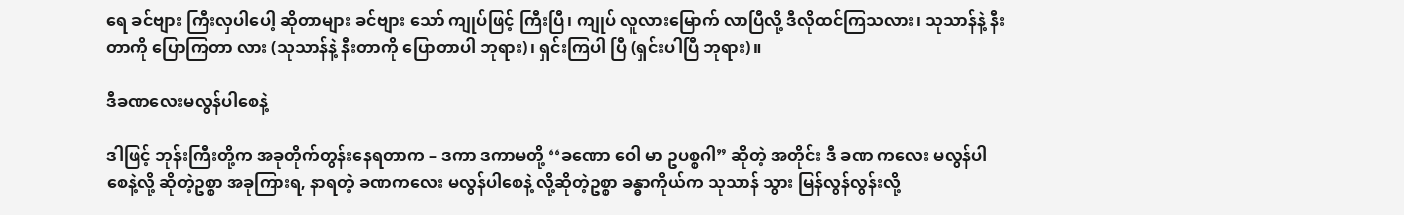ရေ ခင်ဗျား ကြီးလှပါပေါ့ ဆိုတာများ ခင်ဗျား သော် ကျုပ်ဖြင့် ကြီးပြီ၊ ကျုပ် လူလားမြောက် လာပြီလို့ ဒီလိုထင်ကြသလား၊ သုသာန်နဲ့ နီးတာကို ပြောကြတာ လား (သုသာန်နဲ့ နီးတာကို ပြောတာပါ ဘုရား)၊ ရှင်းကြပါ ပြီ (ရှင်းပါပြီ ဘုရား)။

ဒီခဏလေးမလွန်ပါစေနဲ့

ဒါဖြင့် ဘုန်းကြီးတို့က အခုတိုက်တွန်းနေရတာက – ဒကာ ဒကာမတို့ ‘‘ခဏော ဝေါ မာ ဥပစ္စဂါ” ဆိုတဲ့ အတိုင်း ဒီ ခဏ ကလေး မလွန်ပါစေနဲ့လို့ ဆိုတဲ့ဥစ္စာ အခုကြားရ, နာရတဲ့ ခဏကလေး မလွန်ပါစေနဲ့ လို့ဆိုတဲ့ဥစ္စာ ခန္ဓာကိုယ်က သုသာန် သွား မြန်လွန်လွန်းလို့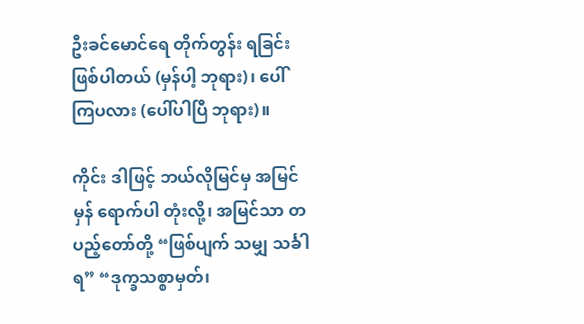ဦးခင်မောင်ရေ တိုက်တွန်း ရခြင်း ဖြစ်ပါတယ် (မှန်ပါ့ ဘုရား)၊ ပေါ်ကြပလား (ပေါ်ပါပြီ ဘုရား)။

ကိုင်း ဒါဖြင့် ဘယ်လိုမြင်မှ အမြင်မှန် ရောက်ပါ တုံးလို့၊ အမြင်သာ တပည့်တော်တို့ “ဖြစ်ပျက် သမျှ သင်္ခါရ” “ဒုက္ခသစ္စာမှတ်၊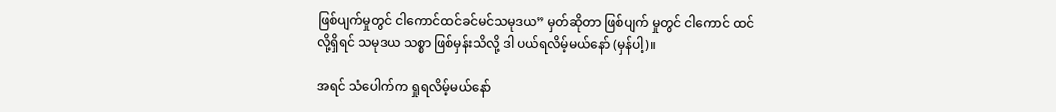ဖြစ်ပျက်မှုတွင် ငါကောင်ထင်ခင်မင်သမုဒယ” မှတ်ဆိုတာ ဖြစ်ပျက် မှုတွင် ငါကောင် ထင်လို့ရှိရင် သမုဒယ သစ္စာ ဖြစ်မှန်းသိလို့ ဒါ ပယ်ရလိမ့်မယ်နော် (မှန်ပါ့)။

အရင် သံပေါက်က ရှုရလိမ့်မယ်နော်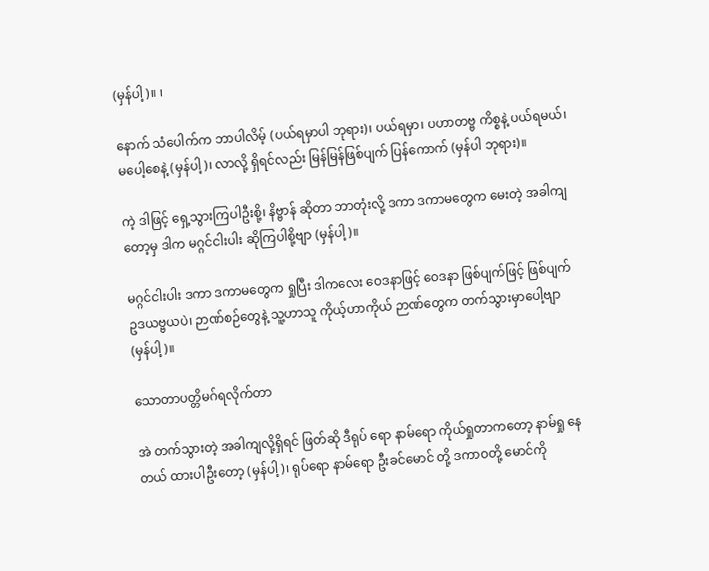(မှန်ပါ့)။ ၊

နောက် သံပေါက်က ဘာပါလိမ့် (ပယ်ရမှာပါ ဘုရား)၊ ပယ်ရမှာ၊ ပဟာတဗ္ဗ ကိစ္စနဲ့ ပယ်ရမယ်၊ မပေါ့စေနဲ့ (မှန်ပါ့)၊ လာလို့ ရှိရင်လည်း မြန်မြန်ဖြစ်ပျက် ပြန်ကောက် (မှန်ပါ ဘုရား)။

ကဲ့ ဒါဖြင့် ရှေ့သွားကြပါဦးစို့၊ နိဗ္ဗာန် ဆိုတာ ဘာတုံးလို့ ဒကာ ဒကာမတွေက မေးတဲ့ အခါကျတော့မှ ဒါက မဂ္ဂင်ငါးပါး ဆိုကြပါစို့ဗျာ (မှန်ပါ့)။

မဂ္ဂင်ငါးပါး ဒကာ ဒကာမတွေက ရှုပြီး ဒါကလေး ဝေဒနာဖြင့် ဝေဒနာ ဖြစ်ပျက်ဖြင့် ဖြစ်ပျက် ဥဒယဗ္ဗယပဲ၊ ဉာဏ်စဉ်တွေနဲ့ သူ့ဟာသူ ကိုယ့်ဟာကိုယ် ဉာဏ်တွေက တက်သွားမှာပေါ့ဗျာ (မှန်ပါ့)။

သောတာပတ္တိမဂ်ရလိုက်တာ

အဲ တက်သွားတဲ့ အခါကျလို့ရှိရင် ဖြတ်ဆို ဒီရုပ် ရော နာမ်ရော ကိုယ်ရှုတာကတော့ နာမ်ရှု နေတယ် ထားပါဦးတော့ (မှန်ပါ့)၊ ရုပ်ရော နာမ်ရော ဦးခင်မောင် တို့ ဒကာဝတို့ မောင်ကို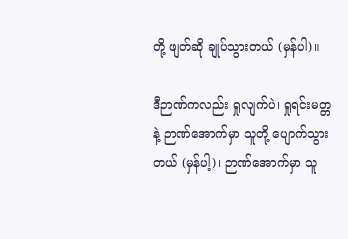တို့ ဖျတ်ဆို ချုပ်သွားတယ် (မှန်ပါ)။

ဒီဉာဏ်ကလည်း ရှုလျက်ပဲ၊ ရှုရင်းမတ္တနဲ့ ဉာဏ်အောက်မှာ သူတို့ ပျောက်သွားတယ် (မှန်ပါ့)၊ ဉာဏ်အောက်မှာ သူ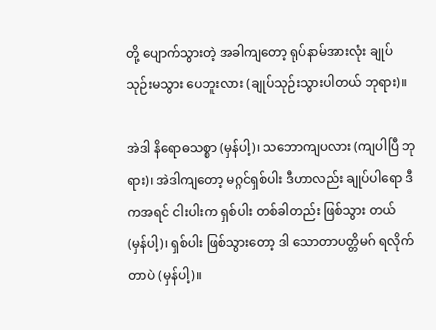တို့ ပျောက်သွားတဲ့ အခါကျတော့ ရုပ်နာမ်အားလုံး ချုပ်သုဉ်းမသွား ပေဘူးလား (ချုပ်သုဉ်းသွားပါတယ် ဘုရား)။

အဲဒါ နိရောဓသစ္စာ (မှန်ပါ့)၊ သဘောကျပလား (ကျပါပြီ ဘုရား)၊ အဲဒါကျတော့ မဂ္ဂင်ရှစ်ပါး ဒီဟာလည်း ချုပ်ပါရော ဒီကအရင် ငါးပါးက ရှစ်ပါး တစ်ခါတည်း ဖြစ်သွား တယ် (မှန်ပါ့)၊ ရှစ်ပါး ဖြစ်သွားတော့ ဒါ သောတာပတ္တိမဂ် ရလိုက်တာပဲ (မှန်ပါ့)။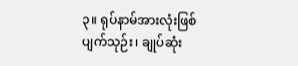၃။ ရုပ်နာမ်အားလုံးဖြစ်ပျက်သုဉ်း၊ ချုပ်ဆုံး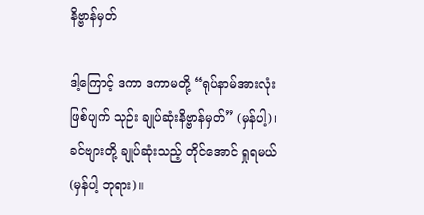နိဗ္ဗာန်မှတ်

ဒါ့ကြောင့် ဒကာ ဒကာမတို့ “ရုပ်နာမ်အားလုံး ဖြစ်ပျက် သုဉ်း ချုပ်ဆုံးနိဗ္ဗာန်မှတ်” (မှန်ပါ့)၊ ခင်ဗျားတို့ ချုပ်ဆုံးသည့် တိုင်အောင် ရှုရမယ် (မှန်ပါ့ ဘုရား)။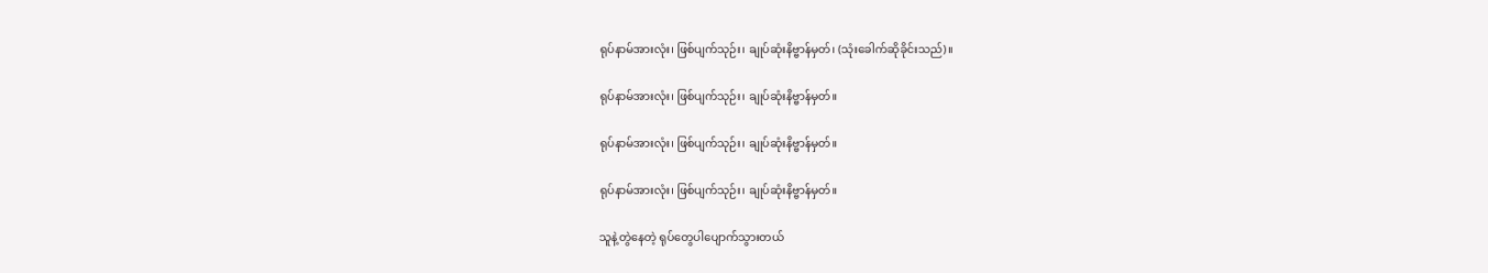ရုပ်နာမ်အားလုံး၊ ဖြစ်ပျက်သုဉ်း၊ ချုပ်ဆုံးနိဗ္ဗာန်မှတ်၊ (သုံးခေါက်ဆိုခိုင်းသည်)။

ရုပ်နာမ်အားလုံး၊ ဖြစ်ပျက်သုဉ်း၊ ချုပ်ဆုံးနိဗ္ဗာန်မှတ်။

ရုပ်နာမ်အားလုံး၊ ဖြစ်ပျက်သုဉ်း၊ ချုပ်ဆုံးနိဗ္ဗာန်မှတ်။

ရုပ်နာမ်အားလုံး၊ ဖြစ်ပျက်သုဉ်း၊ ချုပ်ဆုံးနိဗ္ဗာန်မှတ်။

သူနဲ့တွဲနေတဲ့ ရုပ်တွေပါပျောက်သွားတယ်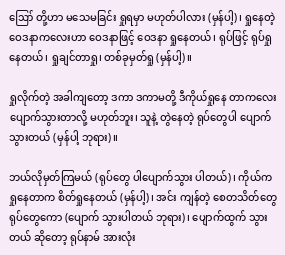ဪ တို့ဟာ မသေမခြင်း ရှုရမှာ မဟုတ်ပါလား (မှန်ပါ့)၊ ရှုနေတဲ့ ဝေဒနာကလေးဟာ ဝေဒနာဖြင့် ဝေဒနာ ရှုနေတယ်၊ ရုပ်ဖြင့် ရုပ်ရှုနေတယ်၊ ရှုချင်တာရှု၊ တစ်ခုမှတ်ရှု (မှန်ပါ့)။

ရှုလိုက်တဲ့ အခါကျတော့ ဒကာ ဒကာမတို့ ဒီကိုယ်ရှုနေ တာကလေး ပျောက်သွားတာလို့ မဟုတ်ဘူး၊ သူနဲ့ တွဲနေတဲ့ ရုပ်တွေပါ ပျောက်သွားတယ် (မှန်ပါ့ ဘုရား)။

ဘယ်လိုမှတ်ကြမယ် (ရုပ်တွေ ပါပျောက်သွား ပါတယ်)၊ ကိုယ်က ရှုနေတာက စိတ်ရှုနေတယ် (မှန်ပါ့)၊ အင်း ကျန်တဲ့ စေတသိတ်တွေ ရုပ်တွေကော (ပျောက် သွားပါတယ် ဘုရား)၊ ပျောက်ထွက် သွားတယ် ဆိုတော့ ရုပ်နာမ် အားလုံး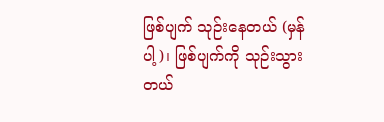ဖြစ်ပျက် သုဉ်းနေတယ် (မှန်ပါ့)၊ ဖြစ်ပျက်ကို သုဉ်းသွားတယ်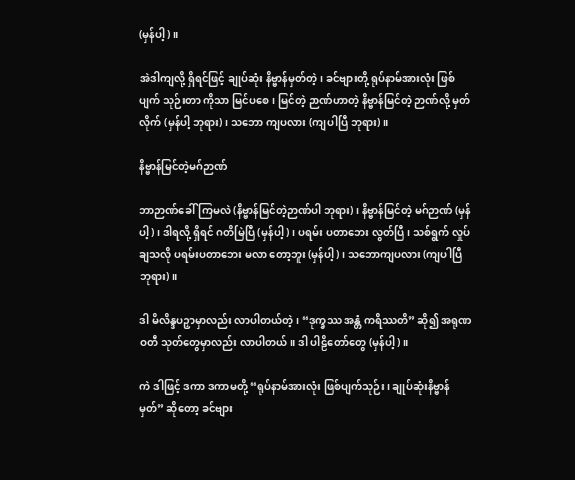(မှန်ပါ့)။

အဲဒါကျလို့ ရှိရင်ဖြင့် ချုပ်ဆုံး နိဗ္ဗာန်မှတ်တဲ့၊ ခင်ဗျားတို့ ရုပ်နာမ်အားလုံး ဖြစ်ပျက် သုဉ်းတာ ကိုသာ မြင်ပစေ၊ မြင်တဲ့ ဉာဏ်ဟာတဲ့ နိဗ္ဗာန်မြင်တဲ့ ဉာဏ်လို့ မှတ်လိုက် (မှန်ပါ့ ဘုရား)၊ သဘော ကျပလား (ကျပါပြီ ဘုရား)။

နိဗ္ဗာန်မြင်တဲ့မဂ်ဉာဏ်

ဘာဉာဏ်ခေါ်ကြမလဲ (နိဗ္ဗာန်မြင်တဲ့ဉာဏ်ပါ ဘုရား)၊ နိဗ္ဗာန်မြင်တဲ့ မဂ်ဉာဏ် (မှန်ပါ့)၊ ဒါရလို့ ရှိရင် ဂတိမြဲပြီ (မှန်ပါ့)၊ ပရမ်း ပတာဘေး လွတ်ပြီ၊ သစ်ရွက် လှုပ်ချသလို ပရမ်းပတာဘေး မလာ တော့ဘူး (မှန်ပါ့)၊ သဘောကျပလား (ကျပါပြီ ဘုရား)။

ဒါ မိလိန္ဒပဉှာမှာလည်း လာပါတယ်တဲ့၊ “ဒုက္ခဿ အန္တံ ကရိဿတိ” ဆို၍ အရုဏဝတီ သုတ်တွေမှာလည်း လာပါတယ်။ ဒါ ပါဠိတော်တွေ (မှန်ပါ့)။

ကဲ ဒါဖြင့် ဒကာ ဒကာမတို့ “ရုပ်နာမ်အားလုံး ဖြစ်ပျက်သုဉ်း၊ ချုပ်ဆုံးနိဗ္ဗာန်မှတ်” ဆိုတော့ ခင်ဗျား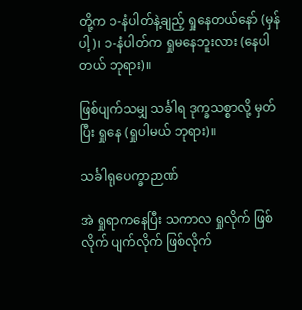တို့က ၁-နံပါတ်နဲ့ချည့် ရှုနေတယ်နော် (မှန်ပါ့)၊ ၁-နံပါတ်က ရှုမနေဘူးလား (နေပါတယ် ဘုရား)။

ဖြစ်ပျက်သမျှ သင်္ခါရ ဒုက္ခသစ္စာလို့ မှတ်ပြီး ရှုနေ (ရှုပါမယ် ဘုရား)။

သင်္ခါရုပေက္ခာဉာဏ်

အဲ ရှုရာကနေပြီး သကာလ ရှုလိုက် ဖြစ်လိုက် ပျက်လိုက် ဖြစ်လိုက်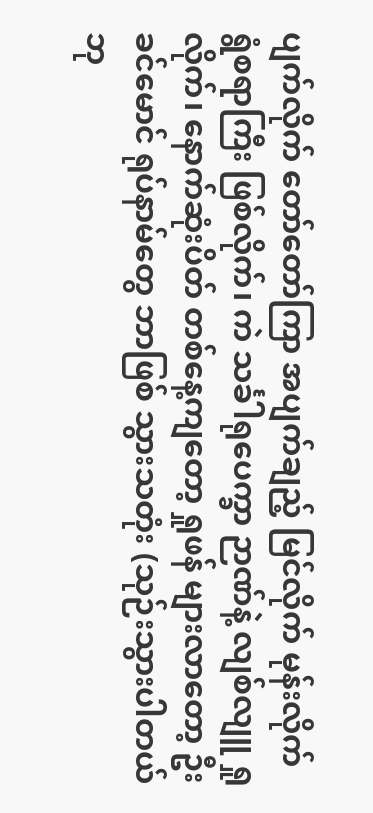ပျက်လိုက် တော်တော်ကြာ အပျက်ချည့် မြင်လိုက် မုန်းလိုက် ရွံစရာကြီး ဖြစ်လိုက်၊ ကဲ သင်္ခါရုပေက္ခာ ဉာဏ်နဲ့ လျစ်လျူ ရှုလိုက်၊ နောက်ဆုံးပိတ် တစ်နေ့ကျတော့ ရှုဖန် များလာတော့ ဦးခင်မောင် ရုပ်နာမ်တွေ ဘာဖြစ် သွားသတုံး (သုဉ်းသွားပါတယ် ဘု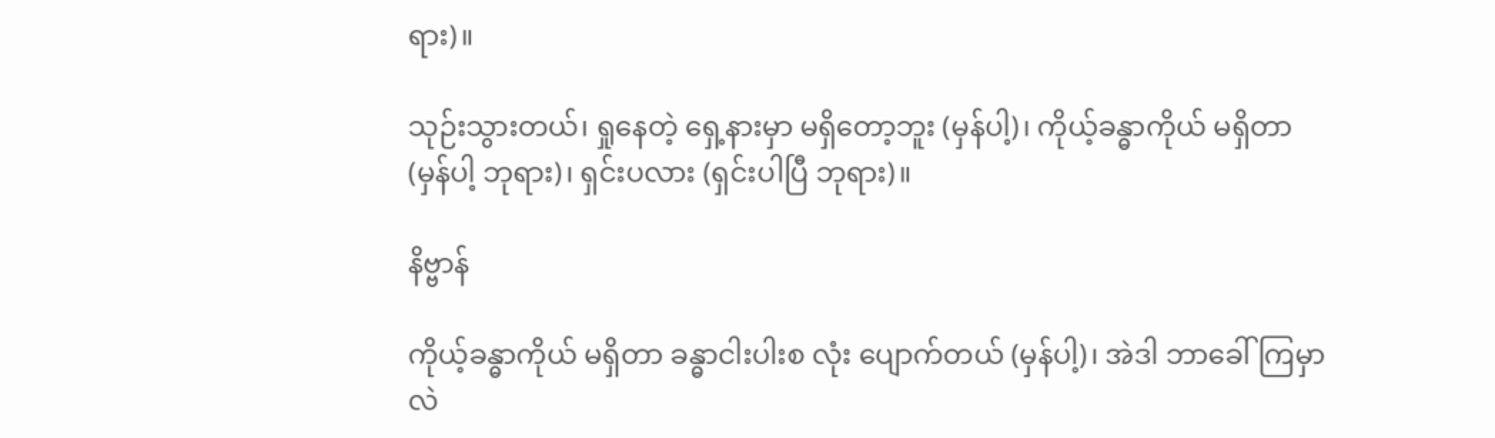ရား)။

သုဉ်းသွားတယ်၊ ရှုနေတဲ့ ရှေ့နားမှာ မရှိတော့ဘူး (မှန်ပါ့)၊ ကိုယ့်ခန္ဓာကိုယ် မရှိတာ (မှန်ပါ့ ဘုရား)၊ ရှင်းပလား (ရှင်းပါပြီ ဘုရား)။

နိဗ္ဗာန်

ကိုယ့်ခန္ဓာကိုယ် မရှိတာ ခန္ဓာငါးပါးစ လုံး ပျောက်တယ် (မှန်ပါ့)၊ အဲဒါ ဘာခေါ်ကြမှာလဲ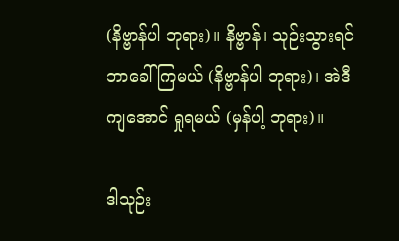(နိဗ္ဗာန်ပါ ဘုရား)။ နိဗ္ဗာန်၊ သုဉ်းသွားရင် ဘာခေါ်ကြမယ် (နိဗ္ဗာန်ပါ ဘုရား)၊ အဲဒီကျအောင် ရှုရမယ် (မှန်ပါ့ ဘုရား)။

ဒါသုဉ်း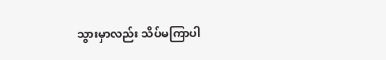သွားမှာလည်း သိပ်မကြာပါ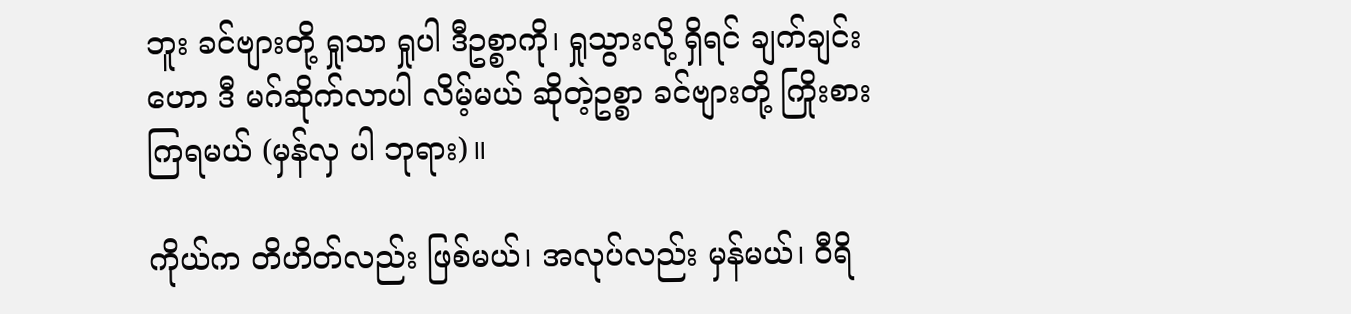ဘူး ခင်ဗျားတို့ ရှုသာ ရှုပါ ဒီဥစ္စာကို၊ ရှုသွားလို့ ရှိရင် ချက်ချင်းဟော ဒီ မဂ်ဆိုက်လာပါ လိမ့်မယ် ဆိုတဲ့ဥစ္စာ ခင်ဗျားတို့ ကြိုးစားကြရမယ် (မှန်လှ ပါ ဘုရား)။

ကိုယ်က တိဟိတ်လည်း ဖြစ်မယ်၊ အလုပ်လည်း မှန်မယ်၊ ဝီရိ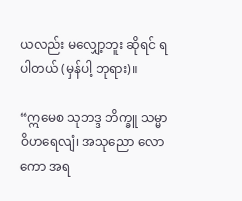ယလည်း မလျှော့ဘူး ဆိုရင် ရပါတယ် (မှန်ပါ့ ဘုရား)။

“ဣမေစ သုဘဒ္ဒ ဘိက္ခူ သမ္မာ ဝိဟရေလျံ၊ အသုညော လောကော အရ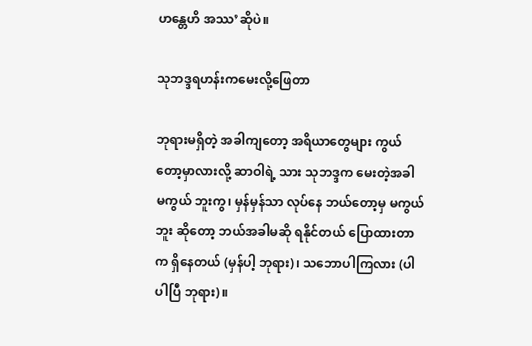ဟန္တေဟိ အဿ’ဆိုပဲ။

သုဘဒ္ဒရဟန်းကမေးလို့ဖြေတာ

ဘုရားမရှိတဲ့ အခါကျတော့ အရိယာတွေများ ကွယ် တော့မှာလားလို့ ဆာဝါရဲ့ သား သုဘဒ္ဒက မေးတဲ့အခါ မကွယ် ဘူးကွ၊ မှန်မှန်သာ လုပ်နေ ဘယ်တော့မှ မကွယ်ဘူး ဆိုတော့ ဘယ်အခါမဆို ရနိုင်တယ် ပြောထားတာက ရှိနေတယ် (မှန်ပါ့ ဘုရား)၊ သဘောပါကြလား (ပါပါပြီ ဘုရား)။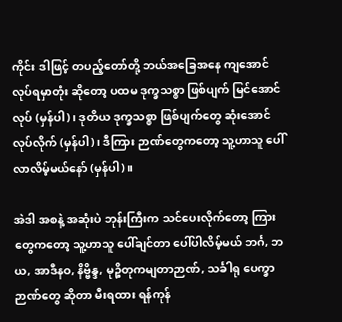ကိုင်း ဒါဖြင့် တပည့်တော်တို့ ဘယ်အခြေအနေ ကျအောင် လုပ်ရမှာတုံး ဆိုတော့ ပထမ ဒုက္ခသစ္စာ ဖြစ်ပျက် မြင်အောင်လုပ် (မှန်ပါ)၊ ဒုတိယ ဒုက္ခသစ္စာ ဖြစ်ပျက်တွေ ဆုံးအောင် လုပ်လိုက် (မှန်ပါ)၊ ဒီကြား ဉာဏ်တွေကတော့ သူ့ဟာသူ ပေါ်လာလိမ့်မယ်နော် (မှန်ပါ)။

အဲဒါ အစနဲ့ အဆုံးပဲ ဘုန်းကြီးက သင်ပေးလိုက်တော့ ကြားတွေကတော့ သူ့ဟာသူ ပေါ်ချင်တာ ပေါ်ပါလိမ့်မယ် ဘင်္ဂ, ဘယ, အာဒီနဝ, နိဗ္ဗိန္ဒ, မုဉ္စိတုကမျတာဉာဏ်, သင်္ခါရု ပေက္ခာ ဉာဏ်တွေ ဆိုတာ မီးရထား ရန်ကုန်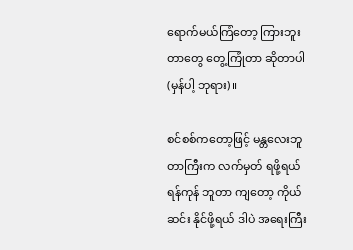ရောက်မယ်ကြံတော့ ကြားဘူးတာတွေ တွေ့ကြုံတာ ဆိုတာပါ (မှန်ပါ့ ဘုရား)။

စင်စစ်ကတော့ဖြင့် မန္တလေးဘူတာကြီးက လက်မှတ် ရဖို့ရယ် ရန်ကုန် ဘူတာ ကျတော့ ကိုယ်ဆင်း နိုင်ဖို့ရယ် ဒါပဲ အရေးကြီး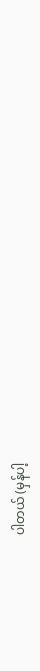ပါတယ် (မှန်ပါ့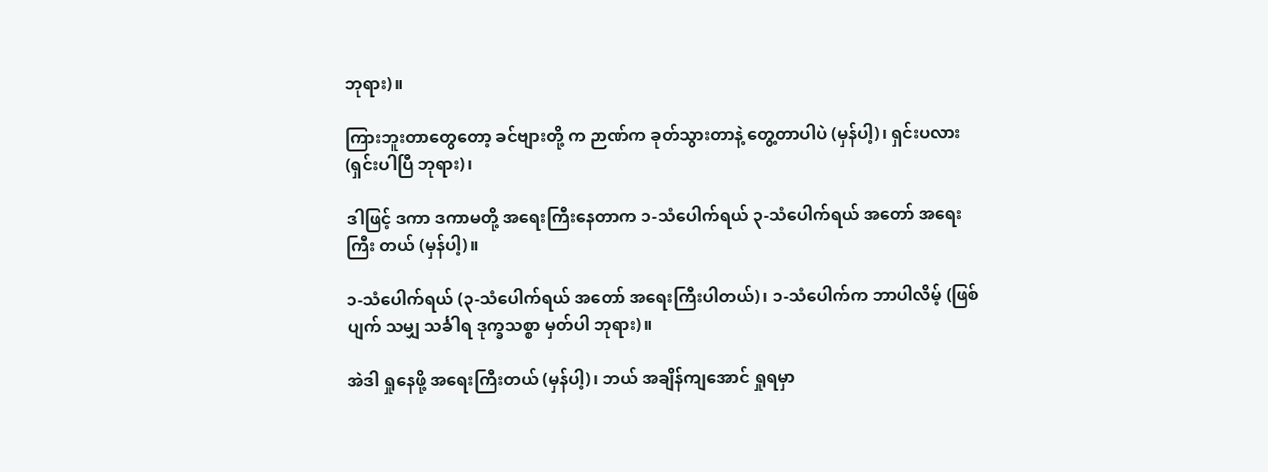ဘုရား)။

ကြားဘူးတာတွေတော့ ခင်ဗျားတို့ က ဉာဏ်က ခုတ်သွားတာနဲ့ တွေ့တာပါပဲ (မှန်ပါ့)၊ ရှင်းပလား (ရှင်းပါပြီ ဘုရား)၊

ဒါဖြင့် ဒကာ ဒကာမတို့ အရေးကြီးနေတာက ၁-သံပေါက်ရယ် ၃-သံပေါက်ရယ် အတော် အရေးကြီး တယ် (မှန်ပါ့)။

၁-သံပေါက်ရယ် (၃-သံပေါက်ရယ် အတော် အရေးကြီးပါတယ်)၊ ၁-သံပေါက်က ဘာပါလိမ့် (ဖြစ်ပျက် သမျှ သင်္ခါရ ဒုက္ခသစ္စာ မှတ်ပါ ဘုရား)။

အဲဒါ ရှုနေဖို့ အရေးကြီးတယ် (မှန်ပါ့)၊ ဘယ် အချိန်ကျအောင် ရှုရမှာ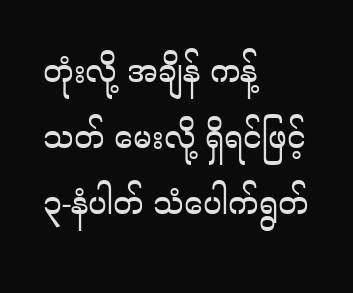တုံးလို့ အချိန် ကန့်သတ် မေးလို့ ရှိရင်ဖြင့် ၃-နံပါတ် သံပေါက်ရွတ်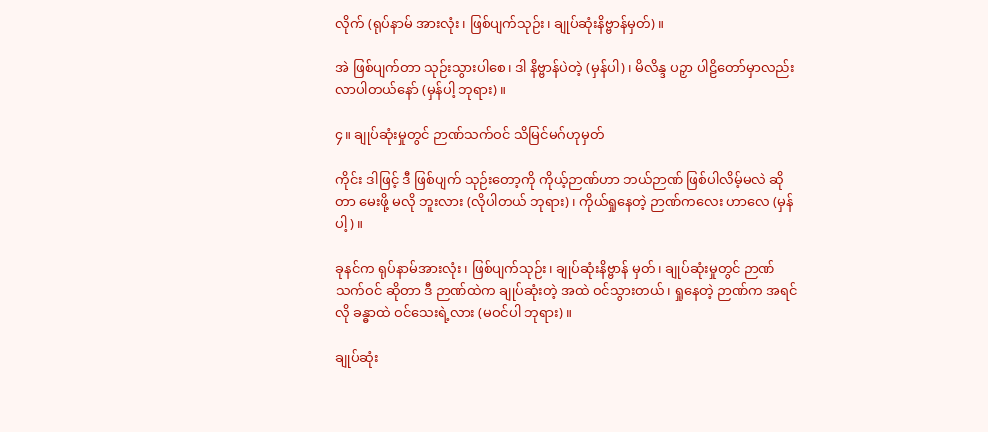လိုက် (ရုပ်နာမ် အားလုံး၊ ဖြစ်ပျက်သုဉ်း၊ ချုပ်ဆုံးနိဗ္ဗာန်မှတ်)။

အဲ ဖြစ်ပျက်တာ သုဉ်းသွားပါစေ၊ ဒါ နိဗ္ဗာန်ပဲတဲ့ (မှန်ပါ)၊ မိလိန္ဒ ပဉှာ ပါဠိတော်မှာလည်း လာပါတယ်နော် (မှန်ပါ့ ဘုရား)။

၄။ ချုပ်ဆုံးမှုတွင် ဉာဏ်သက်ဝင် သိမြင်မဂ်ဟုမှတ်

ကိုင်း ဒါဖြင့် ဒီ ဖြစ်ပျက် သုဉ်းတော့ကို ကိုယ့်ဉာဏ်ဟာ ဘယ်ဉာဏ် ဖြစ်ပါလိမ့်မလဲ ဆိုတာ မေးဖို့ မလို ဘူးလား (လိုပါတယ် ဘုရား)၊ ကိုယ်ရှုနေတဲ့ ဉာဏ်ကလေး ဟာလေ (မှန်ပါ့)။

ခုနင်က ရုပ်နာမ်အားလုံး၊ ဖြစ်ပျက်သုဉ်း၊ ချုပ်ဆုံးနိဗ္ဗာန် မှတ်၊ ချုပ်ဆုံးမှုတွင် ဉာဏ်သက်ဝင် ဆိုတာ ဒီ ဉာဏ်ထဲက ချုပ်ဆုံးတဲ့ အထဲ ဝင်သွားတယ်၊ ရှုနေတဲ့ ဉာဏ်က အရင်လို ခန္ဓာထဲ ဝင်သေးရဲ့လား (မဝင်ပါ ဘုရား)။

ချုပ်ဆုံး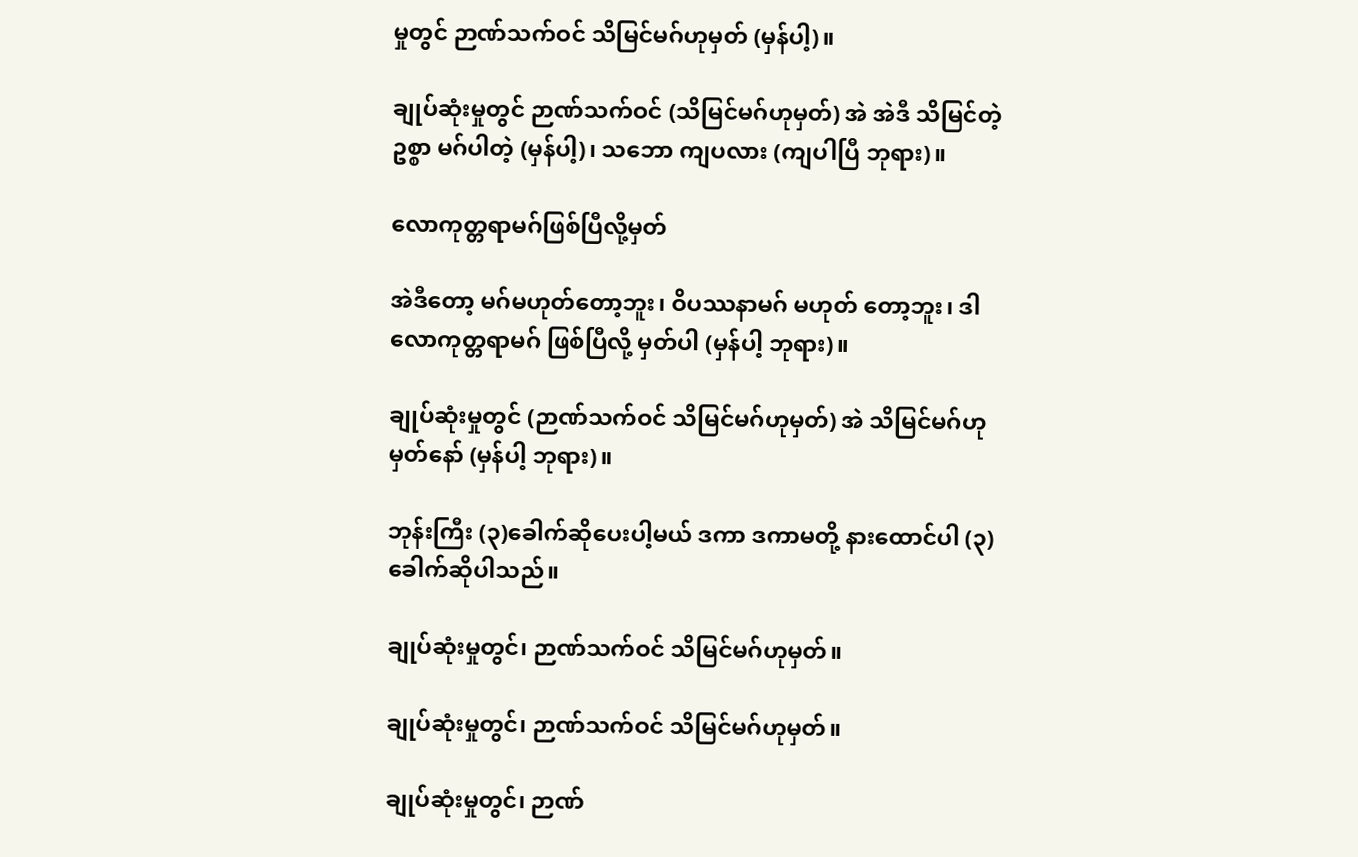မှုတွင် ဉာဏ်သက်ဝင် သိမြင်မဂ်ဟုမှတ် (မှန်ပါ့)။

ချုပ်ဆုံးမှုတွင် ဉာဏ်သက်ဝင် (သိမြင်မဂ်ဟုမှတ်) အဲ အဲဒီ သိမြင်တဲ့ဥစ္စာ မဂ်ပါတဲ့ (မှန်ပါ့)၊ သဘော ကျပလား (ကျပါပြီ ဘုရား)။

လောကုတ္တရာမဂ်ဖြစ်ပြီလို့မှတ်

အဲဒီတော့ မဂ်မဟုတ်တော့ဘူး၊ ဝိပဿနာမဂ် မဟုတ် တော့ဘူး၊ ဒါ လောကုတ္တရာမဂ် ဖြစ်ပြီလို့ မှတ်ပါ (မှန်ပါ့ ဘုရား)။

ချုပ်ဆုံးမှုတွင် (ဉာဏ်သက်ဝင် သိမြင်မဂ်ဟုမှတ်) အဲ သိမြင်မဂ်ဟုမှတ်နော် (မှန်ပါ့ ဘုရား)။

ဘုန်းကြီး (၃)ခေါက်ဆိုပေးပါ့မယ် ဒကာ ဒကာမတို့ နားထောင်ပါ (၃)ခေါက်ဆိုပါသည်။

ချုပ်ဆုံးမှုတွင်၊ ဉာဏ်သက်ဝင် သိမြင်မဂ်ဟုမှတ်။

ချုပ်ဆုံးမှုတွင်၊ ဉာဏ်သက်ဝင် သိမြင်မဂ်ဟုမှတ်။

ချုပ်ဆုံးမှုတွင်၊ ဉာဏ်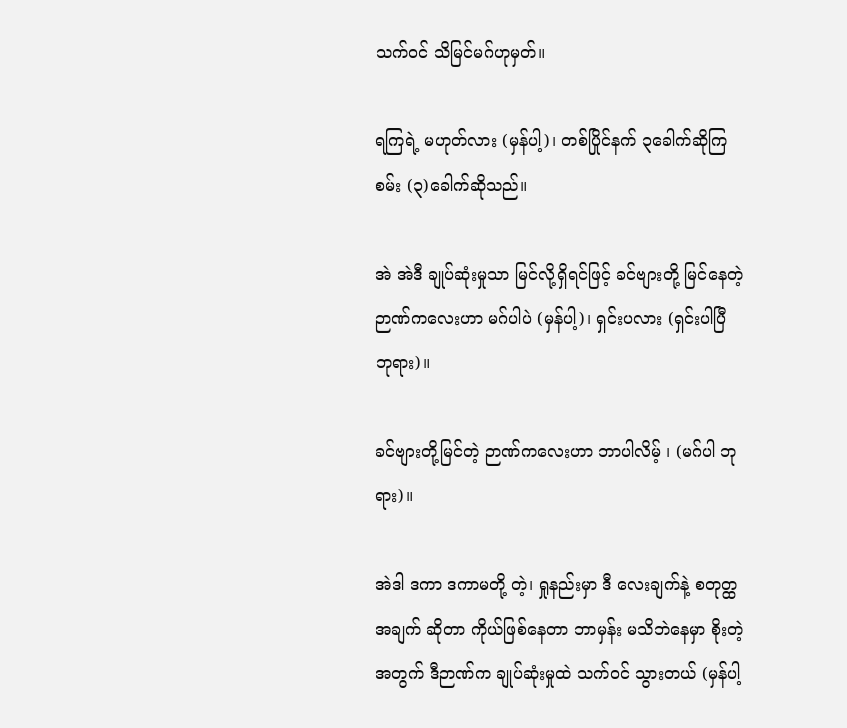သက်ဝင် သိမြင်မဂ်ဟုမှတ်။

ရကြရဲ့ မဟုတ်လား (မှန်ပါ့)၊ တစ်ပြိုင်နက် ၃ခေါက်ဆိုကြစမ်း (၃)ခေါက်ဆိုသည်။

အဲ အဲဒီ ချုပ်ဆုံးမှုသာ မြင်လို့ရှိရင်ဖြင့် ခင်ဗျားတို့ မြင်နေတဲ့ ဉာဏ်ကလေးဟာ မဂ်ပါပဲ (မှန်ပါ့)၊ ရှင်းပလား (ရှင်းပါပြီ ဘုရား)။

ခင်ဗျားတို့မြင်တဲ့ ဉာဏ်ကလေးဟာ ဘာပါလိမ့် ၊ (မဂ်ပါ ဘုရား)။

အဲဒါ ဒကာ ဒကာမတို့ တဲ့၊ ရှုနည်းမှာ ဒီ လေးချက်နဲ့ စတုတ္ထ အချက် ဆိုတာ ကိုယ်ဖြစ်နေတာ ဘာမှန်း မသိဘဲနေမှာ စိုးတဲ့အတွက် ဒီဉာဏ်က ချုပ်ဆုံးမှုထဲ သက်ဝင် သွားတယ် (မှန်ပါ့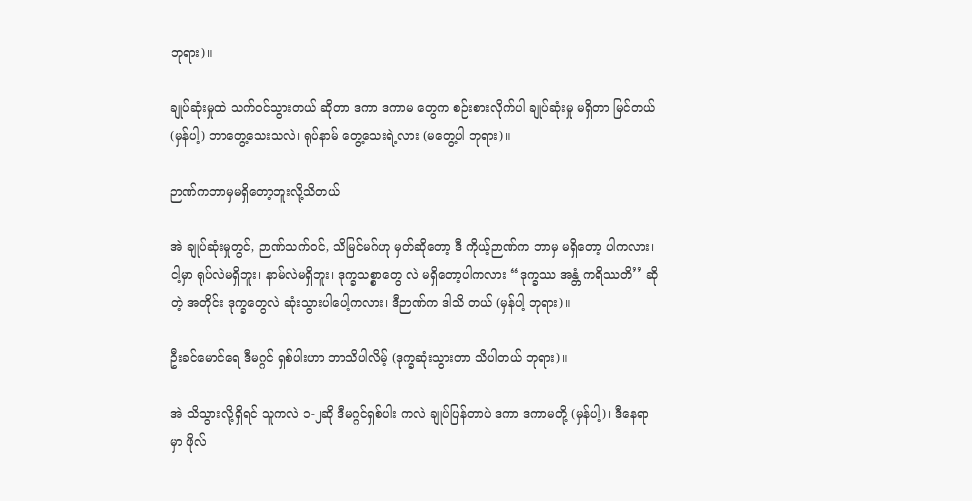ဘုရား)။

ချုပ်ဆုံးမှုထဲ သက်ဝင်သွားတယ် ဆိုတာ ဒကာ ဒကာမ တွေက စဉ်းစားလိုက်ပါ ချုပ်ဆုံးမှု မရှိတာ မြင်တယ် (မှန်ပါ့) ဘာတွေ့သေးသလဲ၊ ရုပ်နာမ် တွေ့သေးရဲ့လား (မတွေ့ပါ ဘုရား)။

ဉာဏ်ကဘာမှမရှိတော့ဘူးလို့သိတယ်

အဲ ချုပ်ဆုံးမှုတွင်, ဉာဏ်သက်ဝင်, သိမြင်မဂ်ဟု မှတ်ဆိုတော့ ဒီ ကိုယ့်ဉာဏ်က ဘာမှ မရှိတော့ ပါကလား၊ ငါ့မှာ ရုပ်လဲမရှိဘူး၊ နာမ်လဲမရှိဘူး၊ ဒုက္ခသစ္စာတွေ လဲ မရှိတော့ပါကလား “ဒုက္ခဿ အန္တံ ကရိဿတိ’’ ဆိုတဲ့ အတိုင်း ဒုက္ခတွေလဲ ဆုံးသွားပါပေါ့ကလား၊ ဒီဉာဏ်က ဒါသိ တယ် (မှန်ပါ့ ဘုရား)။

ဦးခင်မောင်ရေ ဒီမဂ္ဂင် ရှစ်ပါးဟာ ဘာသိပါလိမ့် (ဒုက္ခဆုံးသွားတာ သိပါတယ် ဘုရား)။

အဲ သိသွားလို့ရှိရင် သူကလဲ ၁-၂ဆို ဒီမဂ္ဂင်ရှစ်ပါး ကလဲ ချုပ်ပြန်တာပဲ ဒကာ ဒကာမတို့ (မှန်ပါ့)၊ ဒီနေရာမှာ ဖိုလ်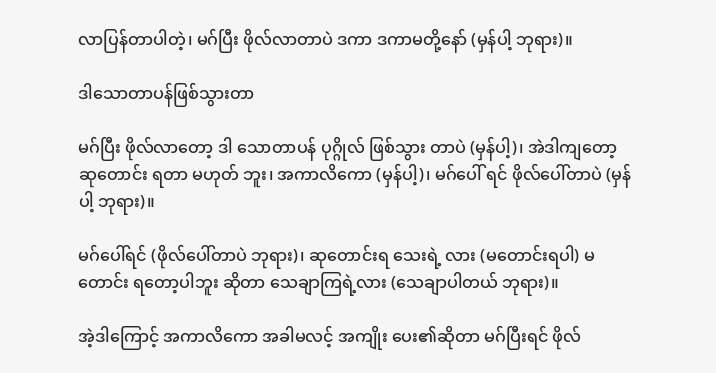လာပြန်တာပါတဲ့၊ မဂ်ပြီး ဖိုလ်လာတာပဲ ဒကာ ဒကာမတို့နော် (မှန်ပါ့ ဘုရား)။

ဒါသောတာပန်ဖြစ်သွားတာ

မဂ်ပြီး ဖိုလ်လာတော့ ဒါ သောတာပန် ပုဂ္ဂိုလ် ဖြစ်သွား တာပဲ (မှန်ပါ့)၊ အဲဒါကျတော့ ဆုတောင်း ရတာ မဟုတ် ဘူး၊ အကာလိကော (မှန်ပါ့)၊ မဂ်ပေါ် ရင် ဖိုလ်ပေါ်တာပဲ (မှန်ပါ့ ဘုရား)။

မဂ်ပေါ်ရင် (ဖိုလ်ပေါ်တာပဲ ဘုရား)၊ ဆုတောင်းရ သေးရဲ့ လား (မတောင်းရပါ) မတောင်း ရတော့ပါဘူး ဆိုတာ သေချာကြရဲ့လား (သေချာပါတယ် ဘုရား)။

အဲ့ဒါကြောင့် အကာလိကော အခါမလင့် အကျိုး ပေး၏ဆိုတာ မဂ်ပြီးရင် ဖိုလ်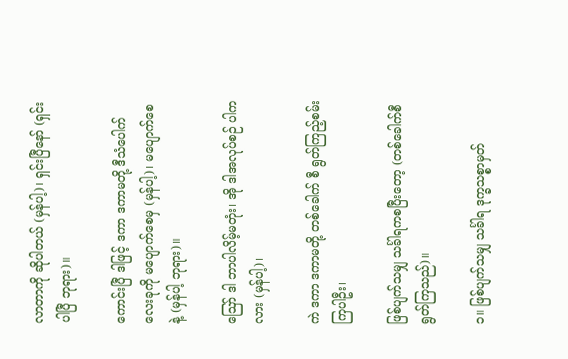လာတာကို ဆိုပါတယ် (မှန်ပါ့)၊ ရှင်းပြီနော် (ရှင်းပါပြီ ဘုရား)။

ကောင်းပြီ ဒါဖြင့် ဒကာ ဒကာမတို့ ဒီသံပေါက် လေးခုကို မပျောက်စေမှ (မှန်ပါ့)၊ မပျောက်စေနဲ့ (မှန်ပါ့ ဘုရား)။

ဪ ဒါ ဘာပါလိမ့်မတုံး၊ အို ဒါအလုပ်စဉ် ပါကလား (မှန်ပါ့)၊

ကဲ ဒကာ ဒကာမတို့ တစ်ခေါက် စီ ရွတ်ကြည့်စမ်းကြပါဦး၊

ဖြစ်ပျက်သမျှ သင်္ခါရကစပြီးတော့ (တစ်ခေါက်စီရွတ်ကြသည်)။

၁။ ဖြစ်ပျက်သမျှ သင်္ခါရ ဒုက္ခသစ္စာမှတ်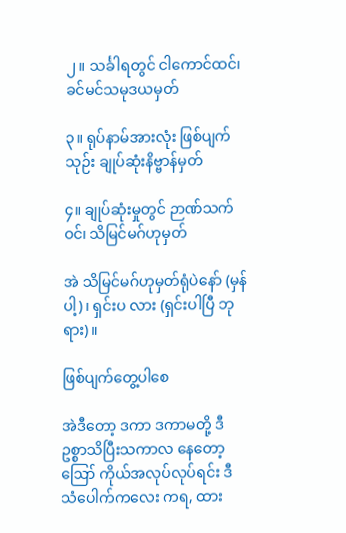၂။ သင်္ခါရတွင် ငါကောင်ထင်၊ ခင်မင်သမုဒယမှတ်

၃။ ရုပ်နာမ်အားလုံး ဖြစ်ပျက်သုဉ်း ချုပ်ဆုံးနိဗ္ဗာန်မှတ်

၄။ ချုပ်ဆုံးမှုတွင် ဉာဏ်သက်ဝင်၊ သိမြင်မဂ်ဟုမှတ်

အဲ သိမြင်မဂ်ဟုမှတ်ရုံပဲနော် (မှန်ပါ့)၊ ရှင်းပ လား (ရှင်းပါပြီ ဘုရား)။

ဖြစ်ပျက်တွေ့ပါစေ

အဲဒီတော့ ဒကာ ဒကာမတို့ ဒီဥစ္စာသိပြီးသကာလ နေတော့ ဪ ကိုယ်အလုပ်လုပ်ရင်း ဒီသံပေါက်ကလေး ကရ, ထား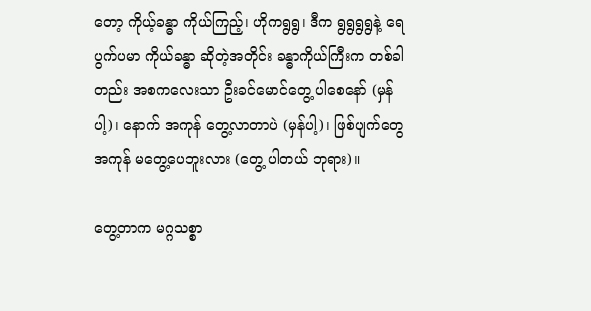တော့ ကိုယ့်ခန္ဓာ ကိုယ်ကြည့်၊ ဟိုကရွရွ၊ ဒီက ရွရွရွရွနဲ့ ရေပွက်ပမာ ကိုယ်ခန္ဓာ ဆိုတဲ့အတိုင်း ခန္ဓာကိုယ်ကြီးက တစ်ခါတည်း အစကလေးသာ ဦးခင်မောင်တွေ့ ပါစေနော် (မှန်ပါ့)၊ နောက် အကုန် တွေ့လာတာပဲ (မှန်ပါ့)၊ ဖြစ်ပျက်တွေ အကုန် မတွေ့ပေဘူးလား (တွေ့ ပါတယ် ဘုရား)။

တွေ့တာက မဂ္ဂသစ္စာ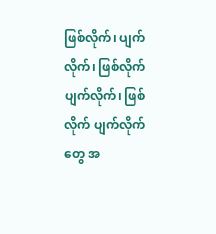ဖြစ်လိုက်၊ ပျက်လိုက်၊ ဖြစ်လိုက် ပျက်လိုက်၊ ဖြစ်လိုက် ပျက်လိုက်တွေ အ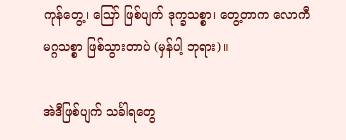ကုန်တွေ့၊ ဪ ဖြစ်ပျက် ဒုက္ခသစ္စာ၊ တွေ့တာက လောကီ မဂ္ဂသစ္စာ ဖြစ်သွားတာပဲ (မှန်ပါ့ ဘုရား)။

အဲဒီဖြစ်ပျက် သင်္ခါရတွေ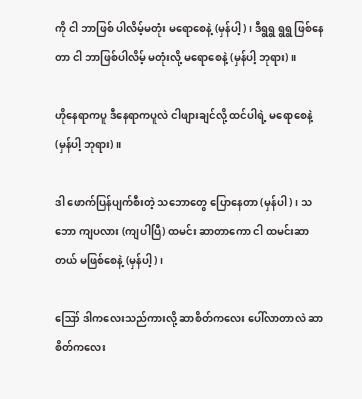ကို ငါ ဘာဖြစ် ပါလိမ့်မတုံး မရောစေနဲ့ (မှန်ပါ့)၊ ဒီရွရွ ရွရွ ဖြစ်နေတာ ငါ ဘာဖြစ်ပါလိမ့် မတုံးလို့ မရောစေနဲ့ (မှန်ပါ့ ဘုရား)။

ဟိုနေရာကပူ ဒီနေရာကပူလဲ ငါဖျားချင်လို့ ထင်ပါရဲ့ မရောစေနဲ့ (မှန်ပါ့ ဘုရား)။

ဒါ ဖောက်ပြန်ပျက်စီးတဲ့ သဘောတွေ ပြောနေတာ (မှန်ပါ)၊ သဘော ကျပလား (ကျပါပြီ) ထမင်း ဆာတာကော ငါ ထမင်းဆာတယ် မဖြစ်စေနဲ့ (မှန်ပါ့)၊

ဪ ဒါကလေးသည်ကားလို့ ဆာစိတ်ကလေး ပေါ်လာတာလဲ ဆာစိတ်ကလေး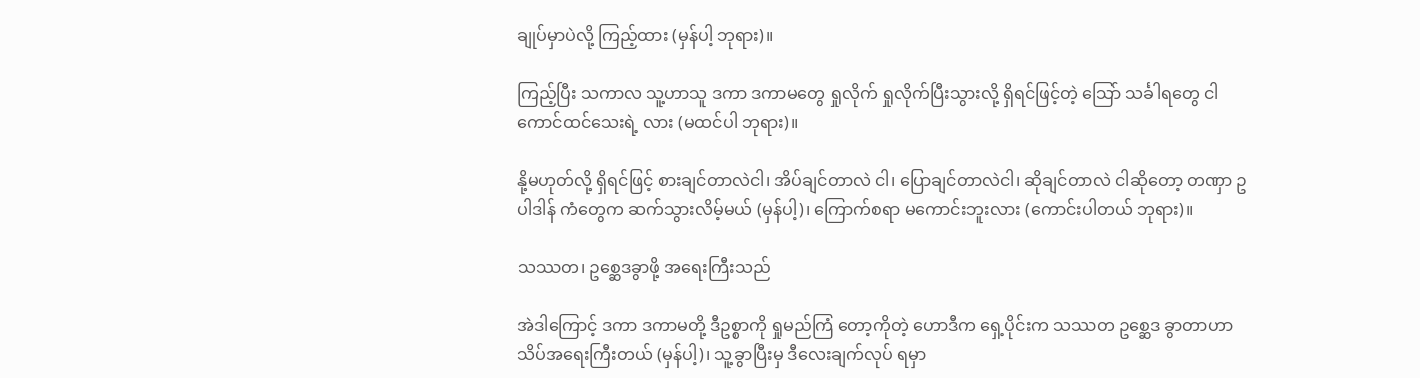ချုပ်မှာပဲလို့ ကြည့်ထား (မှန်ပါ့ ဘုရား)။

ကြည့်ပြီး သကာလ သူ့ဟာသူ ဒကာ ဒကာမတွေ ရှုလိုက် ရှုလိုက်ပြီးသွားလို့ ရှိရင်ဖြင့်တဲ့ သြော် သင်္ခါရတွေ ငါကောင်ထင်သေးရဲ့ လား (မထင်ပါ ဘုရား)။

နို့မဟုတ်လို့ ရှိရင်ဖြင့် စားချင်တာလဲငါ၊ အိပ်ချင်တာလဲ ငါ၊ ပြောချင်တာလဲငါ၊ ဆိုချင်တာလဲ ငါဆိုတော့ တဏှာ ဥပါဒါန် ကံတွေက ဆက်သွားလိမ့်မယ် (မှန်ပါ့)၊ ကြောက်စရာ မကောင်းဘူးလား (ကောင်းပါတယ် ဘုရား)။

သဿတ၊ ဥစ္ဆေဒခွာဖို့ အရေးကြီးသည်

အဲဒါကြောင့် ဒကာ ဒကာမတို့ ဒီဥစ္စာကို ရှုမည်ကြံ တော့ကိုတဲ့ ဟောဒီက ရှေ့ပိုင်းက သဿတ ဥစ္ဆေဒ ခွာတာဟာ သိပ်အရေးကြီးတယ် (မှန်ပါ့)၊ သူ့ခွာပြီးမှ ဒီလေးချက်လုပ် ရမှာ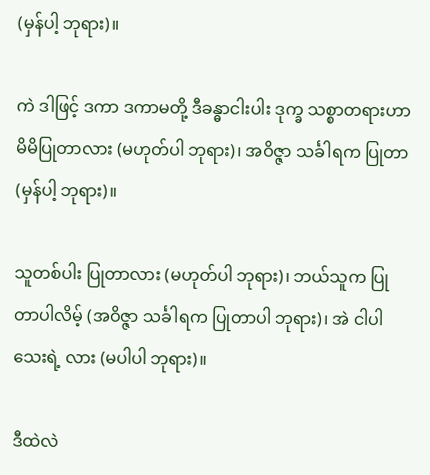(မှန်ပါ့ ဘုရား)။

ကဲ ဒါဖြင့် ဒကာ ဒကာမတို့ ဒီခန္ဓာငါးပါး ဒုက္ခ သစ္စာတရားဟာ မိမိပြုတာလား (မဟုတ်ပါ ဘုရား)၊ အဝိဇ္ဇာ သင်္ခါရက ပြုတာ (မှန်ပါ့ ဘုရား)။

သူတစ်ပါး ပြုတာလား (မဟုတ်ပါ ဘုရား)၊ ဘယ်သူက ပြုတာပါလိမ့် (အဝိဇ္ဇာ သင်္ခါရက ပြုတာပါ ဘုရား)၊ အဲ ငါပါသေးရဲ့ လား (မပါပါ ဘုရား)။

ဒီထဲလဲ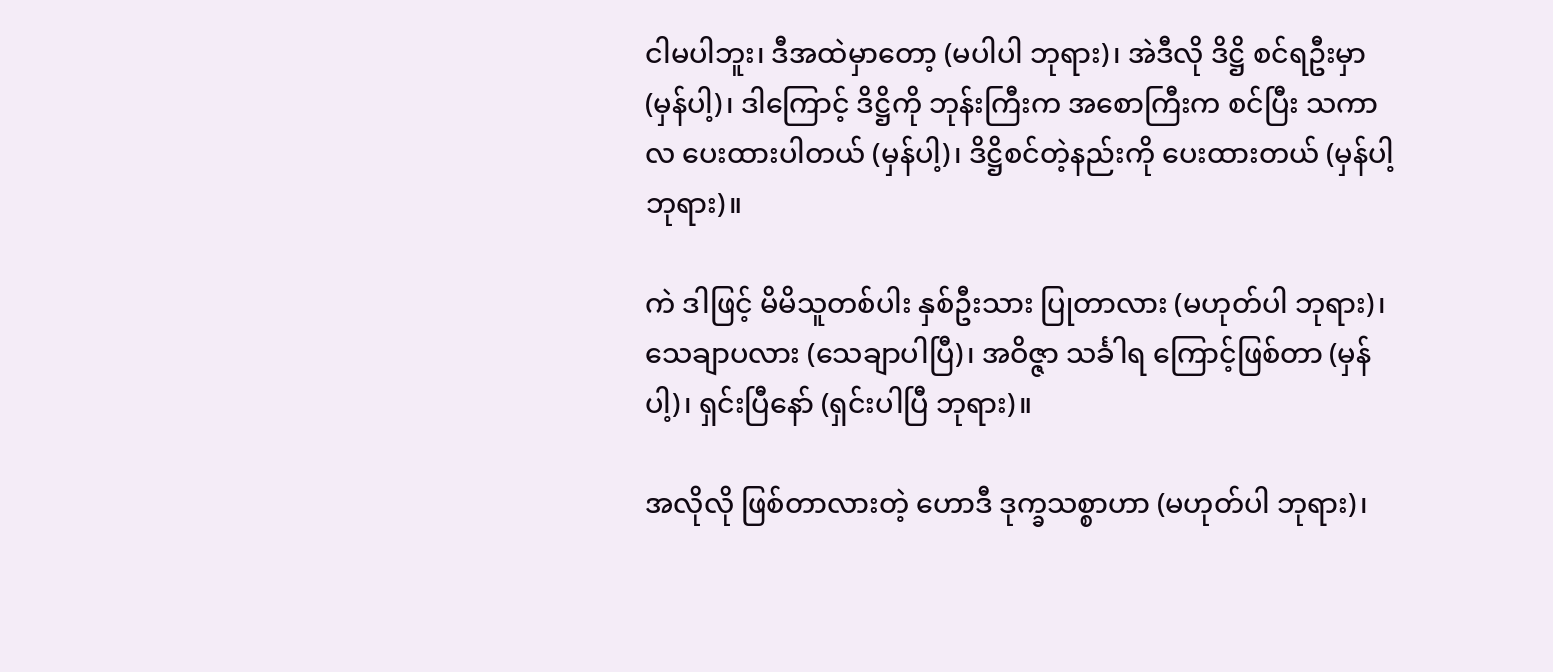ငါမပါဘူး၊ ဒီအထဲမှာတော့ (မပါပါ ဘုရား)၊ အဲဒီလို ဒိဋ္ဌိ စင်ရဦးမှာ (မှန်ပါ့)၊ ဒါကြောင့် ဒိဋ္ဌိကို ဘုန်းကြီးက အစောကြီးက စင်ပြီး သကာလ ပေးထားပါတယ် (မှန်ပါ့)၊ ဒိဋ္ဌိစင်တဲ့နည်းကို ပေးထားတယ် (မှန်ပါ့ ဘုရား)။

ကဲ ဒါဖြင့် မိမိသူတစ်ပါး နှစ်ဦးသား ပြုတာလား (မဟုတ်ပါ ဘုရား)၊ သေချာပလား (သေချာပါပြီ)၊ အဝိဇ္ဇာ သင်္ခါရ ကြောင့်ဖြစ်တာ (မှန်ပါ့)၊ ရှင်းပြီနော် (ရှင်းပါပြီ ဘုရား)။

အလိုလို ဖြစ်တာလားတဲ့ ဟောဒီ ဒုက္ခသစ္စာဟာ (မဟုတ်ပါ ဘုရား)၊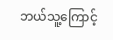ဘယ်သူ့ကြောင့်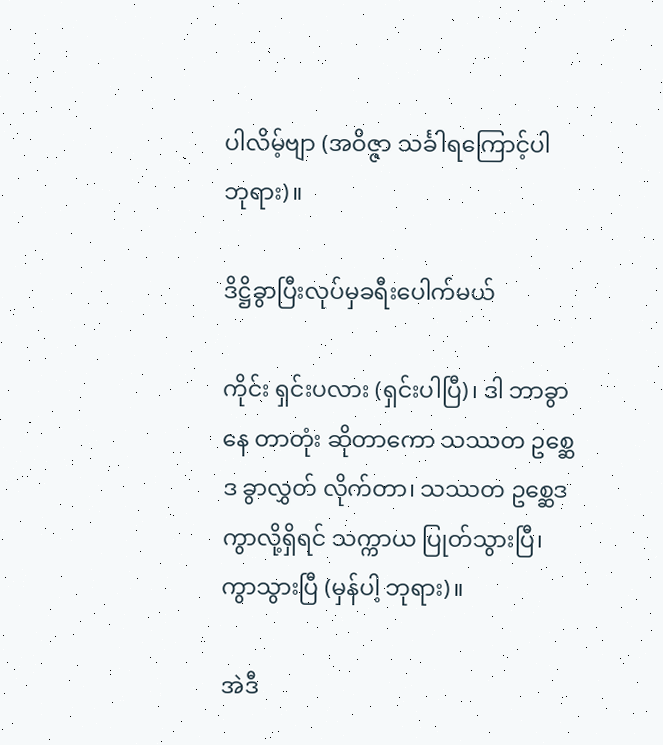ပါလိမ့်ဗျာ (အဝိဇ္ဇာ သင်္ခါရကြောင့်ပါ ဘုရား)။

ဒိဋ္ဌိခွာပြီးလုပ်မှခရီးပေါက်မယ်

ကိုင်း ရှင်းပလား (ရှင်းပါပြီ)၊ ဒါ ဘာခွာနေ တာတုံး ဆိုတာကော သဿတ ဥစ္ဆေဒ ခွာလွှတ် လိုက်တာ၊ သဿတ ဥစ္ဆေဒ ကွာလို့ရှိရင် သက္ကာယ ပြုတ်သွားပြီ၊ ကွာသွားပြီ (မှန်ပါ့ ဘုရား)။

အဲဒီ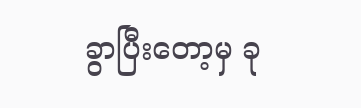ခွာပြီးတော့မှ ခု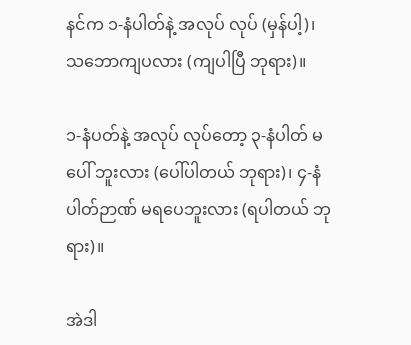နင်က ၁-နံပါတ်နဲ့ အလုပ် လုပ် (မှန်ပါ့)၊ သဘောကျပလား (ကျပါပြီ ဘုရား)။

၁-နံပတ်နဲ့ အလုပ် လုပ်တော့ ၃-နံပါတ် မပေါ် ဘူးလား (ပေါ်ပါတယ် ဘုရား)၊ ၄-နံပါတ်ဉာဏ် မရပေဘူးလား (ရပါတယ် ဘုရား)။

အဲဒါ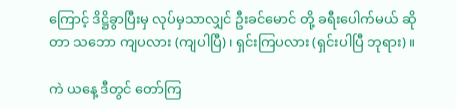ကြောင့် ဒိဋ္ဌိခွာပြီးမှ လုပ်မှသာလျှင် ဦးခင်မောင် တို့ ခရီးပေါက်မယ် ဆိုတာ သဘော ကျပလား (ကျပါပြီ)၊ ရှင်းကြပလား (ရှင်းပါပြီ ဘုရား)။

ကဲ ယနေ့ ဒီတွင် တော်ကြ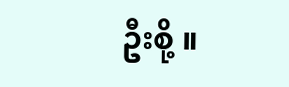ဦးစို့ ။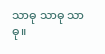သာဓု သာဓု သာဓု။